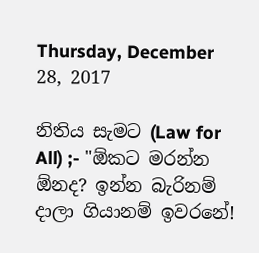Thursday, December 28, 2017

නිතිය සැමට (Law for All) ;- "ඕකට මරන්න ඕනද? ඉන්න බැරිනම් දාලා ගියානම් ඉවරනේ!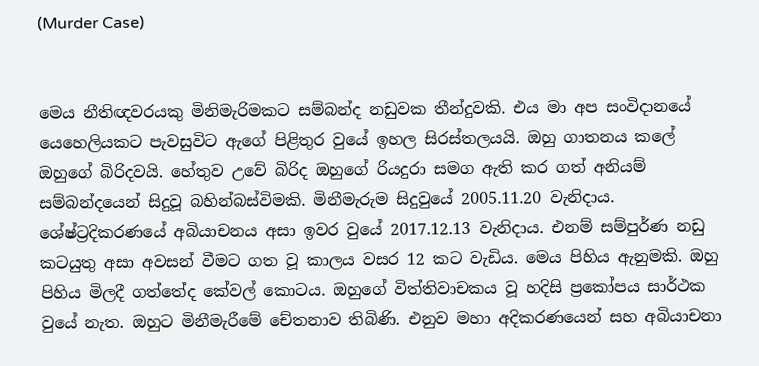(Murder Case)


මෙය නීතිඥවරයකු මිනිමැරිමකට සම්බන්ද නඩුවක තීන්දුවකි. එය මා අප සංවිදානයේ යෙහෙලියකට පැවසුවිට ඇගේ පිළිතුර වුයේ ඉහල සිරස්තලයයි. ඔහු ගාතනය කලේ ඔහුගේ බිරිදවයි. හේතුව උවේ බිරිද ඔහුගේ රියදුරා සමග ඇති කර ගත් අනියම් සම්බන්දයෙන් සිදුවූ බහින්බස්විමකි. මිනීමැරුම සිදුවුයේ 2005.11.20 වැනිදාය. ශේෂ්ට්‍රදිකරණයේ අබියාචනය අසා ඉවර වුයේ 2017.12.13 වැනිදාය. එනම් සම්පුර්ණ නඩු කටයුතු අසා අවසන් වීමට ගත වූ කාලය වසර 12 කට වැඩිය. මෙය පිහිය ඇනුමකි. ඔහු පිහිය මිලදී ගත්තේද කේවල් කොටය. ඔහුගේ විත්තිවාචකය වූ හදිසි ප්‍රකෝපය සාර්ථක වුයේ නැත. ඔහුට මිනීමැරීමේ චේතනාව තිබිණි. එනුව මහා අදිකරණයෙන් සහ අබියාචනා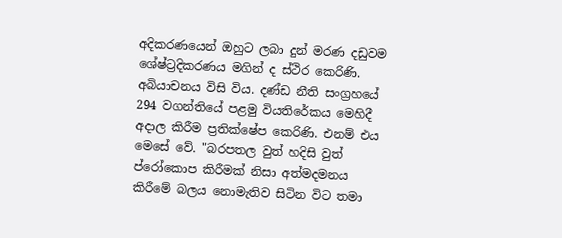අදිකරණයෙන් ඔහුට ලබා දුන් මරණ දඩුවම ශේෂ්ට්‍රදිකරණය මගින් ද ස්ථිර කෙරිණි. අබියාචනය විසි විය. දණ්ඩ නීති සංග්‍රහයේ 294 වගන්තියේ පළමු වියතිරේකය මෙහිදී අදාල කිරීම ප්‍රතික්ෂේප කෙරිණි. එනම් එය මෙසේ වේ. "බරපතල වුත් හදිසි වුත් ප්රෝකොප කිරීමක් නිසා අත්මදමනය කිරීමේ බලය නොමැතිව සිටින විට තමා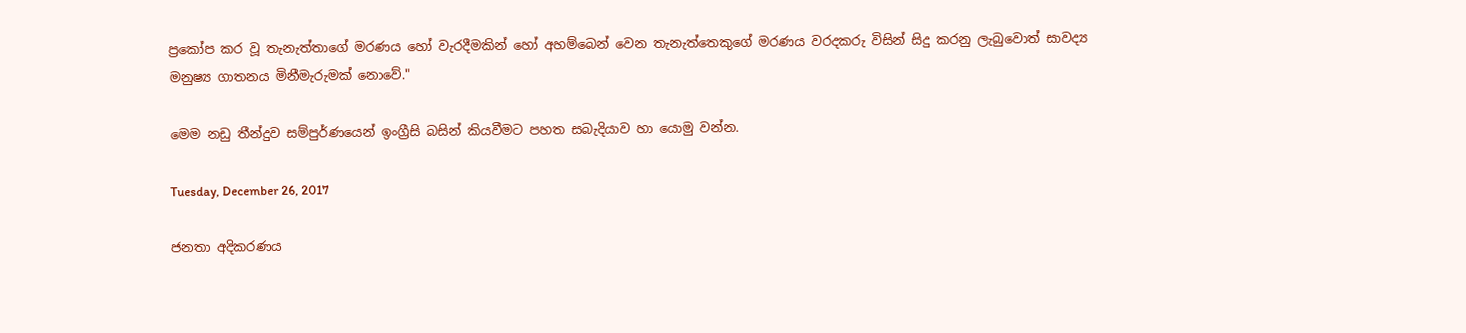ප්‍රකෝප කර වූ තැනැත්තාගේ මරණය හෝ වැරදීමකින් හෝ අහම්බෙන් වෙන තැනැත්තෙකුගේ මරණය වරදකරු විසින් සිදු කරනු ලැබුවොත් සාවද්‍ය මනුෂ්‍ය ගාතනය මිනීමැරුමක් නොවේ."

මෙම නඩු තීන්දුව සම්පුර්ණයෙන් ඉංග්‍රීසි බසින් කියවීමට පහත සබැදියාව හා යොමු වන්න.

Tuesday, December 26, 2017

ජනතා අදිකරණය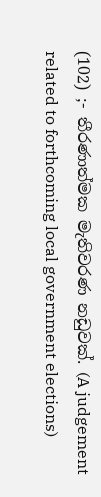(102) ;- තීරණාත්මක මැතිවරණ නඩුවක්. (A judgement related to forthcoming local government elections)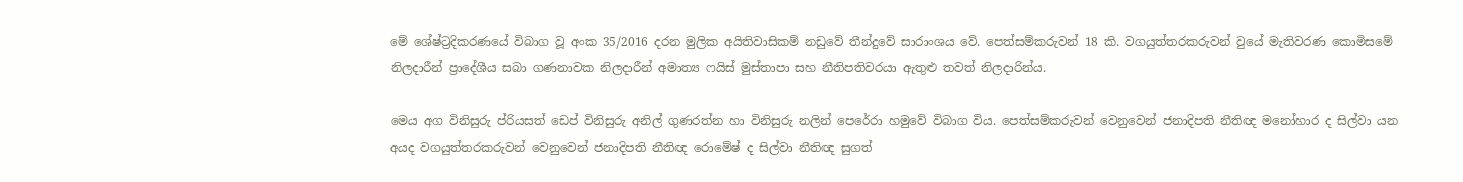මේ ශේෂ්ට්‍රදිකරණයේ විබාග වූ අංක 35/2016 දරන මුලික අයිතිවාසිකම් නඩුවේ තීන්දුවේ සාරාංශය වේ. පෙත්සම්කරුවන් 18 කි. වගයුත්තරකරුවන් වුයේ මැතිවරණ කොමිසමේ නිලදාරීන් ප්‍රාදේශීය සබා ගණනාවක නිලදාරීන් අමාත්‍ය ෆයිස් මුස්තාපා සහ නීතිපතිවරයා ඇතුළු තවත් නිලදාරින්ය.

මෙය අග විනිසුරු ප්රියසත් ඩෙප් විනිසුරු අනිල් ගුණරත්න හා විනිසුරු නලින් පෙරේරා හමුවේ විබාග විය. පෙත්සම්කරුවන් වෙනුවෙන් ජනාදිපති නීතිඥ මනෝහාර ද සිල්වා යන අයද වගයුත්තරකරුවන් වෙනුවෙන් ජනාදිපති නීතිඥ රොමේෂ් ද සිල්වා නීතිඥ සුගත්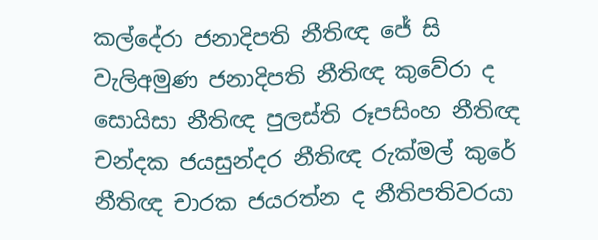කල්දේරා ජනාදිපති නීතිඥ ජේ සි වැලිඅමුණ ජනාදිපති නීතිඥ කුවේරා ද සොයිසා නීතිඥ පුලස්ති රූපසිංහ නීතිඥ චන්දක ජයසුන්දර නීතිඥ රුක්මල් කුරේ නීතිඥ චාරක ජයරත්න ද නීතිපතිවරයා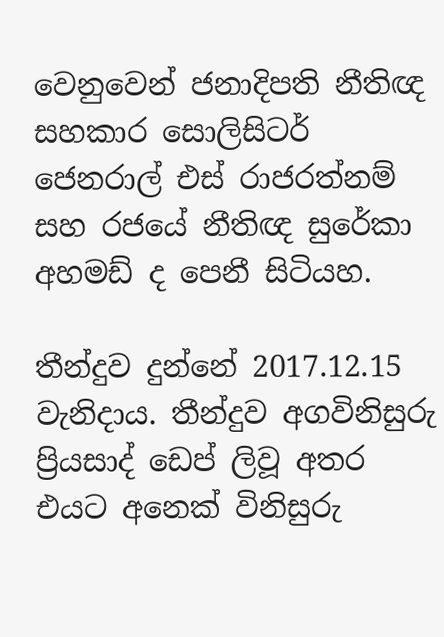වෙනුවෙන් ජනාදිපති නීතිඥ සහකාර සොලිසිටර් ජෙනරාල් එස් රාජරත්නම් සහ රජයේ නීතිඥ සුරේකා අහමඩ් ද පෙනී සිටියහ.

තීන්දුව දුන්නේ 2017.12.15 වැනිදාය. තීන්දුව අගවිනිසුරු ප්‍රියසාද් ඩෙප් ලිවූ අතර එයට අනෙක් විනිසුරු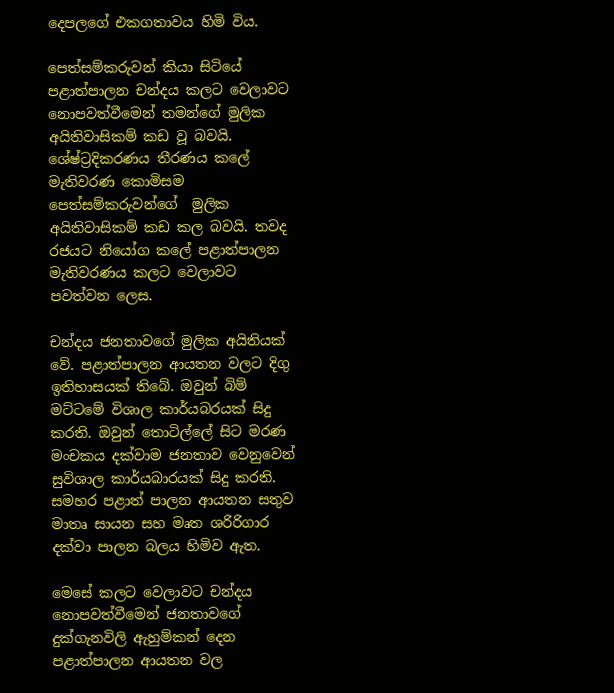දෙපලගේ එකගතාවය හිමි විය.

පෙත්සම්කරුවන් කියා සිටියේ පළාත්පාලන චන්දය කලට වෙලාවට නොපවත්වීමෙන් තමන්ගේ මුලික අයිතිවාසිකම් කඩ වූ බවයි. ශේෂ්ට්‍රදිකරණය තීරණය කලේ මැතිවරණ කොමිසම පෙත්සම්කරුවන්ගේ  මුලික අයිතිවාසිකම් කඩ කල බවයි. තවද රජයට නියෝග කලේ පළාත්පාලන මැතිවරණය කලට වෙලාවට පවත්වන ලෙස.

චන්දය ජනතාවගේ මුලික අයිතියක් වේ. පළාත්පාලන ආයතන වලට දිගු ඉතිහාසයක් තිබේ. ඔවුන් බිම් මට්ටමේ විශාල කාර්යබරයක් සිදු කරති. ඔවුන් තොටිල්ලේ සිට මරණ මංචකය දක්වාම ජනතාව වෙනුවෙන් සුවිශාල කාර්යබාරයක් සිදු කරති. සමහර පළාත් පාලන ආයතන සතුව මාතෘ සායන සහ මෘත ශරිරිගාර දක්වා පාලන බලය හිමිව ඇත.

මෙසේ කලට වෙලාවට චන්දය නොපවත්වීමෙන් ජනතාවගේ දුක්ගැනවිලි ඇහුම්කන් දෙන පළාත්පාලන ආයතන වල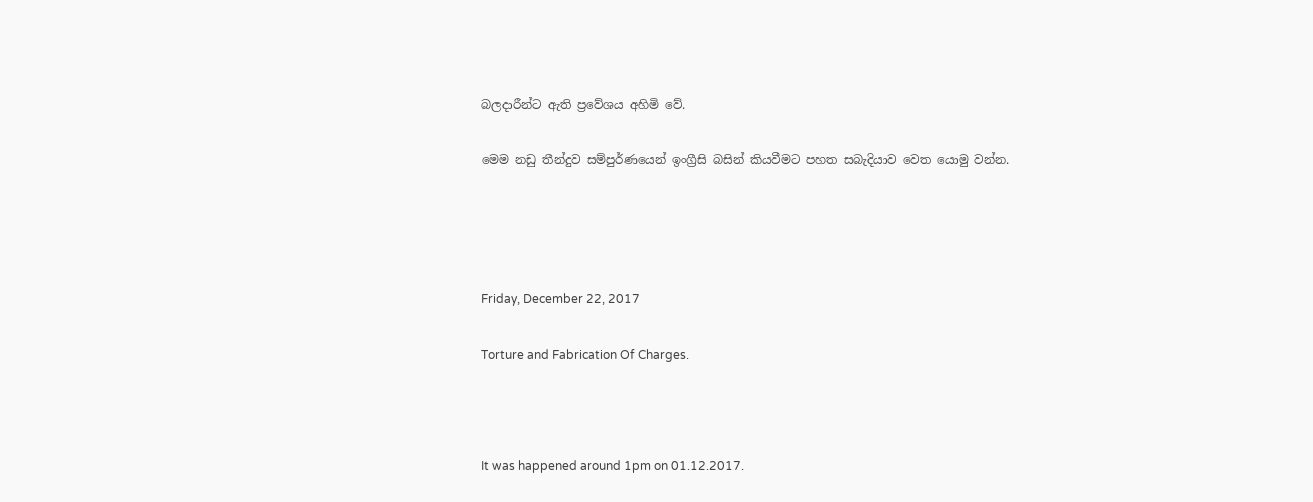බලදාරීන්ට ඇති ප්‍රවේශය අහිමි වේ.

මෙම නඩු තීන්දුව සම්පුර්ණයෙන් ඉංග්‍රීසි බසින් කියවීමට පහත සබැදියාව වෙත යොමු වන්න.




Friday, December 22, 2017

Torture and Fabrication Of Charges.



It was happened around 1pm on 01.12.2017.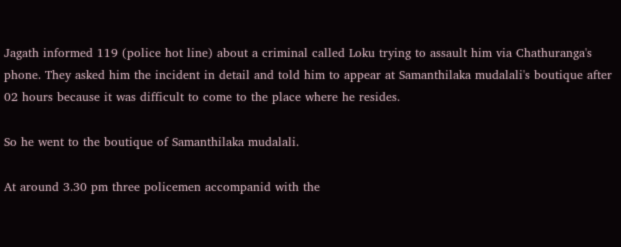Jagath informed 119 (police hot line) about a criminal called Loku trying to assault him via Chathuranga's phone. They asked him the incident in detail and told him to appear at Samanthilaka mudalali's boutique after 02 hours because it was difficult to come to the place where he resides.

So he went to the boutique of Samanthilaka mudalali.

At around 3.30 pm three policemen accompanid with the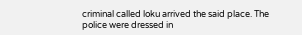criminal called loku arrived the said place. The police were dressed in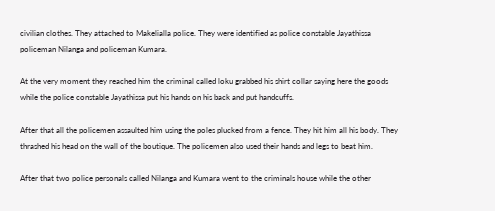civilian clothes. They attached to Makelialla police. They were identified as police constable Jayathissa policeman Nilanga and policeman Kumara.

At the very moment they reached him the criminal called loku grabbed his shirt collar saying here the goods while the police constable Jayathissa put his hands on his back and put handcuffs.

After that all the policemen assaulted him using the poles plucked from a fence. They hit him all his body. They thrashed his head on the wall of the boutique. The policemen also used their hands and legs to beat him.

After that two police personals called Nilanga and Kumara went to the criminals house while the other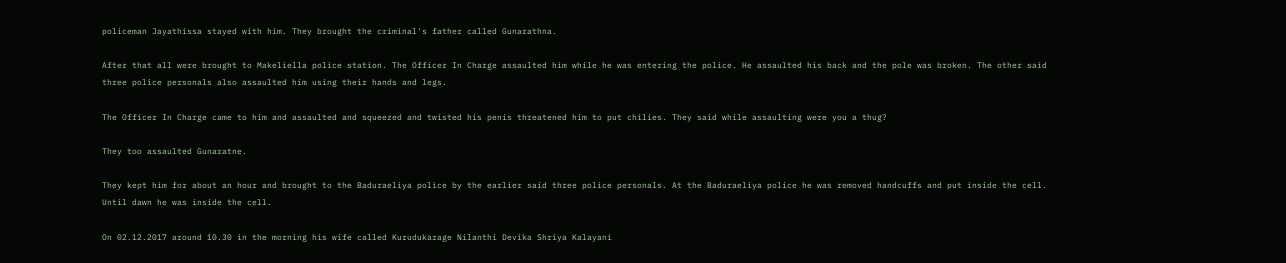policeman Jayathissa stayed with him. They brought the criminal's father called Gunarathna.

After that all were brought to Makeliella police station. The Officer In Charge assaulted him while he was entering the police. He assaulted his back and the pole was broken. The other said three police personals also assaulted him using their hands and legs.

The Officer In Charge came to him and assaulted and squeezed and twisted his penis threatened him to put chilies. They said while assaulting were you a thug?

They too assaulted Gunaratne.

They kept him for about an hour and brought to the Baduraeliya police by the earlier said three police personals. At the Baduraeliya police he was removed handcuffs and put inside the cell. Until dawn he was inside the cell.

On 02.12.2017 around 10.30 in the morning his wife called Kurudukarage Nilanthi Devika Shriya Kalayani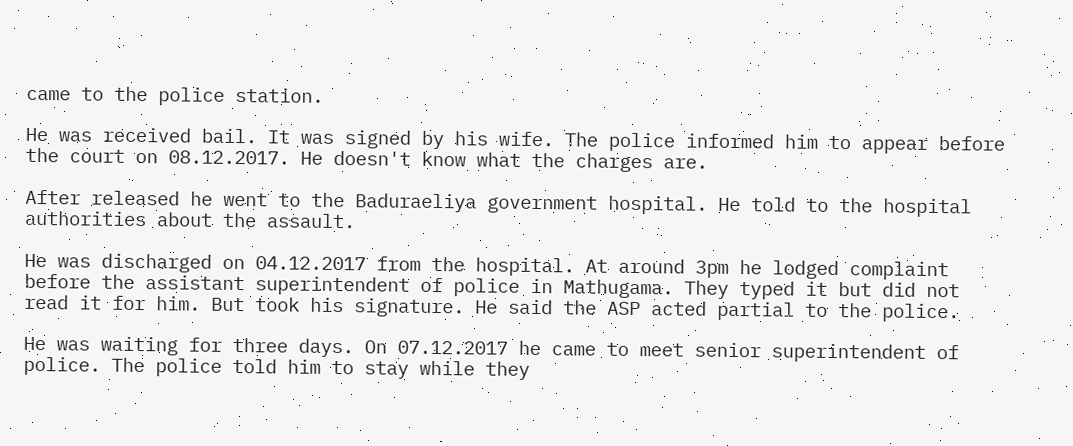came to the police station.

He was received bail. It was signed by his wife. The police informed him to appear before the court on 08.12.2017. He doesn't know what the charges are.

After released he went to the Baduraeliya government hospital. He told to the hospital authorities about the assault.

He was discharged on 04.12.2017 from the hospital. At around 3pm he lodged complaint before the assistant superintendent of police in Mathugama. They typed it but did not read it for him. But took his signature. He said the ASP acted partial to the police.

He was waiting for three days. On 07.12.2017 he came to meet senior superintendent of police. The police told him to stay while they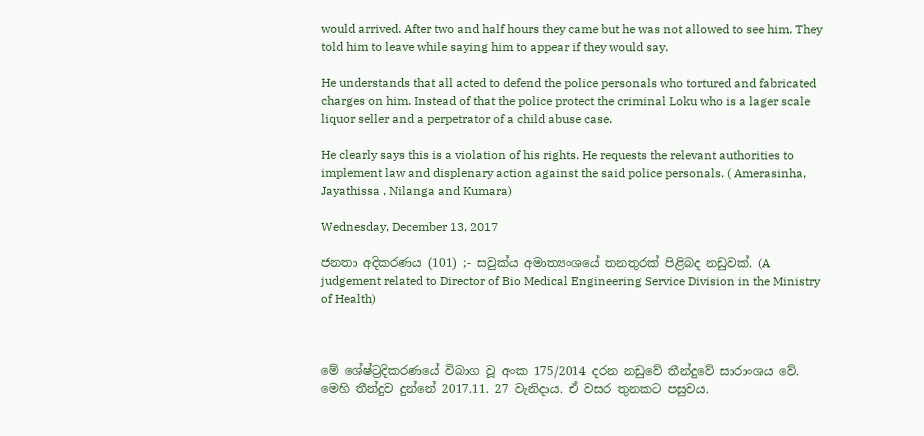would arrived. After two and half hours they came but he was not allowed to see him. They told him to leave while saying him to appear if they would say.

He understands that all acted to defend the police personals who tortured and fabricated charges on him. Instead of that the police protect the criminal Loku who is a lager scale liquor seller and a perpetrator of a child abuse case.

He clearly says this is a violation of his rights. He requests the relevant authorities to implement law and displenary action against the said police personals. ( Amerasinha, Jayathissa , Nilanga and Kumara)

Wednesday, December 13, 2017

ජනතා අදිකරණය (101) ;- සවුක්ය අමාත්‍යංශයේ තනතුරක් පිළිබද නඩුවක්. (A judgement related to Director of Bio Medical Engineering Service Division in the Ministry of Health)



මේ ශේෂ්ට්‍රදිකරණයේ විබාග වූ අංක 175/2014 දරන නඩුවේ තීන්දුවේ සාරාංශය වේ. මෙහි තීන්දුව දුන්නේ 2017.11. 27 වැනිදාය. ඒ වසර තුනකට පසුවය.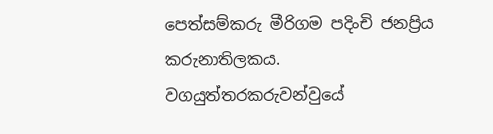පෙත්සම්කරු මීරිගම පදිංචි ජනප්‍රිය කරුනාතිලකය. වගයුත්තරකරුවන්වුයේ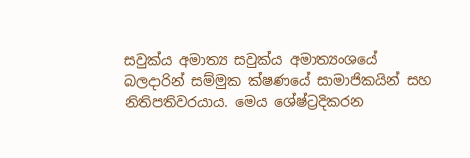සවුක්ය අමාත්‍ය සවුක්ය අමාත්‍යංශයේ බලදාරින් සම්මුක ක්ෂණයේ සාමාජිකයින් සහ නිතිපතිවරයාය. මෙය ශේෂ්ට්‍රදිකරන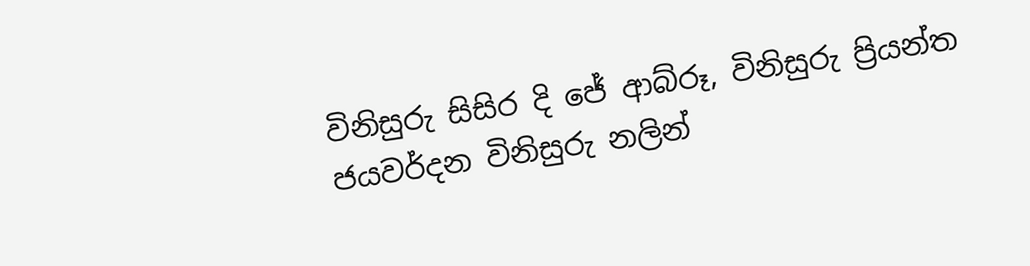විනිසුරු සිසිර දි ජේ ආබ්රූ, විනිසුරු ප්‍රියන්ත ජයවර්දන විනිසුරු නලින්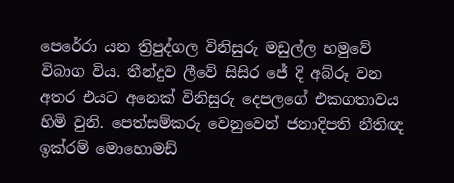පෙරේරා යන ත්‍රිපුද්ගල විනිසුරු මඩුල්ල හමුවේ විබාග විය. තීන්දුව ලීවේ සිසිර ජේ දි අබ්රූ වන අතර එයට අනෙක් විනිසුරු දෙපලගේ එකගතාවය හිමි වුනි. පෙත්සම්කරු වෙනුවෙන් ජනාදිපති නීතිඥ ඉක්රම් මොහොමඩ්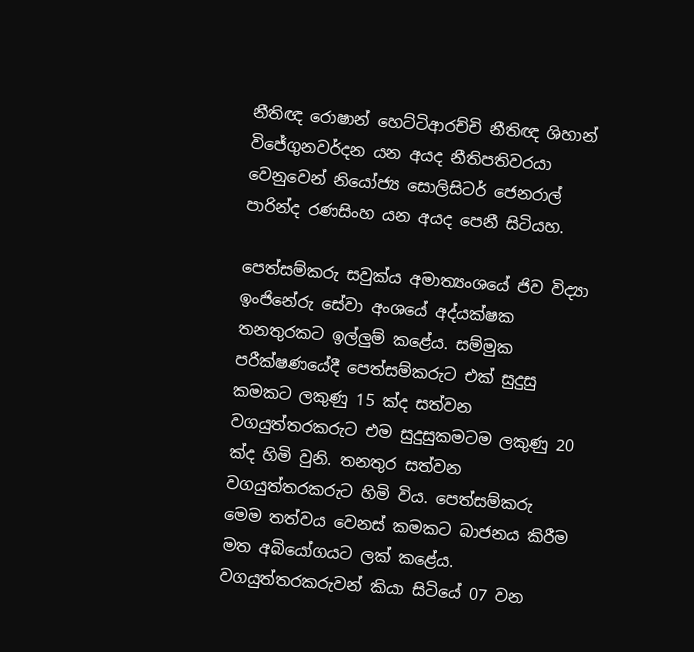නීතිඥ රොෂාන් හෙට්ටිආරච්චි නීතිඥ ශිහාන් විජේගුනවර්දන යන අයද නීතිපතිවරයා වෙනුවෙන් නියෝජ්‍ය සොලිසිටර් ජෙනරාල් පාරින්ද රණසිංහ යන අයද පෙනී සිටියහ.

පෙත්සම්කරු සවුක්ය අමාත්‍යංශයේ ජිව විද්‍යා ඉංජිනේරු සේවා අංශයේ අද්යක්ෂක තනතුරකට ඉල්ලුම් කළේය. සම්මුක පරීක්ෂණයේදී පෙත්සම්කරුට එක් සුදුසු කමකට ලකුණු 15 ක්ද සත්වන වගයුත්තරකරුට එම සුදුසුකමටම ලකුණු 20 ක්ද හිමි වුනි. තනතුර සත්වන වගයුත්තරකරුට හිමි විය. පෙත්සම්කරු මෙම තත්වය වෙනස් කමකට බාජනය කිරීම මත අබියෝගයට ලක් කළේය. වගයුත්තරකරුවන් කියා සිටියේ 07 වන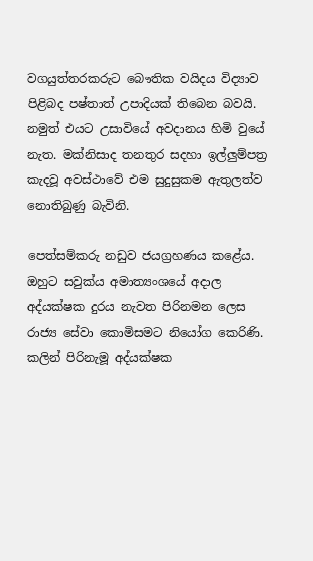වගයුත්තරකරුට බෞතික වයිදය විද්‍යාව පිළිබද පෂ්තාත් උපාදියක් තිබෙන බවයි. නමුත් එයට උසාවියේ අවදානය හිමි වුයේ නැත. මක්නිසාද තනතුර සදහා ඉල්ලුම්පත්‍ර කැදවූ අවස්ථාවේ එම සුදුසුකම ඇතුලත්ව නොතිබුණු බැවිනි.

පෙත්සම්කරු නඩුව ජයග්‍රහණය කළේය. ඔහුට සවුක්ය අමාත්‍යංශයේ අදාල අද්යක්ෂක දුරය නැවත පිරිනමන ලෙස රාජ්‍ය සේවා කොමිසමට නියෝග කෙරිණි. කලින් පිරිනැමූ අද්යක්ෂක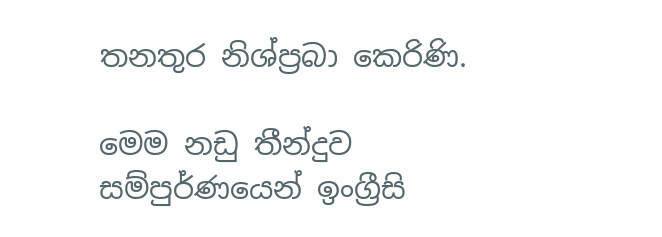තනතුර නිශ්ප්‍රබා කෙරිණි.

මෙම නඩු තීන්දුව සම්පුර්ණයෙන් ඉංග්‍රීසි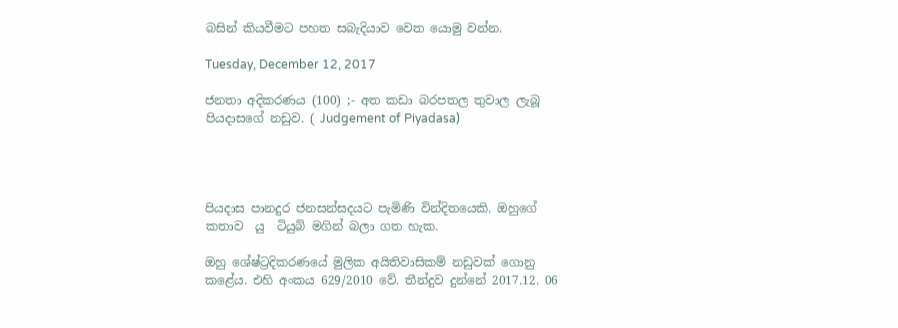බසින් කියවීමට පහත සබැදියාව වෙත යොමු වන්න.

Tuesday, December 12, 2017

ජනතා අදිකරණය (100) ;- අත කඩා බරපතල තුවාල ලැබූ පියදාසගේ නඩුව. ( Judgement of Piyadasa)




පියදාස පානදුර ජනසන්සදයට පැමිණි වින්දිතයෙකි. ඔහුගේ කතාව  යු  ටියුබ් මගින් බලා ගත හැක.

ඔහු ශේෂ්ට්‍රදිකරණයේ මුලික අයිතිවාසිකම් නඩුවක් ගොනු කළේය. එහි අංකය 629/2010 වේ. තීන්දුව දුන්නේ 2017.12. 06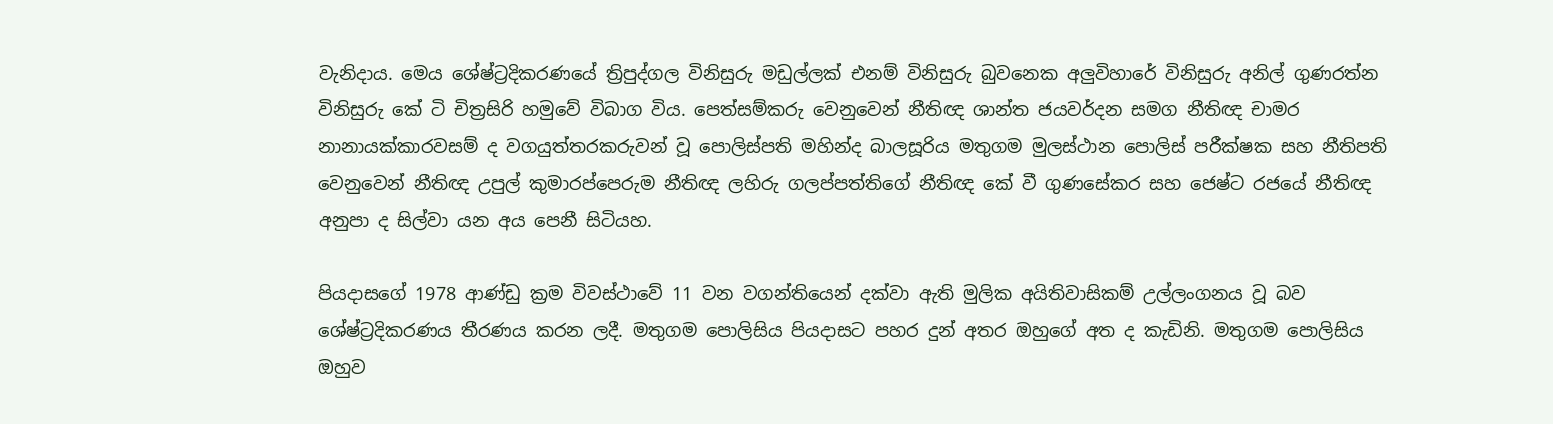වැනිදාය. මෙය ශේෂ්ට්‍රදිකරණයේ ත්‍රිපුද්ගල විනිසුරු මඩුල්ලක් එනම් විනිසුරු බුවනෙක අලුවිහාරේ විනිසුරු අනිල් ගුණරත්න විනිසුරු කේ ටි චිත්‍රසිරි හමුවේ විබාග විය. පෙත්සම්කරු වෙනුවෙන් නීතිඥ ශාන්ත ජයවර්දන සමග නීතිඥ චාමර නානායක්කාරවසම් ද වගයුත්තරකරුවන් වූ පොලිස්පති මහින්ද බාලසූරිය මතුගම මුලස්ථාන පොලිස් පරීක්ෂක සහ නීතිපති වෙනුවෙන් නීතිඥ උපුල් කුමාරප්පෙරුම නීතිඥ ලහිරු ගලප්පත්තිගේ නීතිඥ කේ වී ගුණසේකර සහ ජෙෂ්ට රජයේ නීතිඥ අනුපා ද සිල්වා යන අය පෙනී සිටියහ.

පියදාසගේ 1978 ආණ්ඩු ක්‍රම විවස්ථාවේ 11 වන වගන්තියෙන් දක්වා ඇති මුලික අයිතිවාසිකම් උල්ලංගනය වූ බව ශේෂ්ට්‍රදිකරණය තීරණය කරන ලදී. මතුගම පොලිසිය පියදාසට පහර දුන් අතර ඔහුගේ අත ද කැඩිනි. මතුගම පොලිසිය ඔහුව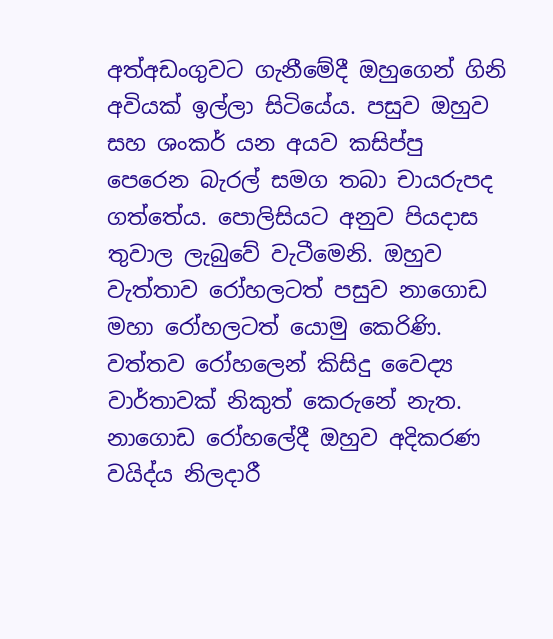අත්අඩංගුවට ගැනීමේදී ඔහුගෙන් ගිනි අවියක් ඉල්ලා සිටියේය. පසුව ඔහුව සහ ශංකර් යන අයව කසිප්පු පෙරෙන බැරල් සමග තබා චායරුපද ගත්තේය. පොලිසියට අනුව පියදාස තුවාල ලැබුවේ වැටීමෙනි. ඔහුව වැත්තාව රෝහලටත් පසුව නාගොඩ මහා රෝහලටත් යොමු කෙරිණි. වත්තව රෝහලෙන් කිසිදු වෛද්‍ය වාර්තාවක් නිකුත් කෙරුනේ නැත. නාගොඩ රෝහලේදී ඔහුව අදිකරණ වයිද්ය නිලදාරී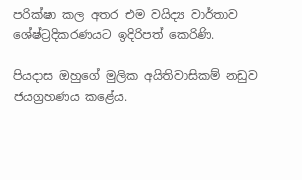පරික්ෂා කල අතර එම වයිද්‍ය වාර්තාව ශේෂ්ට්‍රදිකරණයට ඉදිරිපත් කෙරිණි.

පියදාස ඔහුගේ මුලික අයිතිවාසිකම් නඩුව ජයග්‍රහණය කළේය.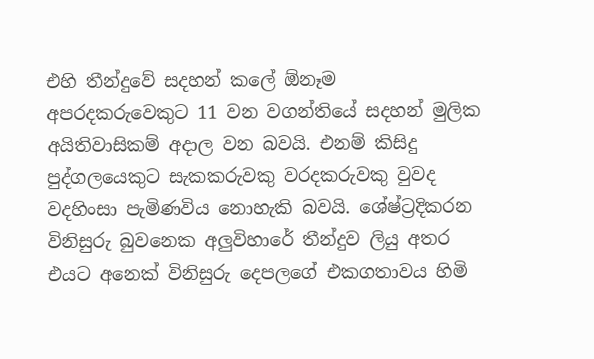එහි තීන්දුවේ සදහන් කලේ ඕනෑම අපරදකරුවෙකුට 11 වන වගන්තියේ සදහන් මුලික අයිතිවාසිකම් අදාල වන බවයි. එනම් කිසිදු පුද්ගලයෙකුට සැකකරුවකු වරදකරුවකු වුවද වදහිංසා පැමිණවිය නොහැකි බවයි. ශේෂ්ට්‍රදිකරන විනිසුරු බුවනෙක අලුවිහාරේ තීන්දුව ලියු අතර එයට අනෙක් විනිසුරු දෙපලගේ එකගතාවය හිමි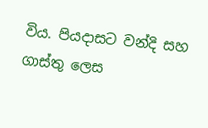විය. පියදාසට වන්දි සහ ගාස්තු ලෙස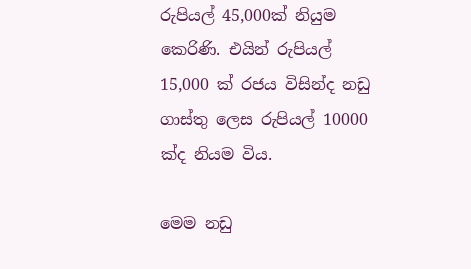රුපියල් 45,000ක් නියුම කෙරිණි. එයින් රුපියල් 15,000 ක් රජය විසින්ද නඩු ගාස්තු ලෙස රුපියල් 10000 ක්ද නියම විය.

මෙම නඩු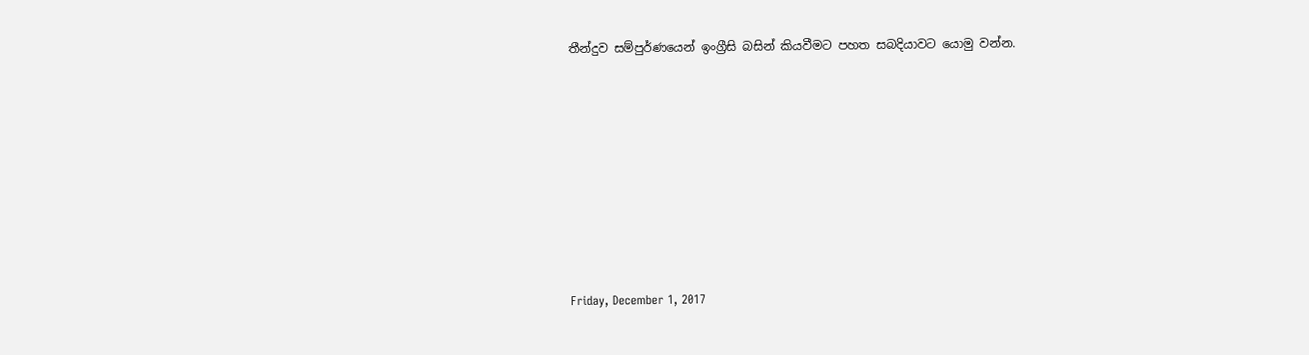තීන්දුව සම්පුර්ණයෙන් ඉංග්‍රීසි බසින් කියවීමට පහත සබදියාවට යොමු වන්න.












Friday, December 1, 2017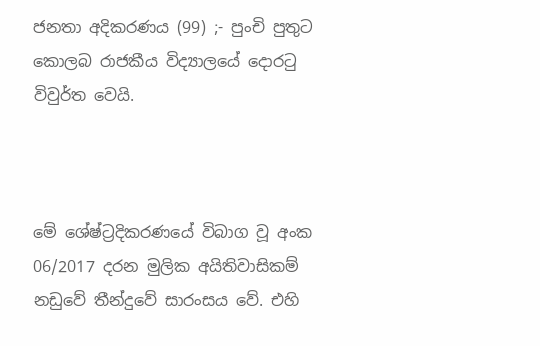ජනතා අදිකරණය (99) ;- පුංචි පුතුට කොලබ රාජකීය විද්‍යාලයේ දොරටු විවුර්ත වෙයි.



මේ ශේෂ්ට්‍රදිකරණයේ විබාග වූ අංක 06/2017 දරන මුලික අයිතිවාසිකම් නඩුවේ තීන්දුවේ සාරංසය වේ. එහි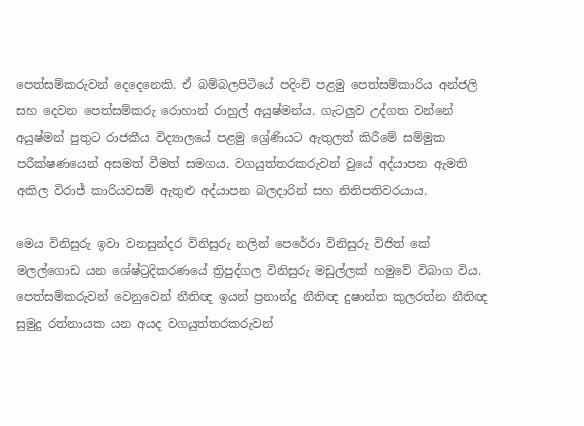පෙත්සම්කරුවන් දෙදෙනෙකි. ඒ බම්බලපිටියේ පදිංචි පළමු පෙත්සම්කාරිය අන්ජලි සහ දෙවන පෙත්සම්කරු රොහාන් රාහුල් අයුෂ්මන්ය. ගැටලුව උද්ගත වන්නේ අයුෂ්මන් පුතුට රාජකීය විද්‍යාලයේ පළමු ශ්‍රේණියට ඇතුලත් කිරීමේ සම්මුක පරීක්ෂණයෙන් අසමත් වීමත් සමගය. වගයුත්තරකරුවන් වුයේ අද්යාපන ඇමති අකිල විරාජ් කාරියවසම් ඇතුළු අද්යාපන බලදාරින් සහ නිතිපතිවරයාය.

මෙය විනිසුරු ඉවා වනසුන්දර විනිසුරු නලින් පෙරේරා විනිසුරු විජිත් කේ මලල්ගොඩ යන ශේෂ්ට්‍රදිකරණයේ ත්‍රිපුද්ගල විනිසුරු මඩුල්ලක් හමුවේ විබාග විය. පෙත්සම්කරුවන් වෙනුවෙන් නීතිඥ ඉයන් ප්‍රනාන්දු නීතිඥ දුෂාන්ත කුලරත්න නීතිඥ සුමුදු රත්නායක යන අයද වගයුත්තරකරුවන්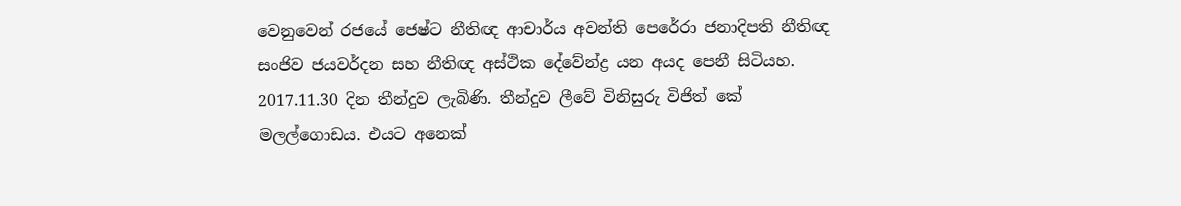වෙනුවෙන් රජයේ ජෙෂ්ට නීතිඥ ආචාර්ය අවන්ති පෙරේරා ජනාදිපති නීතිඥ සංජිව ජයවර්දන සහ නීතිඥ අස්ථික දේවේන්ද්‍ර යන අයද පෙනී සිටියහ. 2017.11.30 දින තීන්දුව ලැබිණි. තීන්දුව ලීවේ විනිසුරු විජිත් කේ මලල්ගොඩය. එයට අනෙක්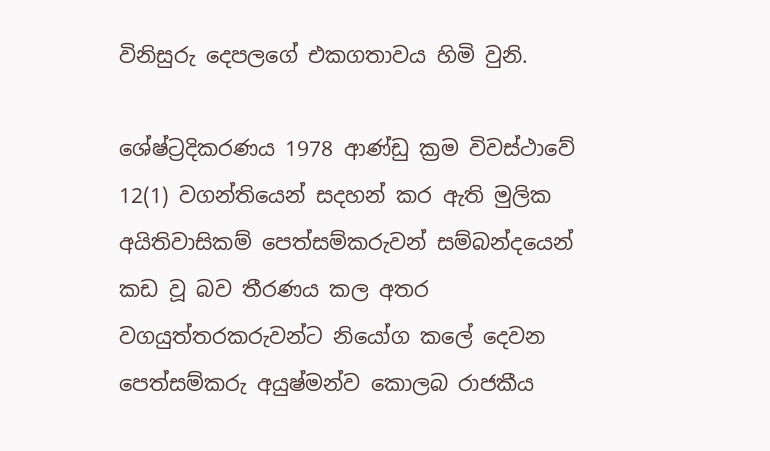විනිසුරු දෙපලගේ එකගතාවය හිමි වුනි.

ශේෂ්ට්‍රදිකරණය 1978 ආණ්ඩු ක්‍රම විවස්ථාවේ 12(1) වගන්තියෙන් සදහන් කර ඇති මුලික අයිතිවාසිකම් පෙත්සම්කරුවන් සම්බන්දයෙන් කඩ වූ බව තීරණය කල අතර වගයුත්තරකරුවන්ට නියෝග කලේ දෙවන පෙත්සම්කරු අයුෂ්මන්ව කොලබ රාජකීය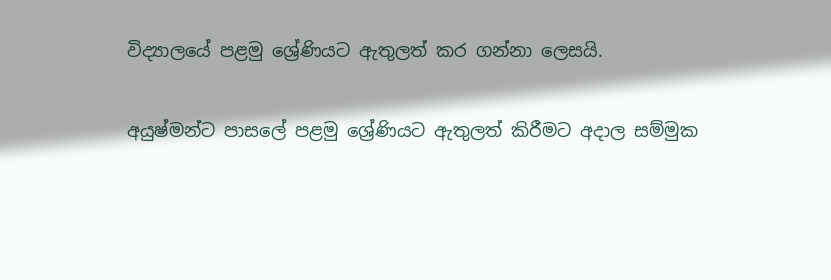විද්‍යාලයේ පළමු ශ්‍රේණියට ඇතුලත් කර ගන්නා ලෙසයි.

අයුෂ්මන්ට පාසලේ පළමු ශ්‍රේණියට ඇතුලත් කිරීමට අදාල සම්මුක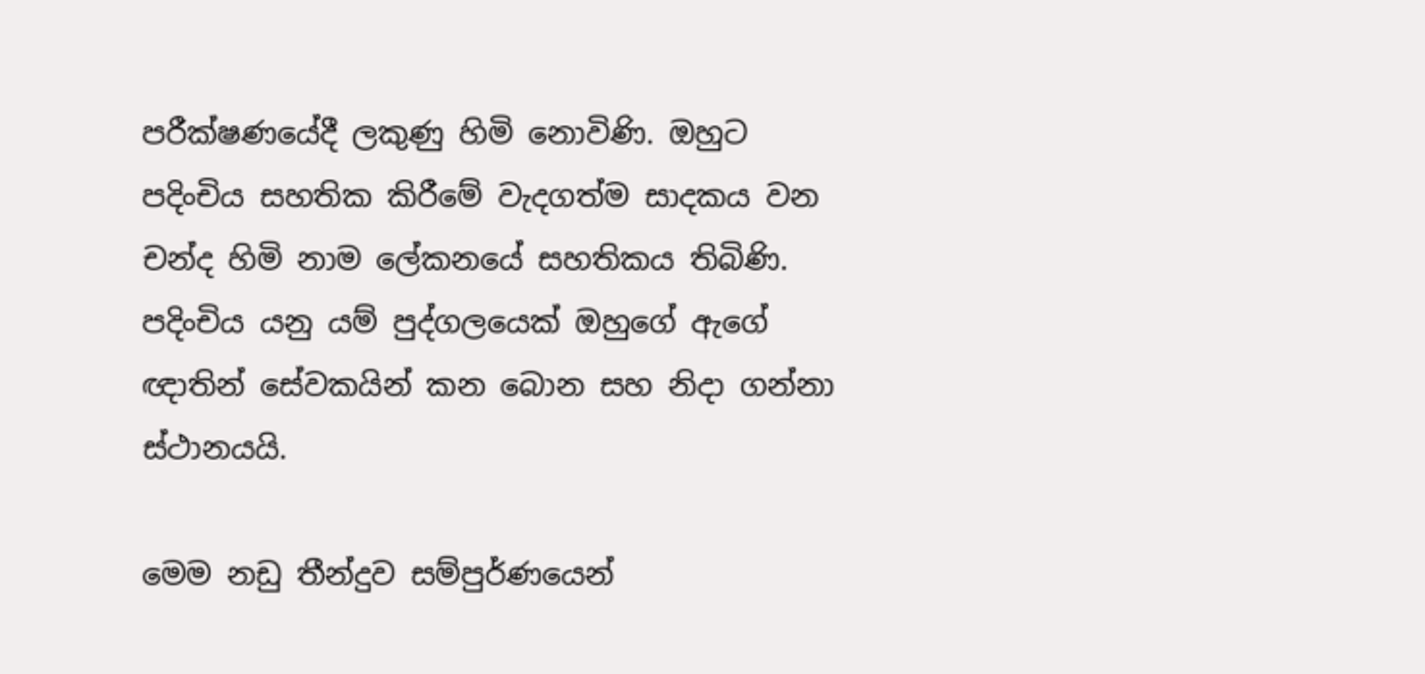පරීක්ෂණයේදී ලකුණු හිමි නොවිණි. ඔහුට පදිංචිය සහතික කිරීමේ වැදගත්ම සාදකය වන චන්ද හිමි නාම ලේකනයේ සහතිකය තිබිණි. පදිංචිය යනු යම් පුද්ගලයෙක් ඔහුගේ ඇගේ ඥාතින් සේවකයින් කන බොන සහ නිදා ගන්නා ස්ථානයයි.

මෙම නඩු තීන්දුව සම්පුර්ණයෙන්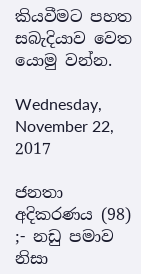කියවීමට පහත සබැදියාව වෙත යොමු වන්න.

Wednesday, November 22, 2017

ජනතා අදිකරණය (98) ;- නඩු පමාව නිසා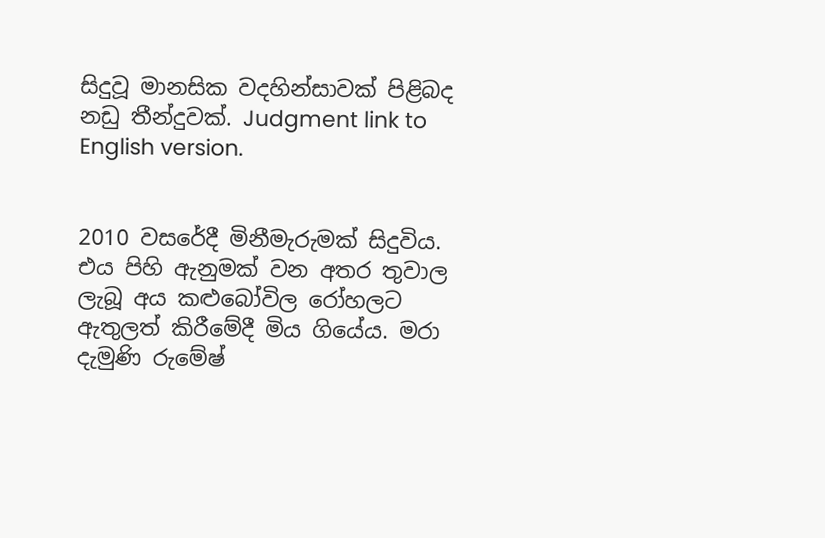සිදුවූ මානසික වදහින්සාවක් පිළිබද නඩු තීන්දුවක්. Judgment link to English version.


2010 වසරේදී මිනීමැරුමක් සිදුවිය. එය පිහි ඇනුමක් වන අතර තුවාල ලැබූ අය කළුබෝවිල රෝහලට ඇතුලත් කිරීමේදී මිය ගියේය. මරා දැමුණි රුමේෂ්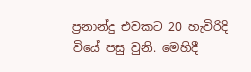ප්‍රනාන්දු එවකට 20 හැවිරිදි වියේ පසු වුනි. මෙහිදී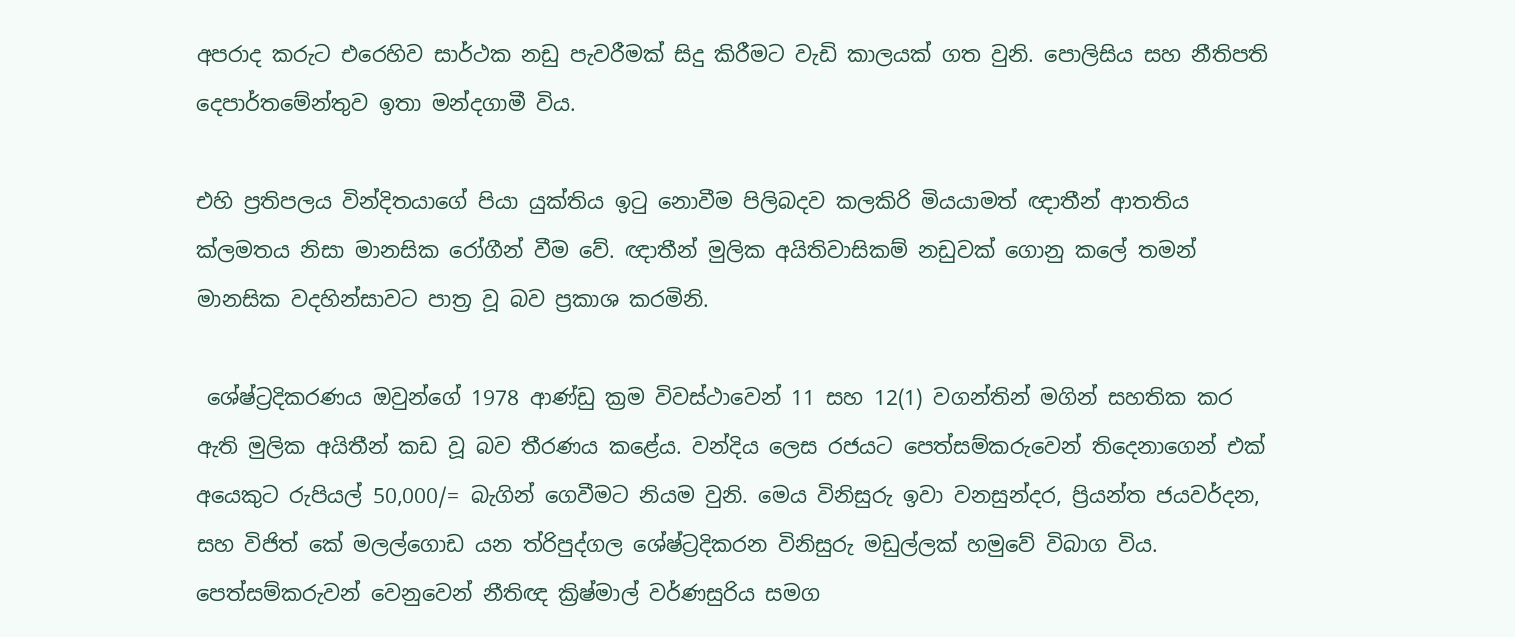අපරාද කරුට එරෙහිව සාර්ථක නඩු පැවරීමක් සිදු කිරීමට වැඩි කාලයක් ගත වුනි. පොලිසිය සහ නීතිපති දෙපාර්තමේන්තුව ඉතා මන්දගාමී විය.

එහි ප්‍රතිපලය වින්දිතයාගේ පියා යුක්තිය ඉටු නොවීම පිලිබදව කලකිරි මියයාමත් ඥාතීන් ආතතිය ක්ලමතය නිසා මානසික රෝගීන් වීම වේ. ඥාතීන් මුලික අයිතිවාසිකම් නඩුවක් ගොනු කලේ තමන් මානසික වදහින්සාවට පාත්‍ර වූ බව ප්‍රකාශ කරමිනි.

 ශේෂ්ට්‍රදිකරණය ඔවුන්ගේ 1978 ආණ්ඩු ක්‍රම විවස්ථාවෙන් 11 සහ 12(1) වගන්තින් මගින් සහතික කර ඇති මුලික අයිතීන් කඩ වූ බව තීරණය කළේය. වන්දිය ලෙස රජයට පෙත්සම්කරුවෙන් තිදෙනාගෙන් එක් අයෙකුට රුපියල් 50,000/= බැගින් ගෙවීමට නියම වුනි. මෙය විනිසුරු ඉවා වනසුන්දර, ප්‍රියන්ත ජයවර්දන, සහ විජිත් කේ මලල්ගොඩ යන ත්රිපුද්ගල ශේෂ්ට්‍රදිකරන විනිසුරු මඩුල්ලක් හමුවේ විබාග විය. පෙත්සම්කරුවන් වෙනුවෙන් නීතිඥ ක්‍රිෂ්මාල් වර්ණසුරිය සමග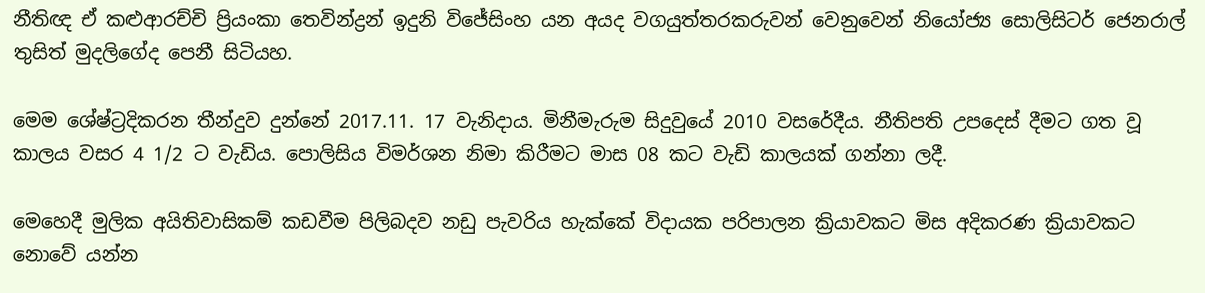නීතිඥ ඒ කළුආරච්චි ප්‍රියංකා තෙවින්ද්‍රන් ඉදුනි විජේසිංහ යන අයද වගයුත්තරකරුවන් වෙනුවෙන් නියෝජ්‍ය සොලිසිටර් ජෙනරාල් තුසිත් මුදලිගේද පෙනී සිටියහ.

මෙම ශේෂ්ට්‍රදිකරන තීන්දුව දුන්නේ 2017.11. 17 වැනිදාය. මිනීමැරුම සිදුවුයේ 2010 වසරේදීය. නීතිපති උපදෙස් දීමට ගත වූ කාලය වසර 4 1/2 ට වැඩිය. පොලිසිය විමර්ශන නිමා කිරීමට මාස 08 කට වැඩි කාලයක් ගන්නා ලදී.

මෙහෙදී මුලික අයිතිවාසිකම් කඩවීම පිලිබදව නඩු පැවරිය හැක්කේ විදායක පරිපාලන ක්‍රියාවකට මිස අදිකරණ ක්‍රියාවකට නොවේ යන්න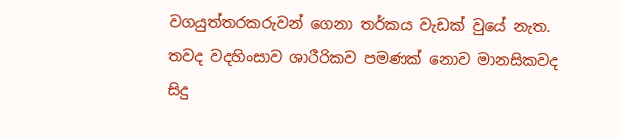වගයුත්තරකරුවන් ගෙනා තර්කය වැඩක් වුයේ නැත. තවද වදහිංසාව ශාරීරිකව පමණක් නොව මානසිකවද සිදු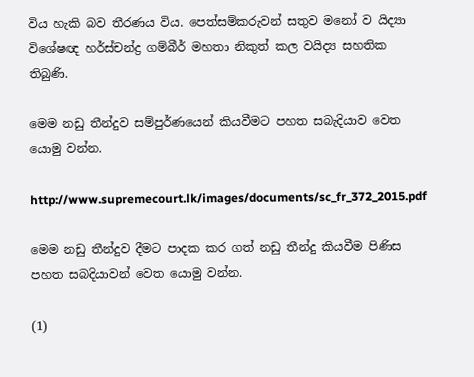විය හැකි බව තීරණය විය. පෙත්සම්කරුවන් සතුව මනෝ ව යිද්‍යා විශේෂඥ හර්ස්චන්ද්‍ර ගම්බීර් මහතා නිකුත් කල වයිද්‍ය සහතික තිබුණි.

මෙම නඩු තීන්දුව සම්පුර්ණයෙන් කියවීමට පහත සබැදියාව වෙත යොමු වන්න.

http://www.supremecourt.lk/images/documents/sc_fr_372_2015.pdf

මෙම නඩු තීන්දුව දීමට පාදක කර ගත් නඩු තීන්දු කියවීම පිණිස පහත සබදියාවන් වෙත යොමු වන්න.

(1)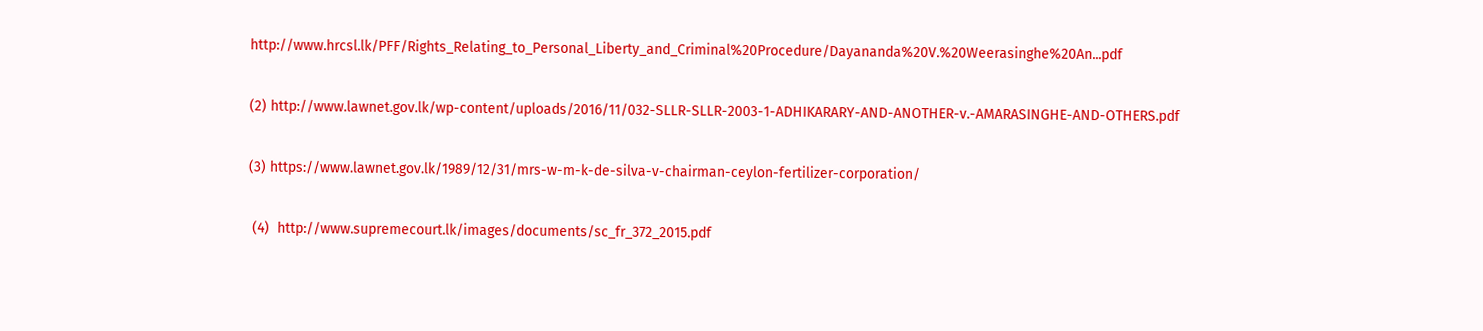http://www.hrcsl.lk/PFF/Rights_Relating_to_Personal_Liberty_and_Criminal%20Procedure/Dayananda%20V.%20Weerasinghe%20An...pdf

(2) http://www.lawnet.gov.lk/wp-content/uploads/2016/11/032-SLLR-SLLR-2003-1-ADHIKARARY-AND-ANOTHER-v.-AMARASINGHE-AND-OTHERS.pdf

(3) https://www.lawnet.gov.lk/1989/12/31/mrs-w-m-k-de-silva-v-chairman-ceylon-fertilizer-corporation/

 (4)  http://www.supremecourt.lk/images/documents/sc_fr_372_2015.pdf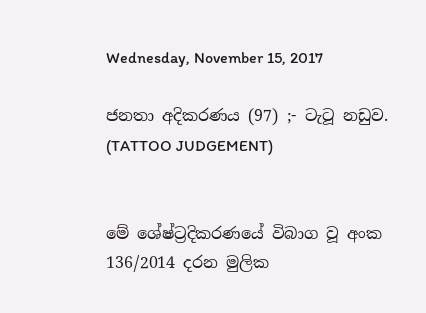Wednesday, November 15, 2017

ජනතා අදිකරණය (97) ;- ටැටූ නඩුව. (TATTOO JUDGEMENT)


මේ ශේෂ්ට්‍රදිකරණයේ විබාග වූ අංක 136/2014 දරන මුලික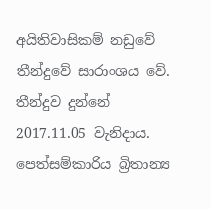අයිතිවාසිකම් නඩුවේ තීන්දුවේ සාරාංශය වේ. තීන්දුව දුන්නේ 2017.11.05 වැනිදාය. පෙත්සම්කාරිය බ්‍රිතාන්‍ය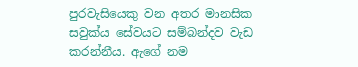පුරවැසියෙකු වන අතර මානසික සවුක්ය සේවයට සම්බන්දව වැඩ කරන්නීය. ඇගේ නම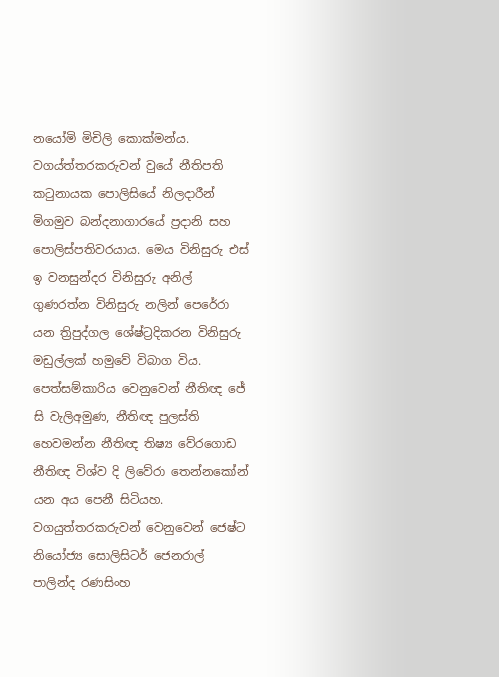නයෝමි මිචිලි කොක්මන්ය. වගය්ත්තරකරුවන් වුයේ නීතිපති කටුනායක පොලිසියේ නිලදාරීන් මිගමුව බන්දනාගාරයේ ප්‍රදානි සහ පොලිස්පතිවරයාය. මෙය විනිසුරු එස් ඉ වනසුන්දර විනිසුරු අනිල් ගුණරත්න විනිසුරු නලින් පෙරේරා යන ත්‍රිපුද්ගල ශේෂ්ට්‍රදිකරන විනිසුරු මඩුල්ලක් හමුවේ විබාග විය. පෙත්සම්කාරිය වෙනුවෙන් නීතිඥ ජේ සි වැලිඅමුණ, නීතිඥ පුලස්ති හෙවමන්න නීතිඥ තිෂ්‍ය වේරගොඩ නීතිඥ විශ්ව දි ලිවේරා තෙන්නකෝන් යන අය පෙනී සිටියහ. වගයුත්තරකරුවන් වෙනුවෙන් ජෙෂ්ට නියෝජ්‍ය සොලිසිටර් ජෙනරාල් පාලින්ද රණසිංහ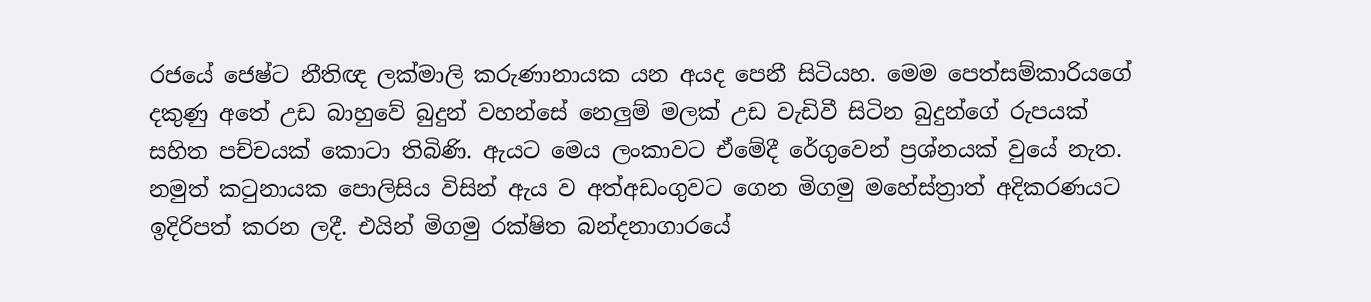රජයේ ජෙෂ්ට නීතිඥ ලක්මාලි කරුණානායක යන අයද පෙනී සිටියහ. මෙම පෙත්සම්කාරියගේ දකුණු අතේ උඩ බාහුවේ බුදුන් වහන්සේ නෙලුම් මලක් උඩ වැඩිවී සිටින බුදුන්ගේ රුපයක් සහිත පච්චයක් කොටා තිබිණි. ඇයට මෙය ලංකාවට ඒමේදී රේගුවෙන් ප්‍රශ්නයක් වුයේ නැත. නමුත් කටුනායක පොලිසිය විසින් ඇය ව අත්අඩංගුවට ගෙන මිගමු මහේස්ත්‍රාත් අදිකරණයට ඉදිරිපත් කරන ලදී. එයින් මිගමු රක්ෂිත බන්දනාගාරයේ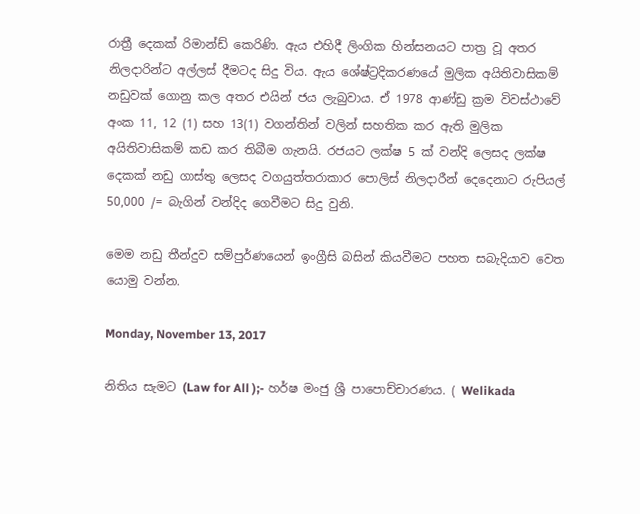රාත්‍රී දෙකක් රිමාන්ඩ් කෙරිණි. ඇය එහිදී ලිංගික හින්සනයට පාත්‍ර වූ අතර නිලදාරින්ට අල්ලස් දීමටද සිදු විය. ඇය ශේෂ්ට්‍රදිකරණයේ මුලික අයිතිවාසිකම් නඩුවක් ගොනු කල අතර එයින් ජය ලැබුවාය. ඒ 1978 ආණ්ඩු ක්‍රම විවස්ථාවේ අංක 11, 12 (1) සහ 13(1) වගන්තින් වලින් සහතික කර ඇති මුලික අයිතිවාසිකම් කඩ කර තිබීම ගැනයි. රජයට ලක්ෂ 5 ක් වන්දි ලෙසද ලක්ෂ දෙකක් නඩු ගාස්තු ලෙසද වගයුත්තරාකාර පොලිස් නිලදාරීන් දෙදෙනාට රුපියල් 50,000 /= බැගින් වන්දිද ගෙවීමට සිදු වුනි.

මෙම නඩු තීන්දුව සම්පුර්ණයෙන් ඉංග්‍රීසි බසින් කියවීමට පහත සබැදියාව වෙත යොමු වන්න.

Monday, November 13, 2017

නිතිය සැමට (Law for All );- හර්ෂ මංජු ශ්‍රී පාපොච්චාරණය. ( Welikada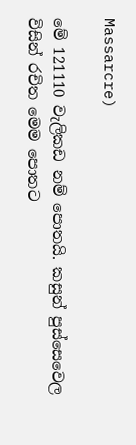Massarcre)

මේ 121110 වැලිකඩ නම් පොතයි. කසුන් පුස්සෙවෙල විසින් රචිත මෙම පොතට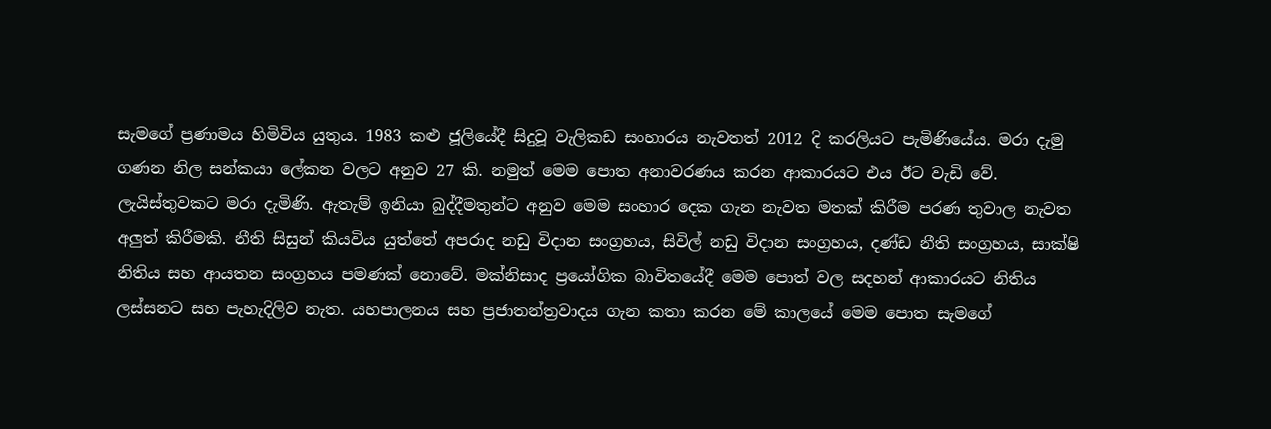සැමගේ ප්‍රණාමය හිමිවිය යුතුය. 1983 කළු ජූලියේදී සිදුවූ වැලිකඩ සංහාරය නැවතත් 2012 දි කරලියට පැමිණියේය. මරා දැමු ගණන නිල සන්කයා ලේකන වලට අනුව 27 කි. නමුත් මෙම පොත අනාවරණය කරන ආකාරයට එය ඊට වැඩි වේ. ලැයිස්තුවකට මරා දැමිණි. ඇතැම් ඉනියා බුද්දීමතුන්ට අනුව මෙම සංහාර දෙක ගැන නැවත මතක් කිරීම පරණ තුවාල නැවත අලුත් කිරීමකි. නීති සිසුන් කියවිය යුත්තේ අපරාද නඩු විදාන සංග්‍රහය, සිවිල් නඩු විදාන සංග්‍රහය, දණ්ඩ නීති සංග්‍රහය, සාක්ෂි නිතිය සහ ආයතන සංග්‍රහය පමණක් නොවේ. මක්නිසාද ප්‍රයෝගික බාවිතයේදී මෙම පොත් වල සදහන් ආකාරයට නිතිය ලස්සනට සහ පැහැදිලිව නැත. යහපාලනය සහ ප්‍රජාතන්ත්‍රවාදය ගැන කතා කරන මේ කාලයේ මෙම පොත සැමගේ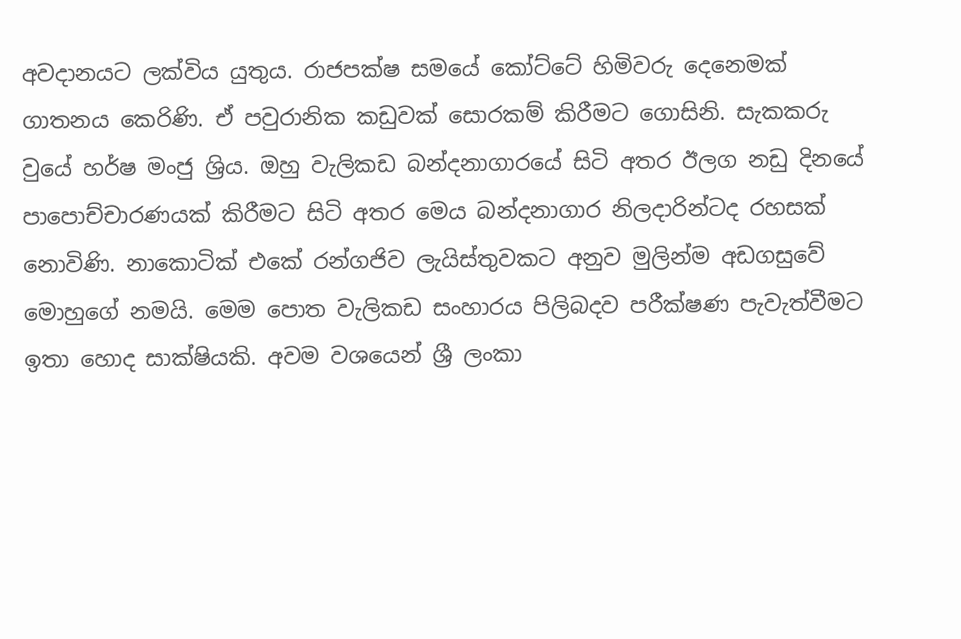අවදානයට ලක්විය යුතුය. රාජපක්ෂ සමයේ කෝට්ටේ හිමිවරු දෙනෙමක් ගාතනය කෙරිණි. ඒ පවුරානික කඩුවක් සොරකම් කිරීමට ගොසිනි. සැකකරු වුයේ හර්ෂ මංජු ශ්‍රිය. ඔහු වැලිකඩ බන්දනාගාරයේ සිටි අතර ඊලග නඩු දිනයේ පාපොච්චාරණයක් කිරීමට සිටි අතර මෙය බන්දනාගාර නිලදාරින්ටද රහසක් නොවිණි. නාකොටික් එකේ රන්ගජිව ලැයිස්තුවකට අනුව මුලින්ම අඩගසුවේ මොහුගේ නමයි. මෙම පොත වැලිකඩ සංහාරය පිලිබදව පරීක්ෂණ පැවැත්වීමට ඉතා හොද සාක්ෂියකි. අවම වශයෙන් ශ්‍රී ලංකා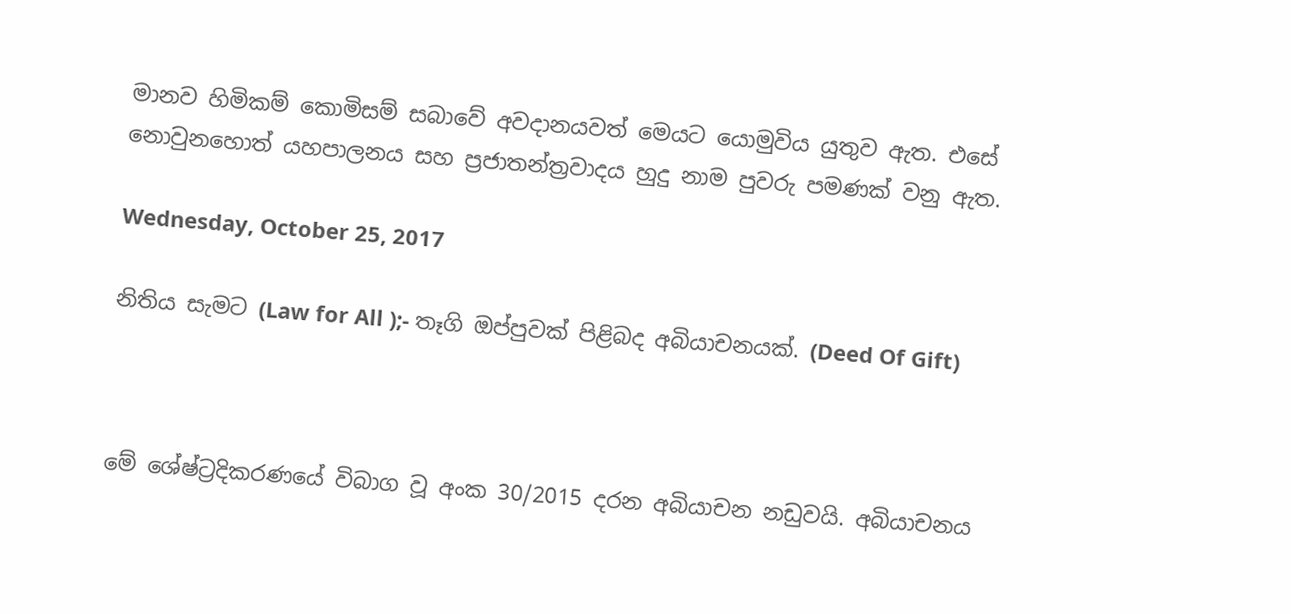මානව හිමිකම් කොමිසම් සබාවේ අවදානයවත් මෙයට යොමුවිය යුතුව ඇත. එසේ නොවුනහොත් යහපාලනය සහ ප්‍රජාතන්ත්‍රවාදය හුදු නාම පුවරු පමණක් වනු ඇත.

Wednesday, October 25, 2017

නිතිය සැමට (Law for All );- තෑගි ඔප්පුවක් පිළිබද අබියාචනයක්. (Deed Of Gift)



මේ ශේෂ්ට්‍රදිකරණයේ විබාග වූ අංක 30/2015 දරන අබියාචන නඩුවයි. අබියාචනය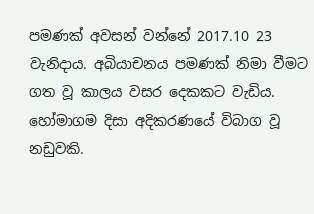පමණක් අවසන් වන්නේ 2017.10 23 වැනිදාය. අබියාචනය පමණක් නිමා වීමට ගත වූ කාලය වසර දෙකකට වැඩිය. හෝමාගම දිසා අදිකරණයේ විබාග වූ නඩුවකි.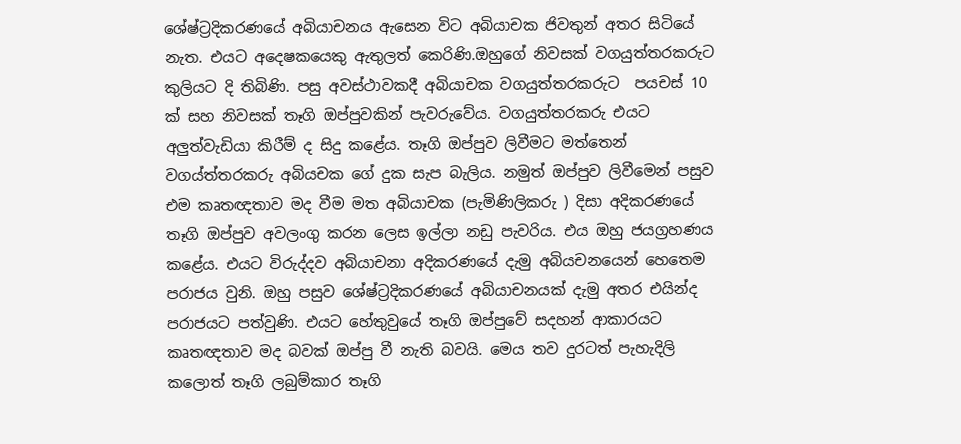ශේෂ්ට්‍රදිකරණයේ අබියාචනය ඇසෙන විට අබියාචක ජිවතුන් අතර සිටියේ නැත. එයට අදෙෂකයෙකු ඇතුලත් කෙරිණි.ඔහුගේ නිවසක් වගයුත්තරකරුට කුලියට දි තිබිණි. පසු අවස්ථාවකදී අබියාචක වගයුත්තරකරුට  පයචස් 10 ක් සහ නිවසක් තෑගි ඔප්පුවකින් පැවරුවේය. වගයුත්තරකරු එයට අලුත්වැඩියා කිරීම් ද සිදු කළේය. තෑගි ඔප්පුව ලිවීමට මත්තෙන් වගය්ත්තරකරු අබියචක ගේ දුක සැප බැලිය. නමුත් ඔප්පුව ලිවීමෙන් පසුව එම කෘතඥතාව මද වීම මත අබියාචක (පැමිණිලිකරු ) දිසා අදිකරණයේ තෑගි ඔප්පුව අවලංගු කරන ලෙස ඉල්ලා නඩු පැවරිය. එය ඔහු ජයග්‍රහණය කළේය. එයට විරුද්දව අබියාචනා අදිකරණයේ දැමු අබියචනයෙන් හෙතෙම පරාජය වුනි. ඔහු පසුව ශේෂ්ට්‍රදිකරණයේ අබියාචනයක් දැමු අතර එයින්ද පරාජයට පත්වුණි. එයට හේතුවුයේ තෑගි ඔප්පුවේ සදහන් ආකාරයට කෘතඥතාව මද බවක් ඔප්පු වී නැති බවයි. මෙය තව දුරටත් පැහැදිලි කලොත් තෑගි ලබුම්කාර තෑගි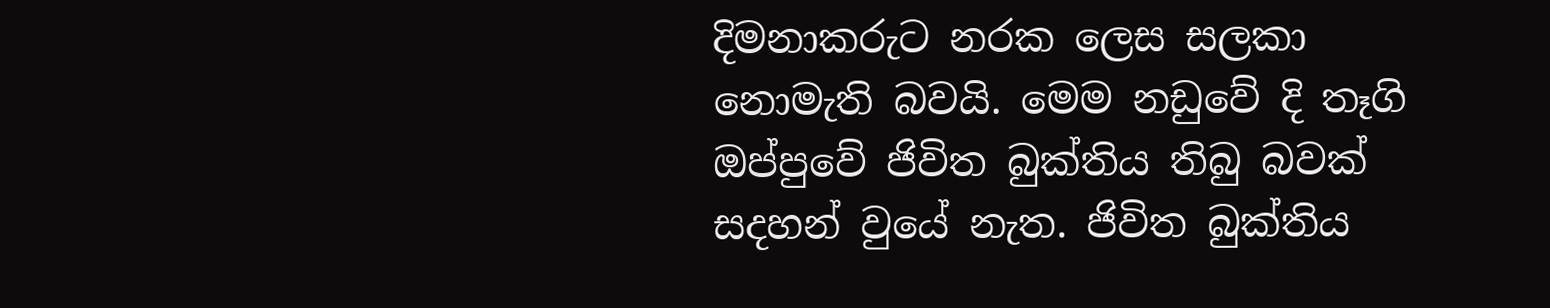දිමනාකරුට නරක ලෙස සලකා නොමැති බවයි. මෙම නඩුවේ දි තෑගි ඔප්පුවේ ජිවිත බුක්තිය තිබු බවක් සදහන් වුයේ නැත. ජිවිත බුක්තිය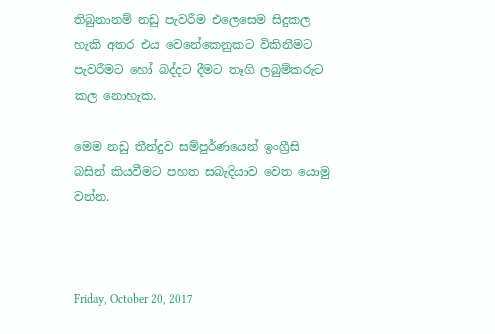තිබුනානම් නඩු පැවරීම එලෙසෙම සිදුකල හැකි අතර එය වෙනේකෙනුකට විකිනීමට පැවරීමට හෝ බද්දට දීමට තෑගි ලබුම්කරුට කල නොහැක.

මෙම නඩු තීන්දුව සම්පුර්ණයෙන් ඉංග්‍රීසි බසින් කියවීමට පහත සබැදියාව වෙත යොමු වන්න.



Friday, October 20, 2017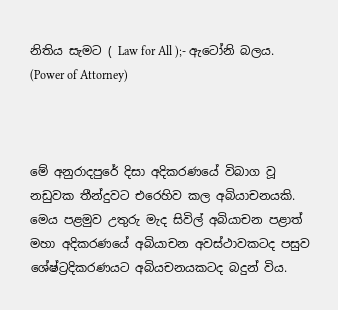නිතිය සැමට ( Law for All );- ඇටෝනි බලය. (Power of Attorney)



මේ අනුරාදපුරේ දිසා අදිකරණයේ විබාග වූ නඩුවක තීන්දුවට එරෙහිව කල අබියාචනයකි. මෙය පළමුව උතුරු මැද සිවිල් අබියාචන පළාත් මහා අදිකරණයේ අබියාචන අවස්ථාවකටද පසුව ශේෂ්ට්‍රදිකරණයට අබියචනයකටද බදුන් විය.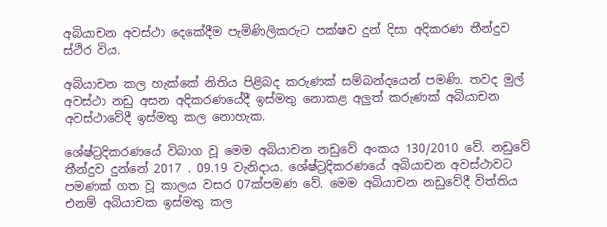අබියාචන අවස්ථා දෙකේදීම පැමිණිලිකරුට පක්ෂව දුන් දිසා අදිකරණ තීන්දුව ස්ථිර විය.

අබියාචන කල හැක්කේ නිතිය පිළිබද කරුණක් සම්බන්දයෙන් පමණි. තවද මුල් අවස්ථා නඩු අසන අදිකරණයේදී ඉස්මතු නොකළ අලුත් කරුණක් අබියාචන අවස්ථාවේදී ඉස්මතු කල නොහැක.

ශේෂ්ට්‍රදිකරණයේ විබාග වූ මෙම අබියාචන නඩුවේ අංකය 130/2010 වේ. නඩුවේ තීන්දුව දුන්නේ 2017 . 09.19 වැනිදාය. ශේෂ්ට්‍රදිකරණයේ අබියාචන අවස්ථාවට පමණක් ගත වූ කාලය වසර 07ක්පමණ වේ. මෙම අබියාචන නඩුවේදී විත්තිය එනම් අබියාචක ඉස්මතු කල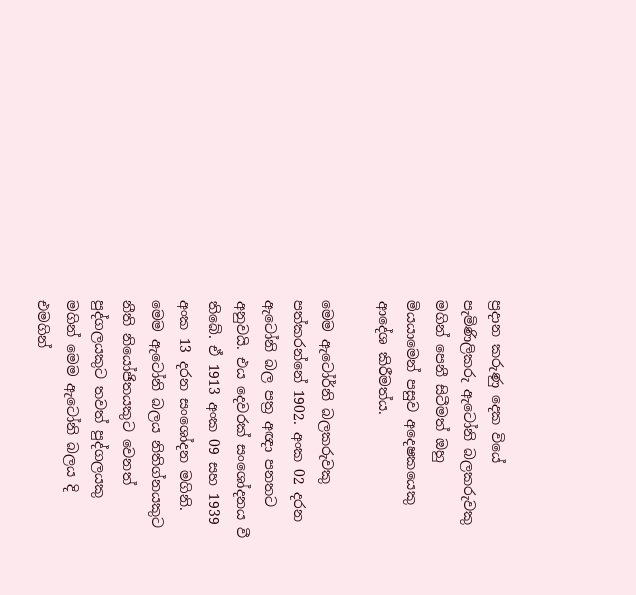ප්‍රදාන කරුණු දෙක වියේ පැමිණිලිකරු ඇටෝනි බලකරුවකු මගින් පෙනී සිටීමත් ඔහු මියයාමෙන් පසුව අදෙෂකයෙකු ආදේශ කිරීමත්ය.

මෙම ඇටෝර්නි බලකරුවකු පත්කරන්නේ 1902. අංක 02 දරන ඇටෝනි බල පත්‍ර අඥා පනතට අනුවයි. එය දෙවරක් සංශෝදනය වී තිබේ. ඒ 1913 අංක 09 සහ 1939 අංක 13 දරන සංශෝදන මගිනි. මෙම ඇටෝනි බලය නිතිග්නයකුට නීති නියෝජිතයකුට වෙනත් පුද්ගලයකුට තවත් පුද්ගලයකු මගින් මෙම ඇටෝනි බලය දි එමගින්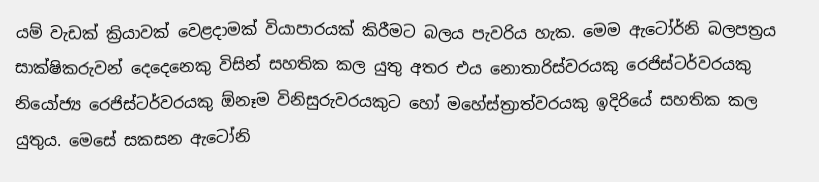යම් වැඩක් ක්‍රියාවක් වෙළදාමක් වියාපාරයක් කිරීමට බලය පැවරිය හැක. මෙම ඇටෝර්නි බලපත්‍රය සාක්ෂිකරුවන් දෙදෙනෙකු විසින් සහතික කල යුතු අතර එය නොතාරිස්වරයකු රෙජිස්ටර්වරයකු නියෝජ්‍ය රෙජිස්ටර්වරයකු ඕනෑම විනිසුරුවරයකුට හෝ මහේස්ත්‍රාත්වරයකු ඉදිරියේ සහතික කල යුතුය. මෙසේ සකසන ඇටෝනි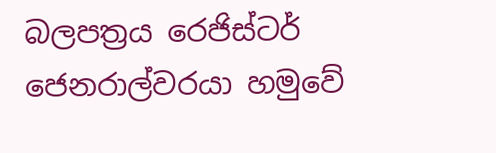බලපත්‍රය රෙජිස්ටර් ජෙනරාල්වරයා හමුවේ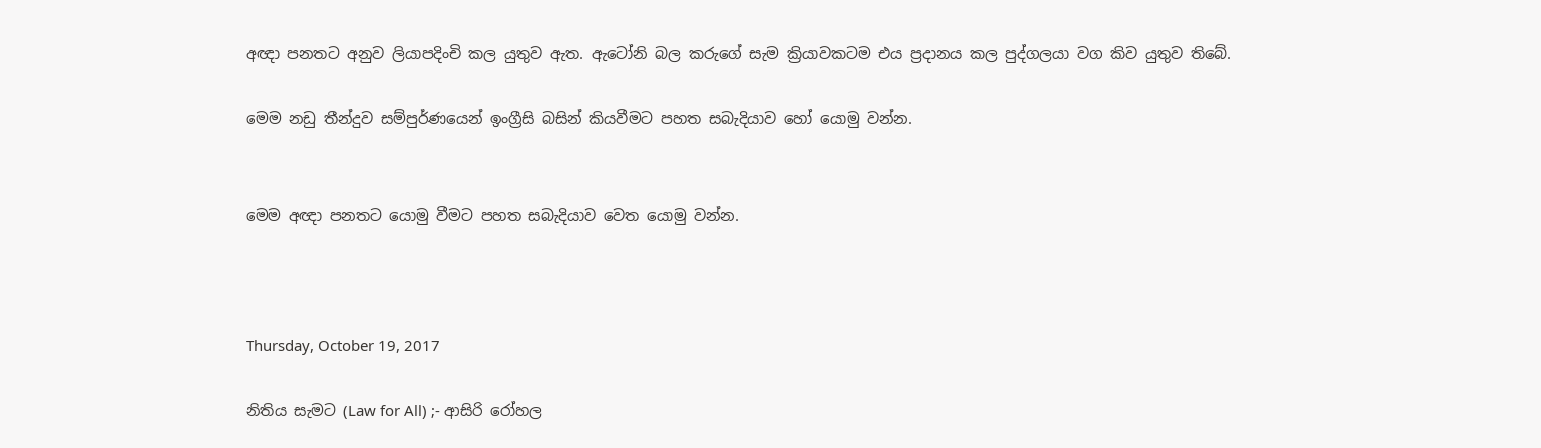අඥා පනතට අනුව ලියාපදිංචි කල යුතුව ඇත. ඇටෝනි බල කරුගේ සැම ක්‍රියාවකටම එය ප්‍රදානය කල පුද්ගලයා වග කිව යුතුව තිබේ.

මෙම නඩු තීන්දුව සම්පුර්ණයෙන් ඉංග්‍රීසි බසින් කියවීමට පහත සබැදියාව හෝ යොමු වන්න.


මෙම අඥා පනතට යොමු වීමට පහත සබැදියාව වෙත යොමු වන්න.



Thursday, October 19, 2017

නිතිය සැමට (Law for All) ;- ආසිරි රෝහල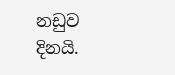නඩුව දිනයි.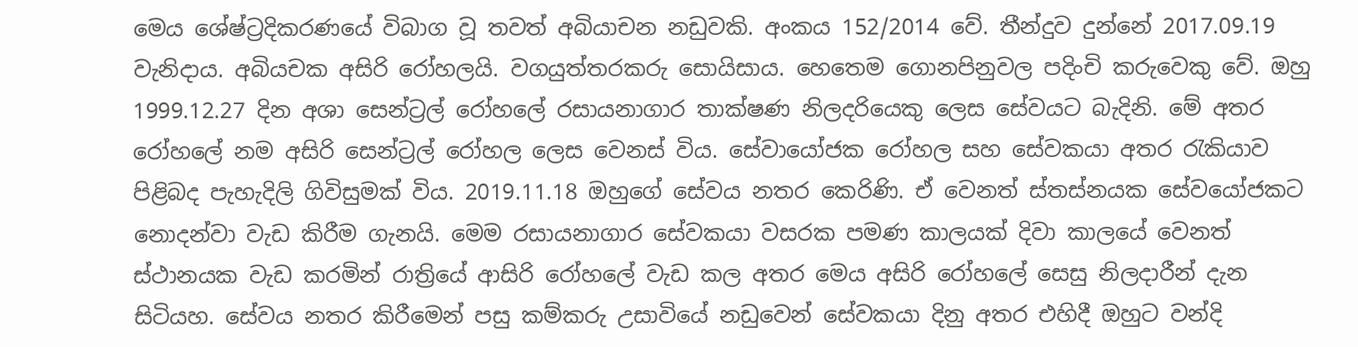මෙය ශේෂ්ට්‍රදිකරණයේ විබාග වූ තවත් අබියාචන නඩුවකි. අංකය 152/2014 වේ. තීන්දුව දුන්නේ 2017.09.19 වැනිදාය. අබියචක අසිරි රෝහලයි. වගයුත්තරකරු සොයිසාය. හෙතෙම ගොනපිනුවල පදිංචි කරුවෙකු වේ. ඔහු 1999.12.27 දින අශා සෙන්ට්‍රල් රෝහලේ රසායනාගාර තාක්ෂණ නිලදරියෙකු ලෙස සේවයට බැදිනි. මේ අතර රෝහලේ නම අසිරි සෙන්ට්‍රල් රෝහල ලෙස වෙනස් විය. සේවායෝජක රෝහල සහ සේවකයා අතර රැකියාව පිළිබද පැහැදිලි ගිවිසුමක් විය. 2019.11.18 ඔහුගේ සේවය නතර කෙරිණි. ඒ වෙනත් ස්තස්නයක සේවයෝජකට නොදන්වා වැඩ කිරීම ගැනයි. මෙම රසායනාගාර සේවකයා වසරක පමණ කාලයක් දිවා කාලයේ වෙනත් ස්ථානයක වැඩ කරමින් රාත්‍රියේ ආසිරි රෝහලේ වැඩ කල අතර මෙය අසිරි රෝහලේ සෙසු නිලදාරීන් දැන සිටියහ. සේවය නතර කිරීමෙන් පසු කම්කරු උසාවියේ නඩුවෙන් සේවකයා දිනු අතර එහිදී ඔහුට වන්දි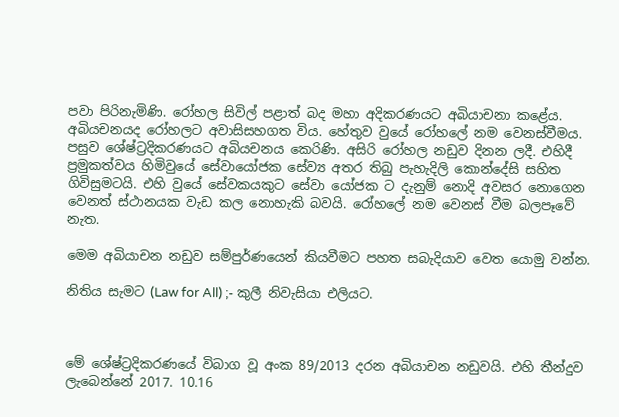පවා පිරිනැමිණි. රෝහල සිවිල් පළාත් බද මහා අදිකරණයට අබියාචනා කළේය. අබියචනයද රෝහලට අවාසිසහගත විය. හේතුව වුයේ රෝහලේ නම වෙනස්වීමය. පසුව ශේෂ්ට්‍රදිකරණයට අබියචනය කෙරිණි. අසිරි රෝහල නඩුව දිනන ලදී. එහිදී ප්‍රමුකත්වය හිමිවුයේ සේවායෝජක සේව්‍ය අතර තිබු පැහැදිලි කොන්දේසි සහිත ගිවිසුමටයි. එහි වුයේ සේවකයකුට සේවා යෝජක ට දැනුම් නොදි අවසර නොගෙන වෙනත් ස්ථානයක වැඩ කල නොහැකි බවයි. රෝහලේ නම වෙනස් වීම බලපෑවේ නැත.

මෙම අබියාචන නඩුව සම්පුර්ණයෙන් කියවීමට පහත සබැදියාව වෙත යොමු වන්න.

නිතිය සැමට (Law for All) ;- කුලී නිවැසියා එලියට.



මේ ශේෂ්ට්‍රදිකරණයේ විබාග වූ අංක 89/2013 දරන අබියාචන නඩුවයි. එහි තීන්දුව ලැබෙන්නේ 2017. 10.16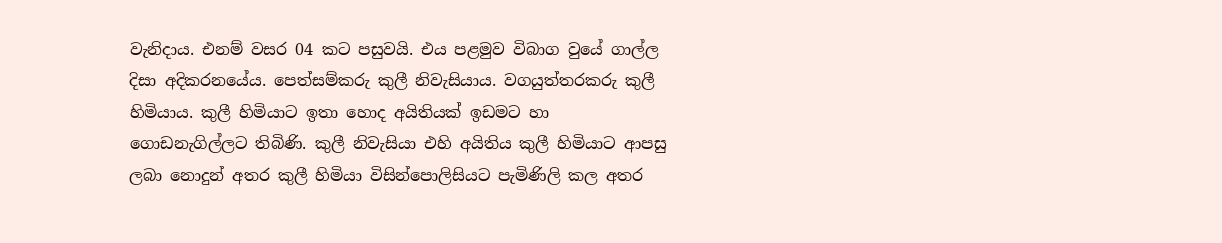වැනිදාය. එනම් වසර 04 කට පසුවයි. එය පළමුව විබාග වුයේ ගාල්ල දිසා අදිකරනයේය. පෙත්සම්කරු කුලී නිවැසියාය. වගයුත්තරකරු කුලී හිමියාය. කුලී හිමියාට ඉතා හොද අයිතියක් ඉඩමට හා ගොඩනැගිල්ලට තිබිණි. කුලී නිවැසියා එහි අයිතිය කුලී හිමියාට ආපසු ලබා නොදුන් අතර කුලී හිමියා විසින්පොලිසියට පැමිණිලි කල අතර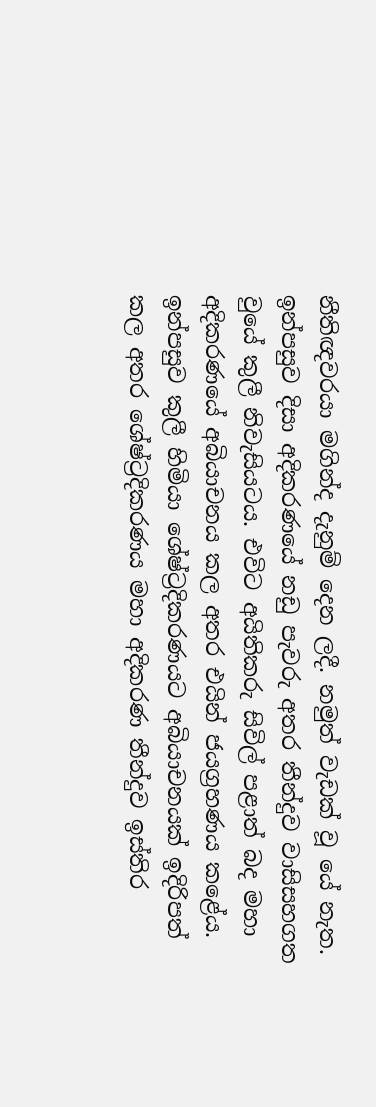නීතිඥවරයා මගින්ද දැනුම් දෙන ලදී. නමුත් වැඩක් වූ යේ නැත. ඉන්පසුව දිසා අදිකරණයේ නඩු පැවරු අතර තීන්දුව වාසිසහගත වුයේ කුලී නිවැසියටය. එවිට අයිතිකරු සිවිල් පළාත් බද මහා අදිකරණයේ අබියාචනය කල අතර එයින් ජයග්‍රහණය කළේය. ඉන්පසුව කුලී හිමියා ශේෂ්ට්‍රදිකරණයට අබියාචනයක් ඉදිරිපත් කල අතර ශේෂ්ට්‍රදිකරණය මහා අදිකරණ තීන්දුව ඉස්තිර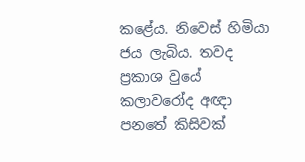කළේය. නිවෙස් හිමියා ජය ලැබිය. තවද ප්‍රකාශ වුයේ කලාවරෝද අඥා පනතේ කිසිවක්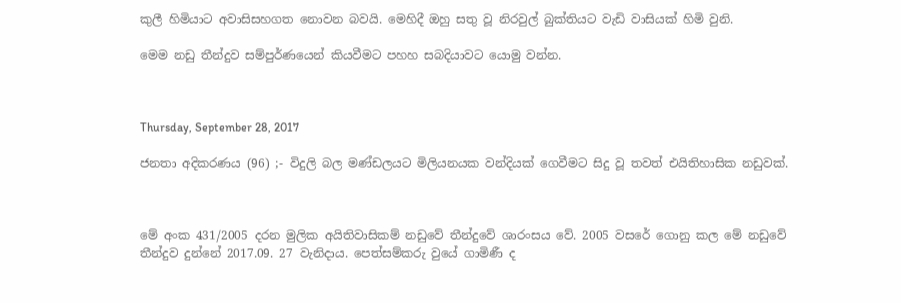කුලී හිමියාට අවාසිසහගත නොවන බවයි. මෙහිදී ඔහු සතු වූ නිරවුල් බුක්තියට වැඩි වාසියක් හිමි වුනි.

මෙම නඩු තීන්දුව සම්පුර්ණයෙන් කියවීමට පහහ සබදියාවට යොමු වන්න.



Thursday, September 28, 2017

ජනතා අදිකරණය (96) ;- විදුලි බල මණ්ඩලයට මිලියනයක වන්දියක් ගෙවීමට සිදු වූ තවත් එයිතිහාසික නඩුවක්.



මේ අංක 431/2005 දරන මුලික අයිතිවාසිකම් නඩුවේ තීන්දුවේ ශාරංසය වේ. 2005 වසරේ ගොනු කල මේ නඩුවේ තීන්දුව දුන්නේ 2017.09. 27 වැනිදාය. පෙත්සම්කරු වුයේ ගාමිණී ද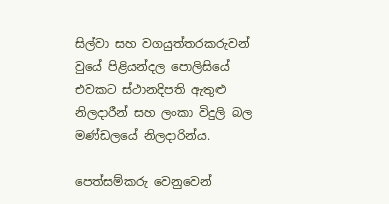සිල්වා සහ වගයුත්තරකරුවන් වුයේ පිළියන්දල පොලිසියේ එවකට ස්ථානදිපති ඇතුළු නිලදාරීන් සහ ලංකා විදුලි බල මණ්ඩලයේ නිලදාරින්ය.

පෙත්සම්කරු වෙනුවෙන්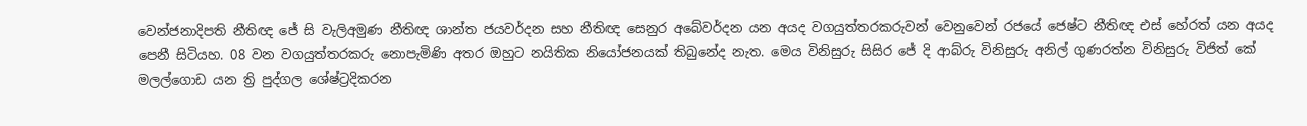වෙන්ජනාදිපති නීතිඥ ජේ සි වැලිඅමුණ නීතිඥ ශාන්ත ජයවර්දන සහ නීතිඥ සෙනුර අබේවර්දන යන අයද වගයුත්තරකරුවන් වෙනුවෙන් රජයේ ජෙෂ්ට නීතිඥ එස් හේරත් යන අයද පෙනී සිටියහ. 08 වන වගයුත්තරකරු නොපැමිණි අතර ඔහුට නයිතික නියෝජනයක් තිබුනේද නැත. මෙය විනිසුරු සිසිර ජේ දි ආබ්රු විනිසුරු අනිල් ගුණරත්න විනිසුරු විජිත් කේ මලල්ගොඩ යන ත්‍රි පුද්ගල ශේෂ්ට්‍රදිකරන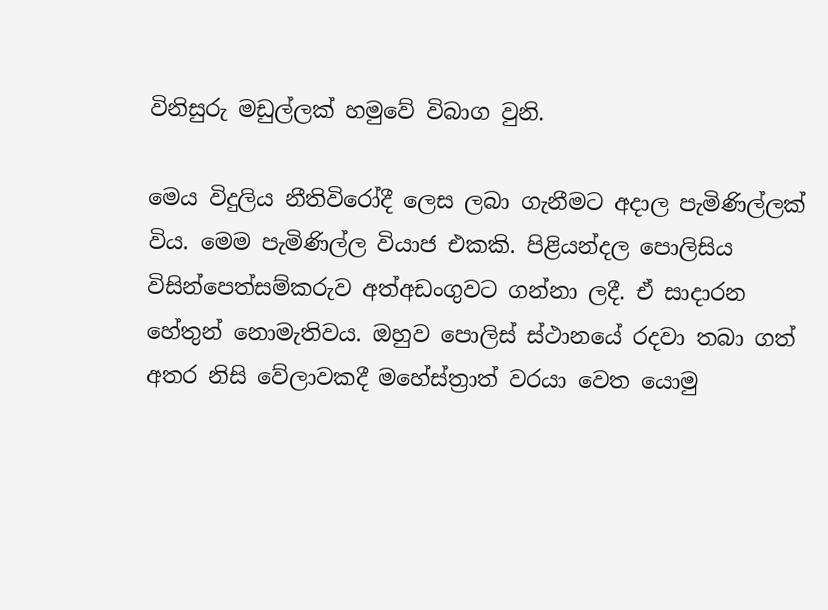විනිසුරු මඩුල්ලක් හමුවේ විබාග වුනි.

මෙය විදුලිය නීතිවිරෝදී ලෙස ලබා ගැනීමට අදාල පැමිණිල්ලක් විය. මෙම පැමිණිල්ල වියාජ එකකි. පිළියන්දල පොලිසිය විසින්පෙත්සම්කරුව අත්අඩංගුවට ගන්නා ලදී. ඒ සාදාරන හේතුන් නොමැතිවය. ඔහුව පොලිස් ස්ථානයේ රදවා තබා ගත් අතර නිසි වේලාවකදී මහේස්ත්‍රාත් වරයා වෙත යොමු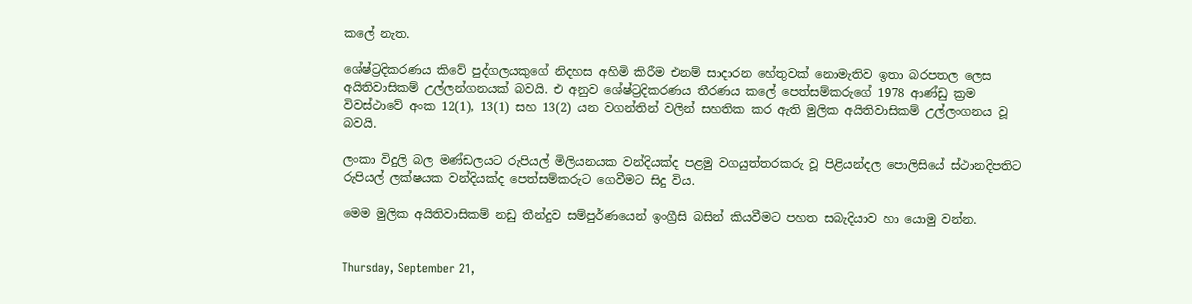කලේ නැත.

ශේෂ්ට්‍රදිකරණය කිවේ පුද්ගලයකුගේ නිදහස අහිමි කිරීම එනම් සාදාරන හේතුවක් නොමැතිව ඉතා බරපතල ලෙස අයිතිවාසිකම් උල්ලන්ගනයක් බවයි. එ අනුව ශේෂ්ට්‍රදිකරණය තීරණය කලේ පෙත්සම්කරුගේ 1978 ආණ්ඩු ක්‍රම විවස්ථාවේ අංක 12(1), 13(1) සහ 13(2) යන වගන්තින් වලින් සහතික කර ඇති මුලික අයිතිවාසිකම් උල්ලංගනය වූ බවයි.

ලංකා විදුලි බල මණ්ඩලයට රුපියල් මිලියනයක වන්දියක්ද පළමු වගයුත්තරකරු වූ පිළියන්දල පොලිසියේ ස්ථානදිපතිට රුපියල් ලක්ෂයක වන්දියක්ද පෙත්සම්කරුට ගෙවීමට සිදු විය.

මෙම මුලික අයිතිවාසිකම් නඩු තීන්දුව සම්පුර්ණයෙන් ඉංග්‍රීසි බසින් කියවීමට පහත සබැදියාව හා යොමු වන්න.


Thursday, September 21,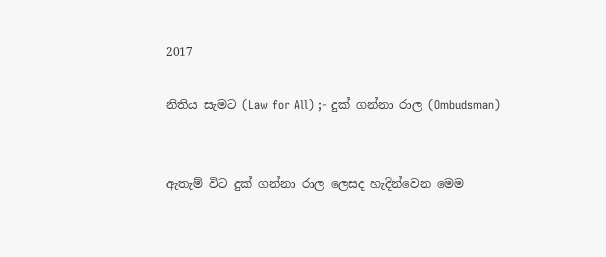2017

නිතිය සැමට (Law for All) ;- දුක් ගන්නා රාල (Ombudsman)


ඇතැම් විට දුක් ගන්නා රාල ලෙසද හැදින්වෙන මෙම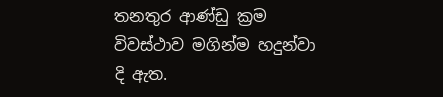තනතුර ආණ්ඩු ක්‍රම විවස්ථාව මගින්ම හදුන්වා දි ඇත.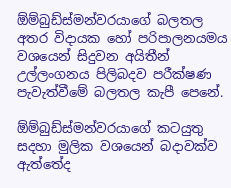ඕම්බුඩ්ස්මන්වරයාගේ බලතල අතර විදායක හෝ පරිපාලනයමය වශයෙන් සිදුවන අයිතීන් උල්ලංගනය පිලිබදව පරීක්ෂණ පැවැත්වීමේ බලතල කැපී පෙනේ.

ඕම්බුඩ්ස්මන්වරයාගේ කටයුතු සදහා මුලික වශයෙන් බදාවක්ව ඇත්තේද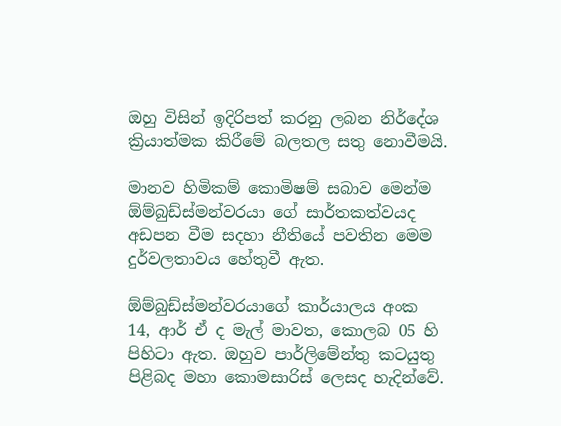ඔහු විසින් ඉදිරිපත් කරනු ලබන නිර්දේශ ක්‍රියාත්මක කිරීමේ බලතල සතු නොවීමයි.

මානව හිමිකම් කොමිෂම් සබාව මෙන්ම ඕම්බුඩ්ස්මන්වරයා ගේ සාර්තකත්වයද අඩපන වීම සදහා නීතියේ පවතින මෙම දුර්වලතාවය හේතුවී ඇත.

ඕම්බුඩ්ස්මන්වරයාගේ කාර්යාලය අංක 14, ආර් ඒ ද මැල් මාවත, කොලබ 05 හි පිහිටා ඇත. ඔහුව පාර්ලිමේන්තු කටයුතු පිළිබද මහා කොමසාරිස් ලෙසද හැදින්වේ.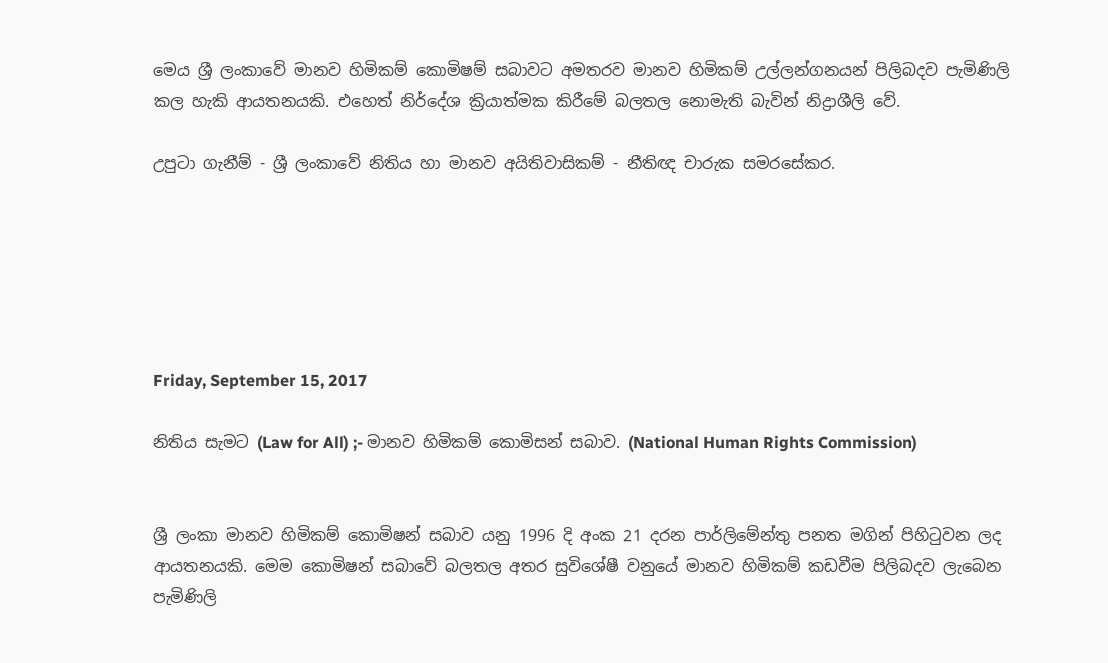මෙය ශ්‍රී ලංකාවේ මානව හිමිකම් කොමිෂම් සබාවට අමතරව මානව හිමිකම් උල්ලන්ගනයන් පිලිබදව පැමිණිලි කල හැකි ආයතනයකි. එහෙත් නිර්දේශ ක්‍රියාත්මක කිරීමේ බලතල නොමැති බැවින් නිද්‍රාශීලි වේ.

උපුටා ගැනීම් - ශ්‍රී ලංකාවේ නිතිය හා මානව අයිතිවාසිකම් - නීතිඥ චාරුක සමරසේකර.






Friday, September 15, 2017

නිතිය සැමට (Law for All) ;- මානව හිමිකම් කොමිසන් සබාව. (National Human Rights Commission)


ශ්‍රී ලංකා මානව හිමිකම් කොමිෂන් සබාව යනු 1996 දි අංක 21 දරන පාර්ලිමේන්තු පනත මගින් පිහිටුවන ලද ආයතනයකි. මෙම කොමිෂන් සබාවේ බලතල අතර සුවිශේෂී වනුයේ මානව හිමිකම් කඩවීම පිලිබදව ලැබෙන පැමිණිලි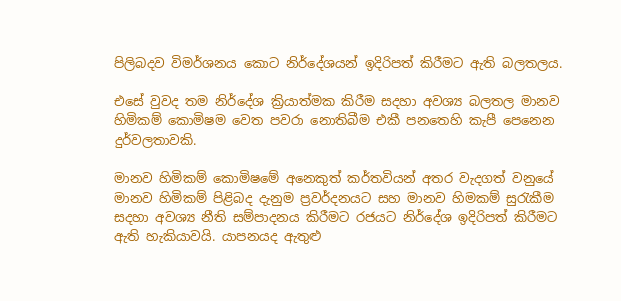පිලිබදව විමර්ශනය කොට නිර්දේශයන් ඉදිරිපත් කිරීමට ඇති බලතලය.

එසේ වුවද තම නිර්දේශ ක්‍රියාත්මක කිරීම සදහා අවශ්‍ය බලතල මානව හිමිකම් කොමිෂම වෙත පවරා නොතිබීම එකී පනතෙහි කැපී පෙනෙන දුර්වලතාවකි.

මානව හිමිකම් කොමිෂමේ අනෙකුත් කර්තවියන් අතර වැදගත් වනුයේ මානව හිමිකම් පිළිබද දැනුම ප්‍රවර්දනයට සහ මානව හිමකම් සුරැකීම සදහා අවශ්‍ය නීති සම්පාදනය කිරීමට රජයට නිර්දේශ ඉදිරිපත් කිරීමට ඇති හැකියාවයි. යාපනයද ඇතුළු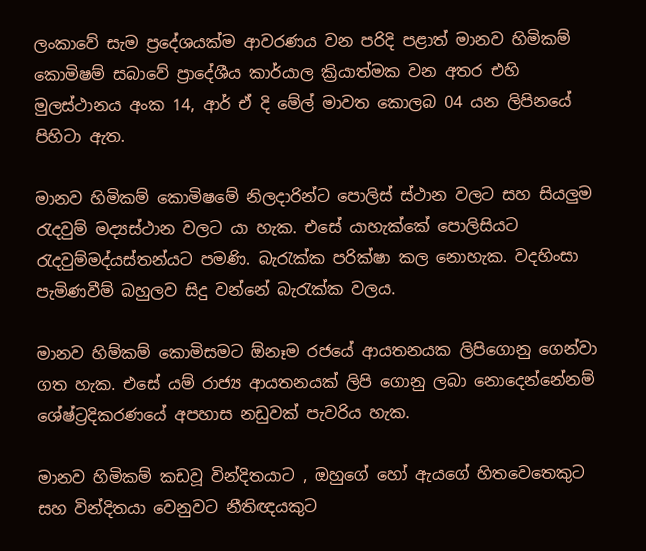ලංකාවේ සැම ප්‍රදේශයක්ම ආවරණය වන පරිදි පළාත් මානව හිමිකම් කොමිෂම් සබාවේ ප්‍රාදේශීය කාර්යාල ක්‍රියාත්මක වන අතර එහි මුලස්ථානය අංක 14, ආර් ඒ දි මේල් මාවත කොලබ 04 යන ලිපිනයේ පිහිටා ඇත.

මානව හිමිකම් කොමිෂමේ නිලදාරින්ට පොලිස් ස්ථාන වලට සහ සියලුම රැදවුම් මද්‍යස්ථාන වලට යා හැක. එසේ යාහැක්කේ පොලිසියට රැදවුම්මද්යස්තන්යට පමණි. බැරැක්ක පරික්ෂා කල නොහැක. වදහිංසා පැමිණවීම් බහුලව සිදු වන්නේ බැරැක්ක වලය.

මානව හිම්කම් කොමිසමට ඕනෑම රජයේ ආයතනයක ලිපිගොනු ගෙන්වා ගත හැක. එසේ යම් රාජ්‍ය ආයතනයක් ලිපි ගොනු ලබා නොදෙන්නේනම් ශේෂ්ට්‍රදිකරණයේ අපහාස නඩුවක් පැවරිය හැක.

මානව හිමිකම් කඩවූ වින්දිතයාට , ඔහුගේ හෝ ඇයගේ හිතවෙතෙකුට සහ වින්දිතයා වෙනුවට නීතිඥයකුට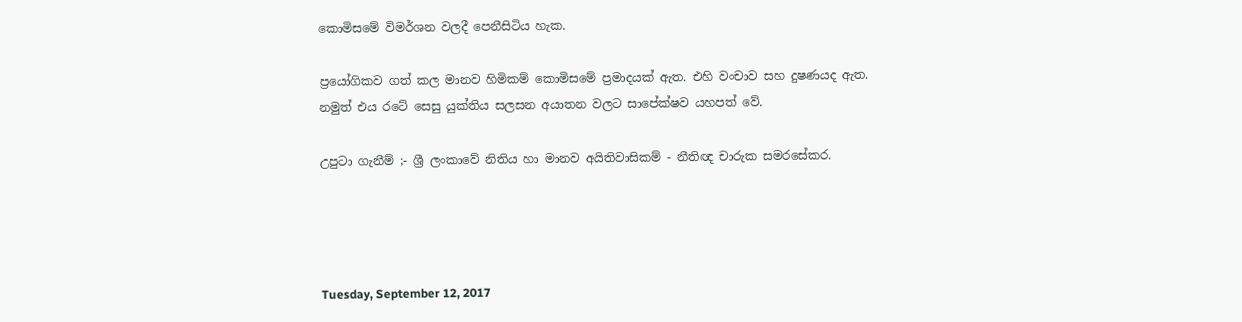කොමිසමේ විමර්ශන වලදී පෙනීසිටිය හැක.

ප්‍රයෝගිකව ගත් කල මානව හිමිකම් කොමිසමේ ප්‍රමාදයක් ඇත. එහි වංචාව සහ දුෂණයද ඇත. නමුත් එය රටේ සෙසු යුක්තිය සලසන අයාතන වලට සාපේක්ෂව යහපත් වේ.

උපුටා ගැනීම් ;- ශ්‍රී ලංකාවේ නිතිය හා මානව අයිතිවාසිකම් - නීතිඥ චාරුක සමරසේකර.




Tuesday, September 12, 2017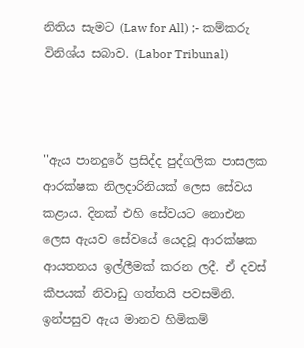නිතිය සැමට (Law for All) ;- කම්කරු විනිශ්ය සබාව. (Labor Tribunal)



''ඇය පානදුරේ ප්‍රසිද්ද පුද්ගලික පාසලක ආරක්ෂක නිලදාරිනියක් ලෙස සේවය කළාය. දිනක් එහි සේවයට නොඑන ලෙස ඇයව සේවයේ යෙදවූ ආරක්ෂක ආයතනය ඉල්ලීමක් කරන ලදී. ඒ දවස් කීපයක් නිවාඩු ගත්තයි පවසමිනි. ඉන්පසුව ඇය මානව හිමිකම්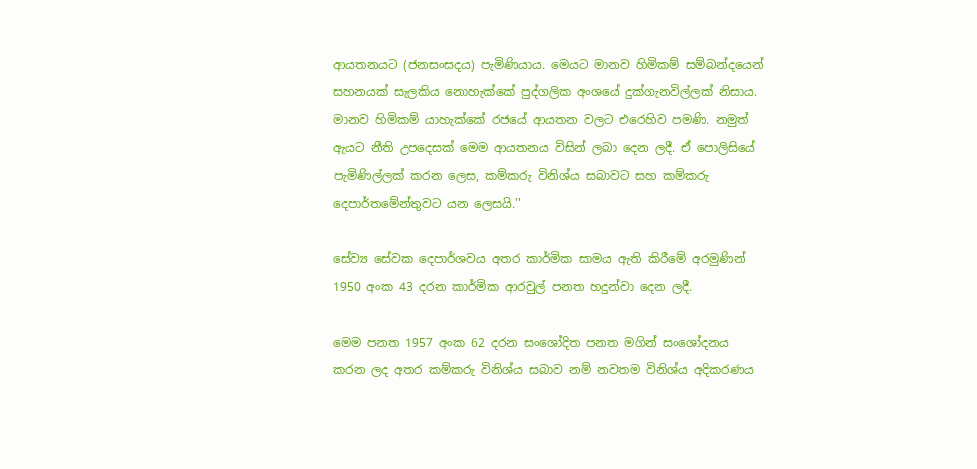ආයතනයට (ජනසංසදය) පැමිණියාය. මෙයට මානව හිමිකම් සම්බන්දයෙන් සහනයක් සැලකිය නොහැක්කේ පුද්ගලික අංශයේ දුක්ගැනවිල්ලක් නිසාය. මානව හිමිකම් යාහැක්කේ රජයේ ආයතන වලට එරෙහිව පමණි. නමුත් ඇයට නීති උපදෙසක් මෙම ආයතනය විසින් ලබා දෙන ලදී. ඒ පොලිසියේ පැමිණිල්ලක් කරන ලෙස, කම්කරු විනිශ්ය සබාවට සහ කම්කරු දෙපාර්තමේන්තුවට යන ලෙසයි.''

සේව්‍ය සේවක දෙපාර්ශවය අතර කාර්මික සාමය ඇති කිරීමේ අරමුණින් 1950 අංක 43 දරන කාර්මික ආරවුල් පනත හදුන්වා දෙන ලදී.

මෙම පනත 1957 අංක 62 දරන සංශෝදිත පනත මගින් සංශෝදනය කරන ලද අතර කම්කරු විනිශ්ය සබාව නම් නවතම විනිශ්ය අදිකරණය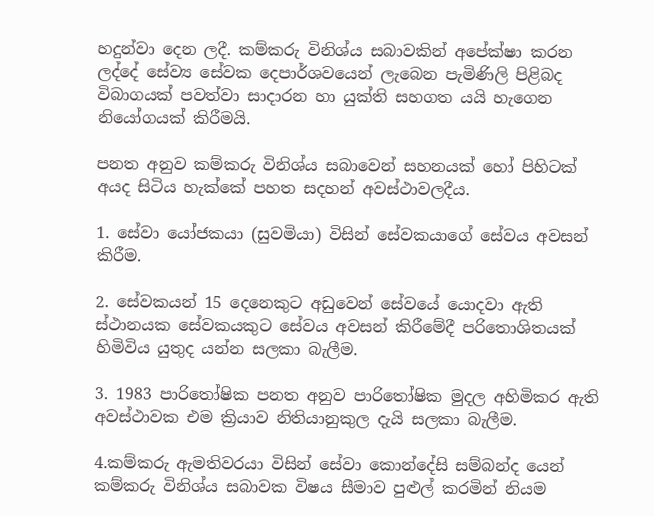හදුන්වා දෙන ලදී. කම්කරු විනිශ්ය සබාවකින් අපේක්ෂා කරන ලද්දේ සේව්‍ය සේවක දෙපාර්ශවයෙන් ලැබෙන පැමිණිලි පිළිබද විබාගයක් පවත්වා සාදාරන හා යුක්ති සහගත යයි හැගෙන නියෝගයක් කිරීමයි.

පනත අනුව කම්කරු විනිශ්ය සබාවෙන් සහනයක් හෝ පිහිටක් අයද සිටිය හැක්කේ පහත සදහන් අවස්ථාවලදීය.

1. සේවා යෝජකයා (සුවමියා) විසින් සේවකයාගේ සේවය අවසන් කිරීම.

2. සේවකයන් 15 දෙනෙකුට අඩුවෙන් සේවයේ යොදවා ඇති ස්ථානයක සේවකයකුට සේවය අවසන් කිරීමේදී පරිතොශිතයක් හිමිවිය යුතුද යන්න සලකා බැලීම.

3. 1983 පාරිතෝෂික පනත අනුව පාරිතෝෂික මුදල අහිමිකර ඇති අවස්ථාවක එම ක්‍රියාව නිතියානුකුල දැයි සලකා බැලීම.

4.කම්කරු ඇමතිවරයා විසින් සේවා කොන්දේසි සම්බන්ද යෙන් කම්කරු විනිශ්ය සබාවක විෂය සීමාව පුළුල් කරමින් නියම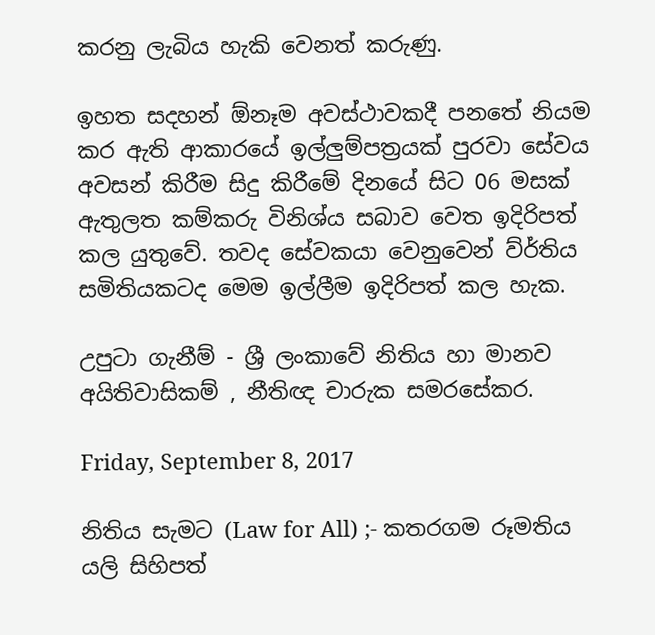කරනු ලැබිය හැකි වෙනත් කරුණු.

ඉහත සදහන් ඕනෑම අවස්ථාවකදී පනතේ නියම කර ඇති ආකාරයේ ඉල්ලුම්පත්‍රයක් පුරවා සේවය අවසන් කිරීම සිදු කිරීමේ දිනයේ සිට 06 මසක් ඇතුලත කම්කරු විනිශ්ය සබාව වෙත ඉදිරිපත් කල යුතුවේ. තවද සේවකයා වෙනුවෙන් ව්ර්තිය සමිතියකටද මෙම ඉල්ලීම ඉදිරිපත් කල හැක.

උපුටා ගැනීම් - ශ්‍රී ලංකාවේ නිතිය හා මානව අයිතිවාසිකම් , නීතිඥ චාරුක සමරසේකර.

Friday, September 8, 2017

නිතිය සැමට (Law for All) ;- කතරගම රූමතිය යලි සිහිපත්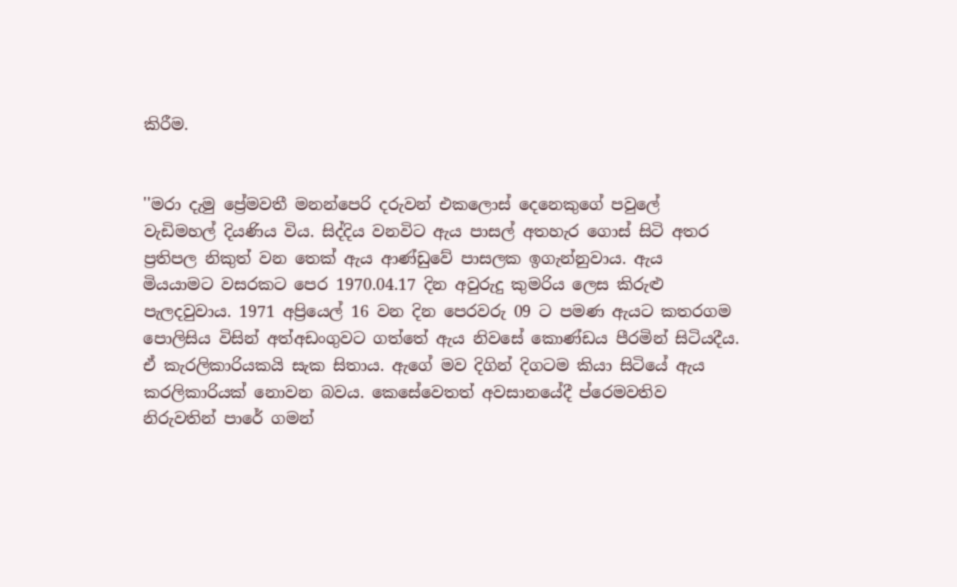කිරීම.


''මරා දැමු ප්‍රේමවතී මනන්පෙරි දරුවන් එකලොස් දෙනෙකුගේ පවුලේ වැඩිමහල් දියණිය විය. සිද්දිය වනවිට ඇය පාසල් අතහැර ගොස් සිටි අතර ප්‍රතිපල නිකුත් වන තෙක් ඇය ආණ්ඩුවේ පාසලක ඉගැන්නුවාය. ඇය මියයාමට වසරකට පෙර 1970.04.17 දින අවුරුදු කුමරිය ලෙස කිරුළු පැලදවුවාය. 1971 අප්‍රියෙල් 16 වන දින පෙරවරු 09 ට පමණ ඇයට කතරගම පොලිසිය විසින් අත්අඩංගුවට ගත්තේ ඇය නිවසේ කොණ්ඩය පීරමින් සිටියදීය. ඒ කැරලිකාරියකයි සැක සිතාය. ඇගේ මව දිගින් දිගටම කියා සිටියේ ඇය කරලිකාරියක් නොවන බවය. කෙසේවෙතත් අවසානයේදී ප්රෙමවතිව නිරුවතින් පාරේ ගමන්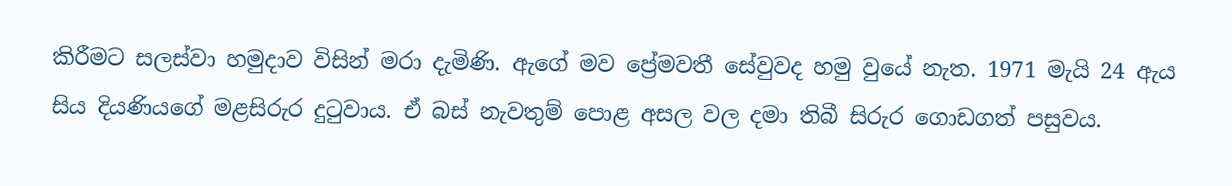කිරීමට සලස්වා හමුදාව විසින් මරා දැමිණි. ඇගේ මව ප්‍රේමවතී සේවුවද හමු වුයේ නැත. 1971 මැයි 24 ඇය සිය දියණියගේ මළසිරුර දුටුවාය. ඒ බස් නැවතුම් පොළ අසල වල දමා තිබී සිරුර ගොඩගත් පසුවය.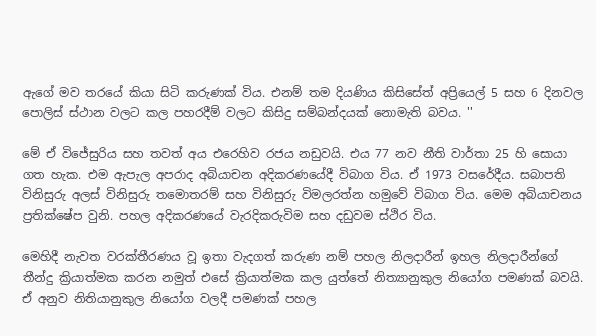ඇගේ මව තරයේ කියා සිටි කරුණක් විය. එනම් තම දියණිය කිසිසේත් අප්‍රියෙල් 5 සහ 6 දිනවල පොලිස් ස්ථාන වලට කල පහරදීම් වලට කිසිදු සම්බන්දයක් නොමැති බවය. ''

මේ ඒ විජේසුරිය සහ තවත් අය එරෙහිව රජය නඩුවයි. එය 77 නව නීති වාර්තා 25 හි සොයා ගත හැක. එම ඇපැල අපරාද අබියාචන අදිකරණයේදී විබාග විය. ඒ 1973 වසරේදීය. සබාපති විනිසුරු අලස් විනිසුරු තමොතරම් සහ විනිසුරු විමලරත්න හමුවේ විබාග විය. මෙම අබියාචනය ප්‍රතික්ෂේප වුනි. පහල අදිකරණයේ වැරදිකරුවිම සහ දඩුවම ස්ථිර විය.

මෙහිදී නැවත වරක්තීරණය වූ ඉතා වැදගත් කරුණ නම් පහල නිලදාරීන් ඉහල නිලදාරීන්ගේ තීන්දු ක්‍රියාත්මක කරන නමුත් එසේ ක්‍රියාත්මක කල යුත්තේ නිත්‍යානුකුල නියෝග පමණක් බවයි. ඒ අනුව නිතියානුකුල නියෝග වලදී පමණක් පහල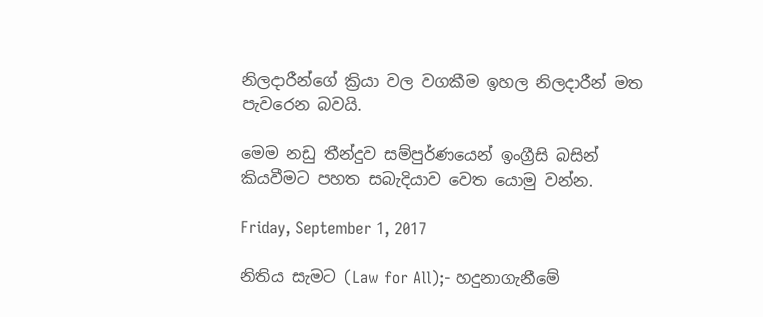නිලදාරීන්ගේ ක්‍රියා වල වගකීම ඉහල නිලදාරීන් මත පැවරෙන බවයි.

මෙම නඩු තීන්දුව සම්පුර්ණයෙන් ඉංග්‍රීසි බසින් කියවීමට පහත සබැදියාව වෙත යොමු වන්න.

Friday, September 1, 2017

නිතිය සැමට (Law for All);- හදුනාගැනීමේ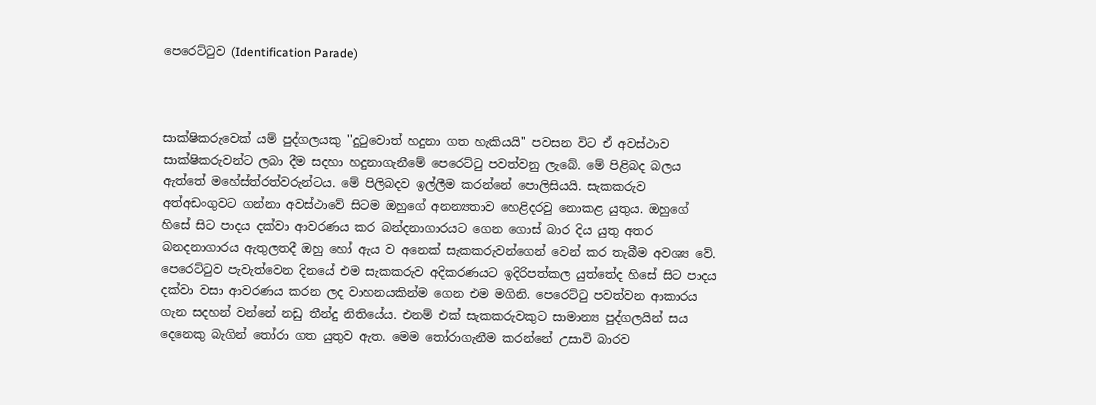පෙරෙට්ටුව (Identification Parade)



සාක්ෂිකරුවෙක් යම් පුද්ගලයකු ''දුටුවොත් හදුනා ගත හැකියයි'' පවසන විට ඒ අවස්ථාව සාක්ෂිකරුවන්ට ලබා දීම සදහා හදුනාගැනීමේ පෙරෙට්ටු පවත්වනු ලැබේ. මේ පිළිබද බලය ඇත්තේ මහේස්ත්රත්වරුන්ටය. මේ පිලිබදව ඉල්ලීම කරන්නේ පොලිසියයි. සැකකරුව අත්අඩංගුවට ගන්නා අවස්ථාවේ සිටම ඔහුගේ අනන්‍යතාව හෙළිදරවු නොකළ යුතුය. ඔහුගේ හිසේ සිට පාදය දක්වා ආවරණය කර බන්දනාගාරයට ගෙන ගොස් බාර දිය යුතු අතර බනදනාගාරය ඇතුලතදී ඔහු හෝ ඇය ව අනෙක් සැකකරුවන්ගෙන් වෙන් කර තැබීම අවශ්‍ය වේ. පෙරෙට්ටුව පැවැත්වෙන දිනයේ එම සැකකරුව අදිකරණයට ඉදිරිපත්කල යුත්තේද හිසේ සිට පාදය දක්වා වසා ආවරණය කරන ලද වාහනයකින්ම ගෙන එම මගිනි. පෙරෙට්ටු පවත්වන ආකාරය ගැන සදහන් වන්නේ නඩු තීන්දු නිතියේය. එනම් එක් සැකකරුවකුට සාමාන්‍ය පුද්ගලයින් සය දෙනෙකු බැගින් තෝරා ගත යුතුව ඇත. මෙම තෝරාගැනීම කරන්නේ උසාවි බාරව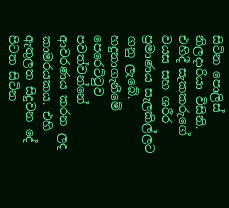සිටින පොලිස් නිලදාරියා විසිනි. එහිදී සැකකරුගේ වයස සහ ශරීර ප්‍රමාණය සැලකිල්ලට ගනු ලැබේ. හදුනාගැනීමේ පෙරෙට්ටුව පවත්වන්නේ ආවරණය කරන ලද කාමරයකය. එහි ඇතුලත සිදුවන දේ පිටත සිටින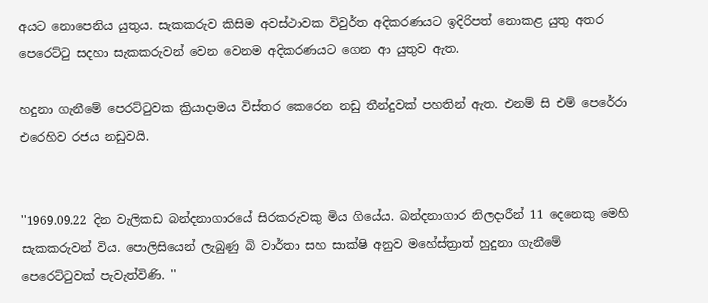අයට නොපෙනිය යුතුය. සැකකරුව කිසිම අවස්ථාවක විවුර්ත අදිකරණයට ඉදිරිපත් නොකළ යුතු අතර පෙරෙට්ටු සදහා සැකකරුවන් වෙන වෙනම අදිකරණයට ගෙන ආ යුතුව ඇත.

හදුනා ගැනීමේ පෙරට්ටුවක ක්‍රියාදාමය විස්තර කෙරෙන නඩු තීන්දුවක් පහතින් ඇත. එනම් සි එම් පෙරේරා එරෙහිව රජය නඩුවයි.


''1969.09.22 දින වැලිකඩ බන්දනාගාරයේ සිරකරුවකු මිය ගියේය. බන්දනාගාර නිලදාරීන් 11 දෙනෙකු මෙහි සැකකරුවන් විය. පොලිසියෙන් ලැබුණු බි වාර්තා සහ සාක්ෂි අනුව මහේස්ත්‍රාත් හුදුනා ගැනීමේ පෙරෙට්ටුවක් පැවැත්විණි. ''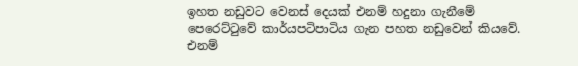ඉහත නඩුවට වෙනස් දෙයක් එනම් හදුනා ගැනීමේ පෙරෙට්ටුවේ කාර්යපටිපාටිය ගැන පහත නඩුවෙන් කියවේ. එනම්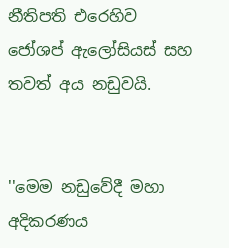නීතිපති එරෙහිව ජෝශප් ඇලෝසියස් සහ තවත් අය නඩුවයි.


''මෙම නඩුවේදී මහා අදිකරණය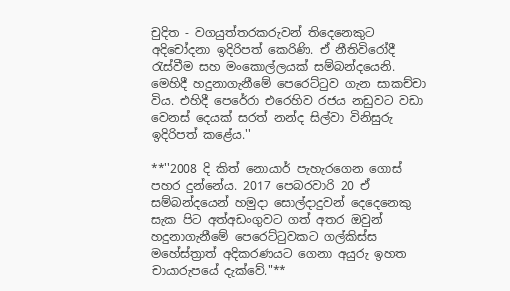චුදිත - වගයුත්තරකරුවන් තිදෙනෙකුට අදිචෝදනා ඉදිරිපත් කෙරිණි. ඒ නීතිවිරෝදී රැස්වීම සහ මංකොල්ලයක් සම්බන්දයෙනි. මෙහිදී හදුනාගැනීමේ පෙරෙට්ටුව ගැන සාකච්චා විය. එහිදී පෙරේරා එරෙහිව රජය නඩුවට වඩා වෙනස් දෙයක් සරත් නන්ද සිල්වා විනිසුරු ඉදිරිපත් කළේය.''

**''2008 දි කිත් නොයාර් පැහැරගෙන ගොස් පහර දුන්නේය. 2017 පෙබරවාරි 20 ඒ සම්බන්දයෙන් හමුදා සොල්දාදුවන් දෙදෙනෙකු සැක පිට අත්අඩංගුවට ගත් අතර ඔවුන් හදුනාගැනීමේ පෙරෙට්ටුවකට ගල්කිස්ස මහේස්ත්‍රාත් අදිකරණයට ගෙනා අයුරු ඉහත චායාරුපයේ දැක්වේ."**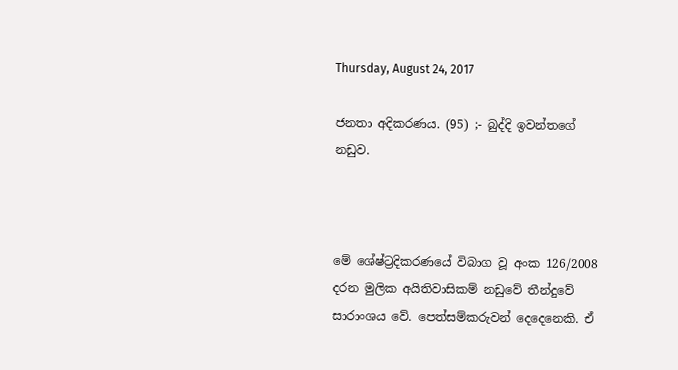Thursday, August 24, 2017

ජනතා අදිකරණය. (95) ;- බුද්දි ඉවන්තගේ නඩුව.



මේ ශේෂ්ට්‍රදිකරණයේ විබාග වූ අංක 126/2008 දරන මුලික අයිතිවාසිකම් නඩුවේ තීන්දුවේ සාරාංශය වේ. පෙත්සම්කරුවන් දෙදෙනෙකි. ඒ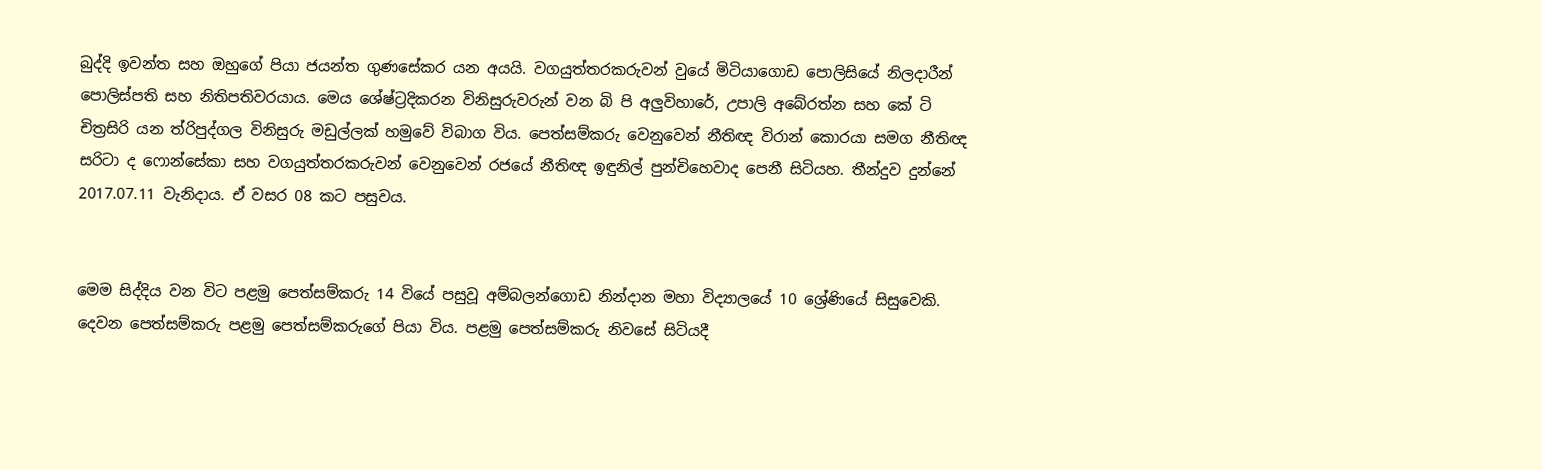බුද්දි ඉවන්ත සහ ඔහුගේ පියා ජයන්ත ගුණසේකර යන අයයි. වගයුත්තරකරුවන් වුයේ මිටියාගොඩ පොලිසියේ නිලදාරීන් පොලිස්පති සහ නිතිපතිවරයාය. මෙය ශේෂ්ට්‍රදිකරන විනිසුරුවරුන් වන බි පි අලුවිහාරේ, උපාලි අබේරත්න සහ කේ ටි චිත්‍රසිරි යන ත්රිපුද්ගල විනිසුරු මඩුල්ලක් හමුවේ විබාග විය. පෙත්සම්කරු වෙනුවෙන් නීතිඥ විරාන් කොරයා සමග නීතිඥ සරිටා ද ෆොන්සේකා සහ වගයුත්තරකරුවන් වෙනුවෙන් රජයේ නීතිඥ ඉඳුනිල් පුන්චිහෙවාද පෙනී සිටියහ. තීන්දුව දුන්නේ 2017.07.11 වැනිදාය. ඒ වසර 08 කට පසුවය.


මෙම සිද්දිය වන විට පළමු පෙත්සම්කරු 14 වියේ පසුවූ අම්බලන්ගොඩ නින්දාන මහා විද්‍යාලයේ 10 ශ්‍රේණියේ සිසුවෙකි. දෙවන පෙත්සම්කරු පළමු පෙත්සම්කරුගේ පියා විය. පළමු පෙත්සම්කරු නිවසේ සිටියදී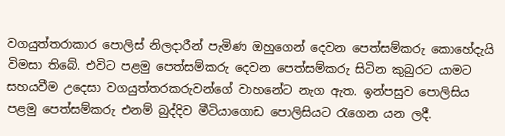වගයුත්තරාකාර පොලිස් නිලදාරීන් පැමිණ ඔහුගෙන් දෙවන පෙත්සම්කරු කොහේදැයි විමසා තිබේ. එවිට පළමු පෙත්සම්කරු දෙවන පෙත්සම්කරු සිටින කුබුරට යාමට සහයවීම උදෙසා වගයුත්තරකරුවන්ගේ වාහනේට නැග ඇත. ඉන්පසුව පොලිසිය පළමු පෙත්සම්කරු එනම් බුද්දිව මීටියාගොඩ පොලිසියට රැගෙන යන ලදී.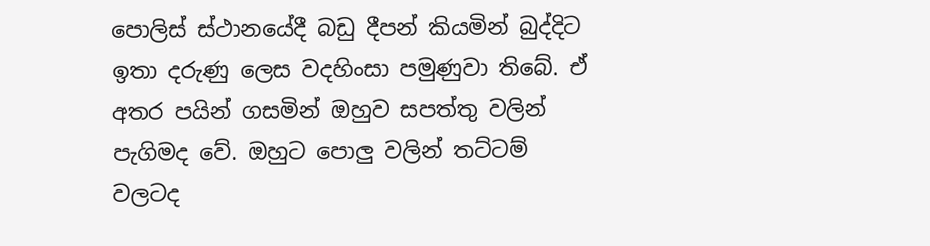පොලිස් ස්ථානයේදී බඩු දීපන් කියමින් බුද්දිට ඉතා දරුණු ලෙස වදහිංසා පමුණුවා තිබේ. ඒ අතර පයින් ගසමින් ඔහුව සපත්තු වලින් පැගිමද වේ. ඔහුට පොලු වලින් තට්ටම් වලටද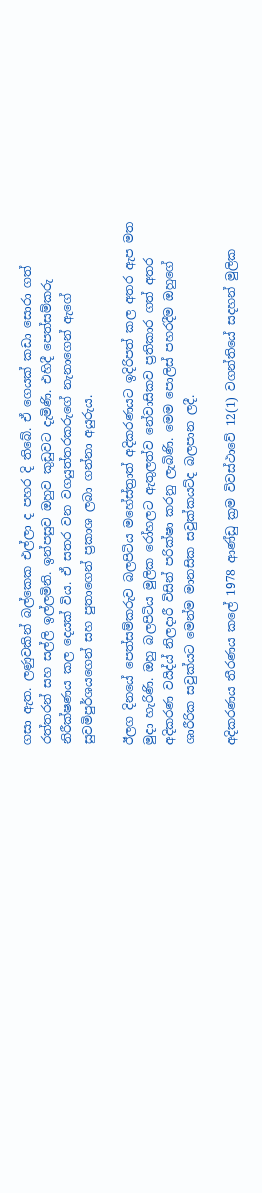ගසා ඇත. ලණුවකින් බල්කෙක එල්ලා ද පහර දි තිබේ. ඒ ගෙයක් කඩා සොරා ගත් රත්තරන් සහ සල්ලි ඉල්ලමිනි. ඉන්පසුව ඔහුව කුඩුවට දැමිණි. එහිදී පෙත්සම්කරු නිරීක්ෂණය කල දෙයක් විය. ඒ සතර වන වගයුත්තරකරුගේ නැනාගෙන් ඇගේ සුවමිපුර්ශයගෙන් සහ පුතාගෙන් ප්‍රකාශ ලබා ගන්නා අයුරුය.

ඊලග දිනයේ පෙත්සම්කරුව බලපිටිය මහේස්ත්‍රාත් අදිකරණයට ඉදිරිපත් කල අතර ඇප මත මුදා හැරිණි. ඔහු බලපිටිය මුලික රෝහලට ඇතුලත්ව නේවාසිකව ප්‍රතිකාර ගත් අතර අදිකරණ වයිද්ය් නිලදාරී විසින් පරික්ෂා කරනු ලැබිණි. මෙම පොලිස් පහරදීම ඔහුගේ ශාරීරික සවුක්යට මෙන්ම මානසික සවුක්කයට්ද බලපාන ලදී.

අදිකරණය තීරණය කලේ 1978 ආණ්ඩු ක්‍රම විවස්ථාවේ 12(1) වගන්තියේ සදහන් මුලික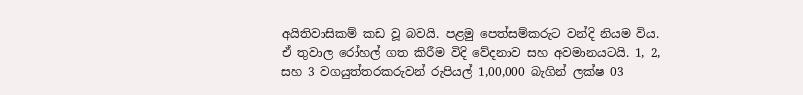අයිතිවාසිකම් කඩ වූ බවයි. පළමු පෙත්සම්කරුට වන්දි නියම විය. ඒ තුවාල රෝහල් ගත කිරීම විදි වේදනාව සහ අවමානයටයි. 1, 2, සහ 3 වගයුත්තරකරුවන් රුපියල් 1,00,000 බැගින් ලක්ෂ 03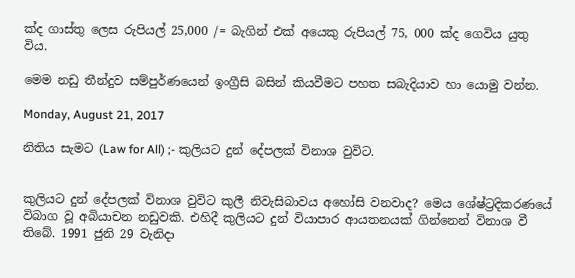ක්ද ගාස්තු ලෙස රුපියල් 25,000 /= බැගින් එක් අයෙකු රුපියල් 75, 000 ක්ද ගෙවිය යුතු විය.

මෙම නඩු තීන්දුව සම්පුර්ණයෙන් ඉංග්‍රීසි බසින් කියවීමට පහත සබැදියාව හා යොමු වන්න.

Monday, August 21, 2017

නිතිය සැමට (Law for All) ;- කුලියට දුන් දේපලක් විනාශ වුවිට.


කුලියට දුන් දේපලක් විනාශ වුවිට කුලී නිවැසිබාවය අහෝසි වනවාද? මෙය ශේෂ්ට්‍රදිකරණයේ විබාග වූ අබියාචන නඩුවකි. එහිදී කුලියට දුන් වියාපාර ආයතනයක් ගින්නෙන් විනාශ වී තිබේ. 1991 ජුනි 29 වැනිදා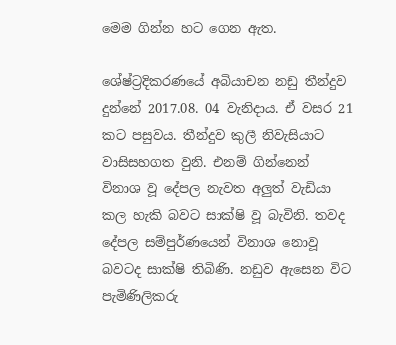මෙම ගින්න හට ගෙන ඇත.

ශේෂ්ට්‍රදිකරණයේ අබියාචන නඩු තීන්දුව දුන්නේ 2017.08. 04 වැනිදාය. ඒ වසර 21 කට පසුවය. තීන්දුව කුලී නිවැසියාට වාසිසහගත වුනි. එනම් ගින්නෙන් විනාශ වූ දේපල නැවත අලුත් වැඩියා කල හැකි බවට සාක්ෂි වූ බැවිනි. තවද දේපල සම්පුර්ණයෙන් විනාශ නොවූ බවටද සාක්ෂි තිබිණි. නඩුව ඇසෙන විට පැමිණිලිකරු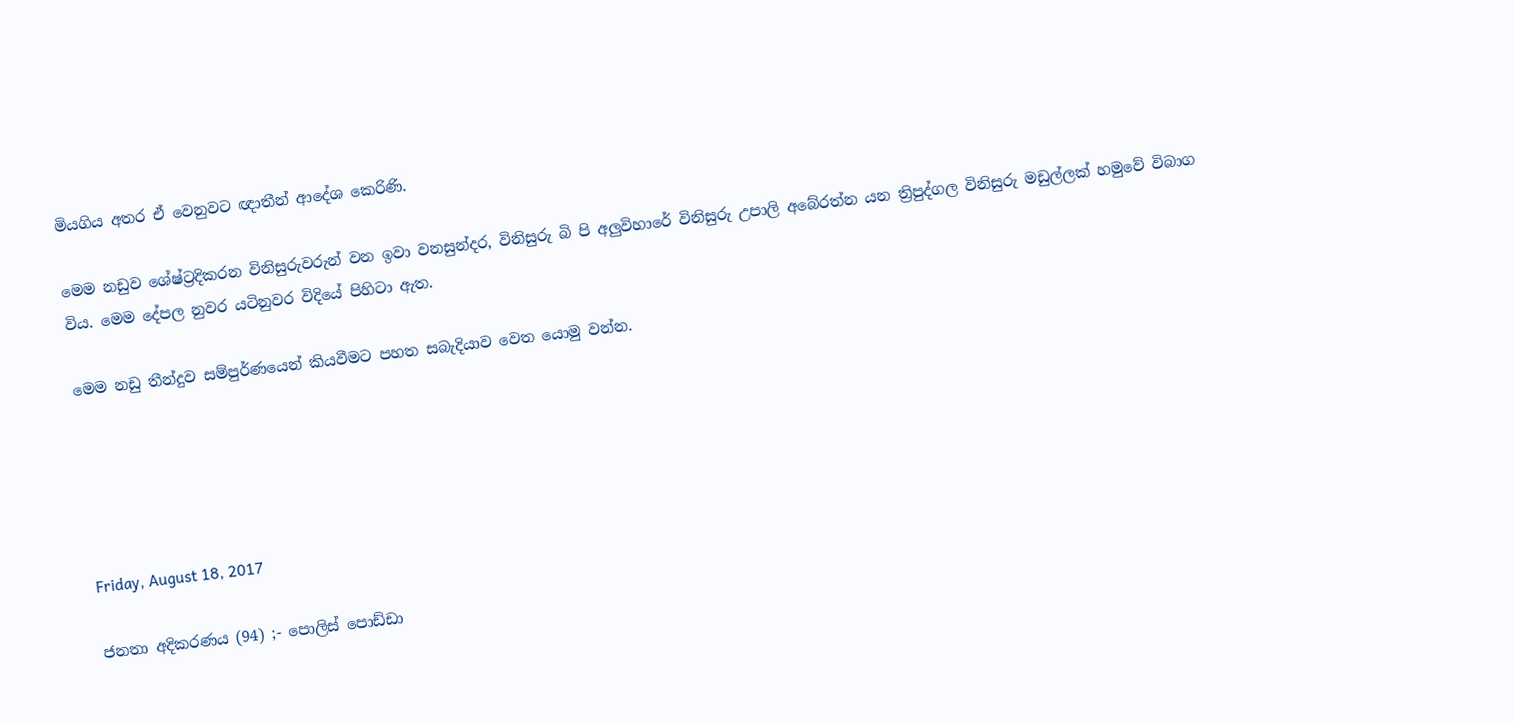මියගිය අතර ඒ වෙනුවට ඥාතීන් ආදේශ කෙරිණි.

මෙම නඩුව ශේෂ්ට්‍රදිකරන විනිසුරුවරුන් වන ඉවා වනසුන්දර, විනිසුරු බි පි අලුවිහාරේ විනිසුරු උපාලි අබේරත්න යන ත්‍රිපුද්ගල විනිසුරු මඩුල්ලක් හමුවේ විබාග විය. මෙම දේපල නුවර යටිනුවර විදියේ පිහිටා ඇත.

මෙම නඩු තීන්දුව සම්පුර්ණයෙන් කියවීමට පහත සබැදියාව වෙත යොමු වන්න.





Friday, August 18, 2017

ජනතා අදිකරණය (94) ;- පොලිස් පොඩ්ඩා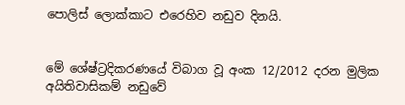පොලිස් ලොක්කාට එරෙහිව නඩුව දිනයි.


මේ ශේෂ්ට්‍රදිකරණයේ විබාග වූ අංක 12/2012 දරන මුලික අයිතිවාසිකම් නඩුවේ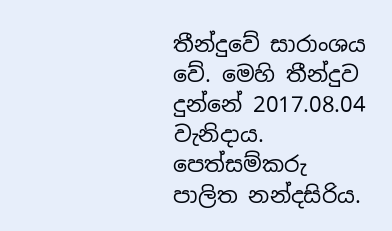තීන්දුවේ සාරාංශය වේ. මෙහි තීන්දුව දුන්නේ 2017.08.04 වැනිදාය. පෙත්සම්කරු පාලිත නන්දසිරිය.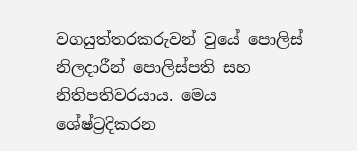වගයුත්තරකරුවන් වුයේ පොලිස් නිලදාරීන් පොලිස්පති සහ නිතිපතිවරයාය. මෙය ශේෂ්ට්‍රදිකරන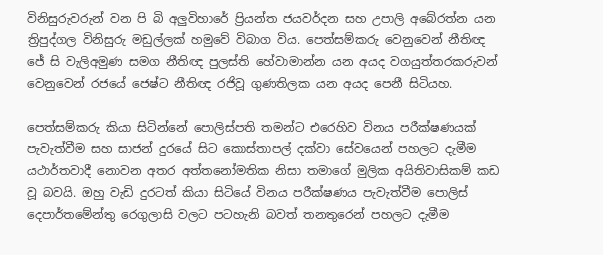විනිසුරුවරුන් වන පි බි අලුවිහාරේ ප්‍රියන්ත ජයවර්දන සහ උපාලි අබේරත්න යන ත්‍රිපුද්ගල විනිසුරු මඩුල්ලක් හමුවේ විබාග විය. පෙත්සම්කරු වෙනුවෙන් නීතිඥ ජේ සි වැලිඅමුණ සමග නීතිඥ පුලස්ති හේවාමාන්න යන අයද වගයුත්තරකරුවන් වෙනුවෙන් රජයේ ජෙෂ්ට නීතිඥ රජිවූ ගුණතිලක යන අයද පෙනී සිටියහ.

පෙත්සම්කරු කියා සිටින්නේ පොලිස්පති තමන්ට එරෙහිව විනය පරීක්ෂණයක් පැවැත්වීම සහ සාජන් දුරයේ සිට කොස්තාපල් දක්වා සේවයෙන් පහලට දැමීම යථාර්තවාදී නොවන අතර අත්තනෝමතික නිසා තමාගේ මුලික අයිතිවාසිකම් කඩ වූ බවයි. ඔහු වැඩි දුරටත් කියා සිටියේ විනය පරීක්ෂණය පැවැත්වීම පොලිස් දෙපාර්තමේන්තු රෙගුලාසි වලට පටහැනි බවත් තනතුරෙන් පහලට දැමීම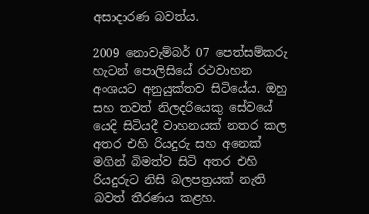අසාදාරණ බවත්ය.

2009 නොවැම්බර් 07 පෙත්සම්කරු හැටන් පොලිසියේ රථවාහන අංශයට අනුයුක්තව සිටියේය. ඔහු සහ තවත් නිලදරියෙකු සේවයේ යෙදි සිටියදී වාහනයක් නතර කල අතර එහි රියදුරු සහ අනෙක් මගින් බිමත්ව සිටි අතර එහි රියදුරුට නිසි බලපත්‍රයක් නැති බවත් තීරණය කළහ.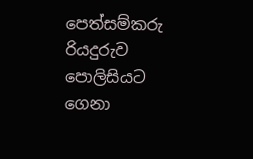පෙත්සම්කරු රියදුරුව පොලිසියට ගෙනා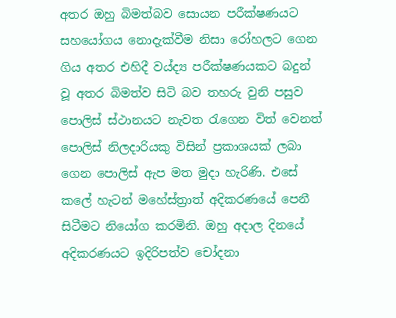අතර ඔහු බිමත්බව සොයන පරීක්ෂණයට සහයෝගය නොදැක්වීම නිසා රෝහලට ගෙන ගිය අතර එහිදී වය්ද්‍ය පරීක්ෂණයකට බදුන් වූ අතර බිමත්ව සිටි බව තහරු වුනි පසුව පොලිස් ස්ථානයට නැවත රැගෙන විත් වෙනත් පොලිස් නිලදාරියකු විසින් ප්‍රකාශයක් ලබා ගෙන පොලිස් ඇප මත මුදා හැරිණි. එසේ කලේ හැටන් මහේස්ත්‍රාත් අදිකරණයේ පෙනී සිටීමට නියෝග කරමිනි. ඔහු අදාල දිනයේ අදිකරණයට ඉදිරිපත්ව චෝදනා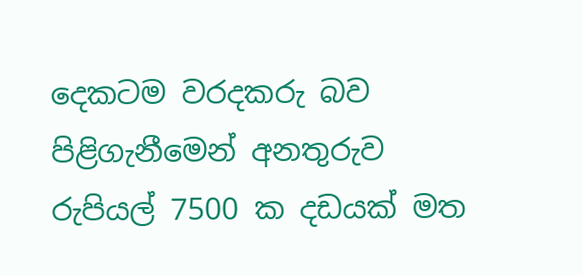දෙකටම වරදකරු බව පිළිගැනීමෙන් අනතුරුව රුපියල් 7500 ක දඩයක් මත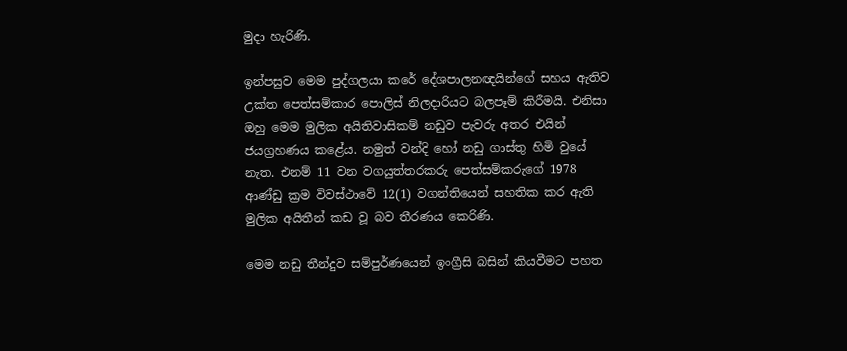මුදා හැරිණි.

ඉන්පසුව මෙම පුද්ගලයා කරේ දේශපාලනඥයින්ගේ සහය ඇතිව උක්ත පෙත්සම්කාර පොලිස් නිලදාරියට බලපෑම් කිරීමයි. එනිසා ඔහු මෙම මුලික අයිතිවාසිකම් නඩුව පැවරු අතර එයින් ජයග්‍රහණය කළේය. නමුත් වන්දි හෝ නඩු ගාස්තු හිමි වුයේ නැත. එනම් 11 වන වගයුත්තරකරු පෙත්සම්කරුගේ 1978 ආණ්ඩු ක්‍රම විවස්ථාවේ 12(1) වගන්තියෙන් සහතික කර ඇති මුලික අයිතීන් කඩ වූ බව තීරණය කෙරිණි.

මෙම නඩු තීන්දුව සම්පුර්ණයෙන් ඉංග්‍රීසි බසින් කියවීමට පහත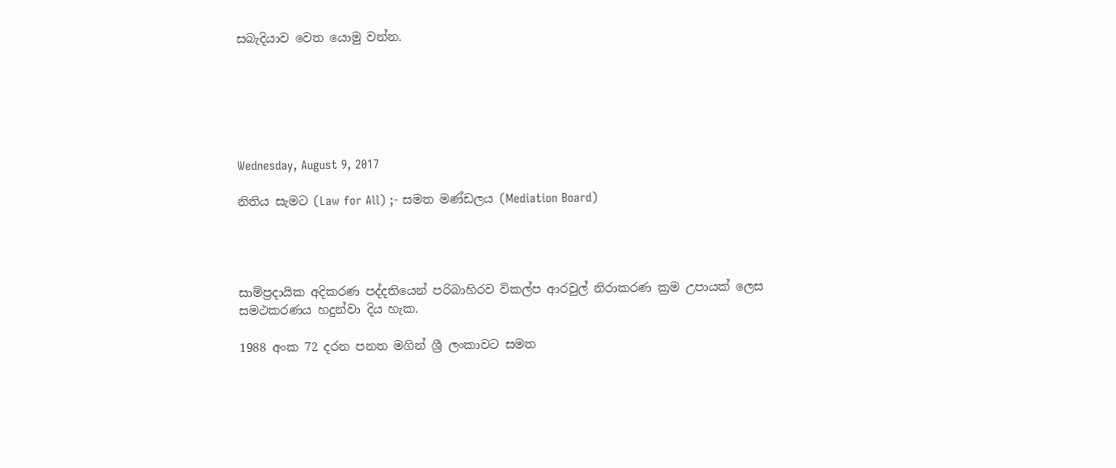සබැදියාව වෙත යොමු වන්න.






Wednesday, August 9, 2017

නිතිය සැමට (Law for All) ;- සමත මණ්ඩලය (Mediation Board)




සාම්ප්‍රදායික අදිකරණ පද්දතියෙන් පරිබාහිරව විකල්ප ආරවුල් නිරාකරණ ක්‍රම උපායක් ලෙස සමථකරණය හදුන්වා දිය හැක.

1988 අංක 72 දරන පනත මගින් ශ්‍රී ලංකාවට සමත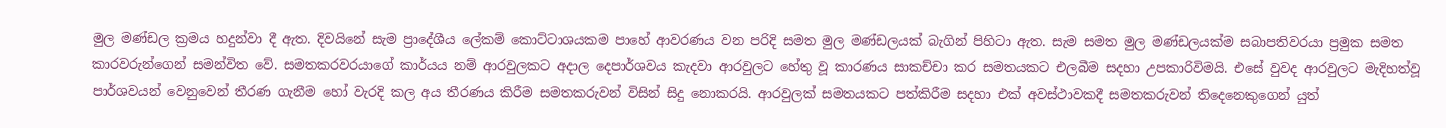මුල මණ්ඩල ක්‍රමය හදුන්වා දී ඇත. දිවයිනේ සැම ප්‍රාදේශීය ලේකම් කොට්ටාශයකම පාහේ ආවරණය වන පරිදි සමත මුල මණ්ඩලයක් බැගින් පිහිටා ඇත. සැම සමත මුල මණ්ඩලයක්ම සබාපතිවරයා ප්‍රමුක සමත කාරවරුන්ගෙන් සමන්විත වේ. සමතකරවරයාගේ කාර්යය නම් ආරවුලකට අදාල දෙපාර්ශවය කැදවා ආරවුලට හේතු වූ කාරණය සාකච්චා කර සමතයකට එලබීම සදහා උපකාරිවිමයි. එසේ වුවද ආරවුලට මැදිහත්වූ පාර්ශවයන් වෙනුවෙන් තීරණ ගැනීම හෝ වැරදි කල අය තීරණය කිරීම සමතකරුවන් විසින් සිදු නොකරයි. ආරවුලක් සමතයකට පත්කිරීම සදහා එක් අවස්ථාවකදී සමතකරුවන් තිදෙනෙකුගෙන් යුත්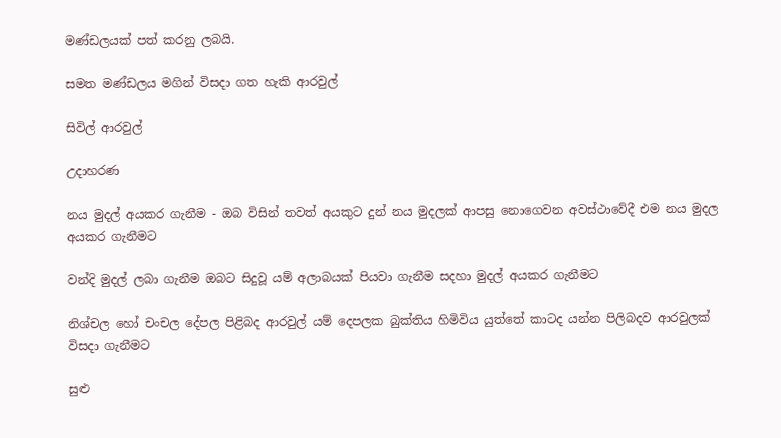මණ්ඩලයක් පත් කරනු ලබයි.

සමත මණ්ඩලය මගින් විසදා ගත හැකි ආරවුල්

සිවිල් ආරවුල්

උදාහරණ

නය මුදල් අයකර ගැනීම - ඔබ විසින් තවත් අයකුට දුන් නය මුදලක් ආපසු නොගෙවන අවස්ථාවේදී එම නය මුදල අයකර ගැනීමට

වන්දි මුදල් ලබා ගැනීම ඔබට සිදුවූ යම් අලාබයක් පියවා ගැනීම සදහා මුදල් අයකර ගැනීමට

නිශ්චල හෝ චංචල දේපල පිළිබද ආරවුල් යම් දෙපලක බුක්තිය හිමිවිය යුත්තේ කාටද යන්න පිලිබදව ආරවුලක් විසදා ගැනීමට

සුළු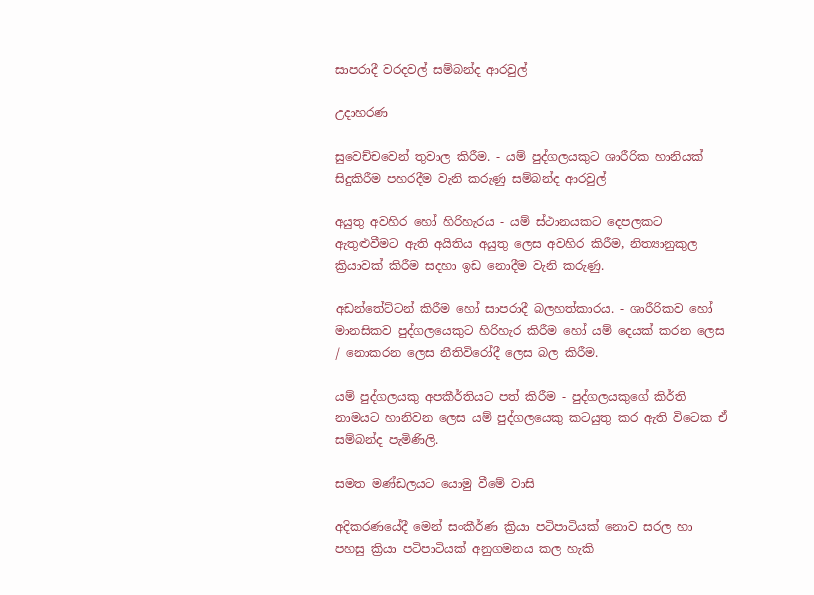සාපරාදී වරදවල් සම්බන්ද ආරවුල්

උදාහරණ

සුවෙච්චවෙන් තුවාල කිරීම. - යම් පුද්ගලයකුට ශාරීරික හානියක් සිදුකිරීම පහරදීම වැනි කරුණු සම්බන්ද ආරවුල්

අයුතු අවහිර හෝ හිරිහැරය - යම් ස්ථානයකට දෙපලකට ඇතුළුවීමට ඇති අයිතිය අයුතු ලෙස අවහිර කිරීම, නිත්‍යානුකුල ක්‍රියාවක් කිරීම සදහා ඉඩ නොදීම වැනි කරුණු.

අඩන්තේට්ටන් කිරීම හෝ සාපරාදී බලහත්කාරය. - ශාරීරිකව හෝ මානසිකව පුද්ගලයෙකුට හිරිහැර කිරීම හෝ යම් දෙයක් කරන ලෙස / නොකරන ලෙස නීතිවිරෝදී ලෙස බල කිරීම.

යම් පුද්ගලයකු අපකීර්තියට පත් කිරීම - පුද්ගලයකුගේ කිර්ති නාමයට හානිවන ලෙස යම් පුද්ගලයෙකු කටයුතු කර ඇති විටෙක ඒ සම්බන්ද පැමිණිලි.

සමත මණ්ඩලයට යොමු වීමේ වාසි

අදිකරණයේදී මෙන් සංකීර්ණ ක්‍රියා පටිපාටියක් නොව සරල හා පහසු ක්‍රියා පටිපාටියක් අනුගමනය කල හැකි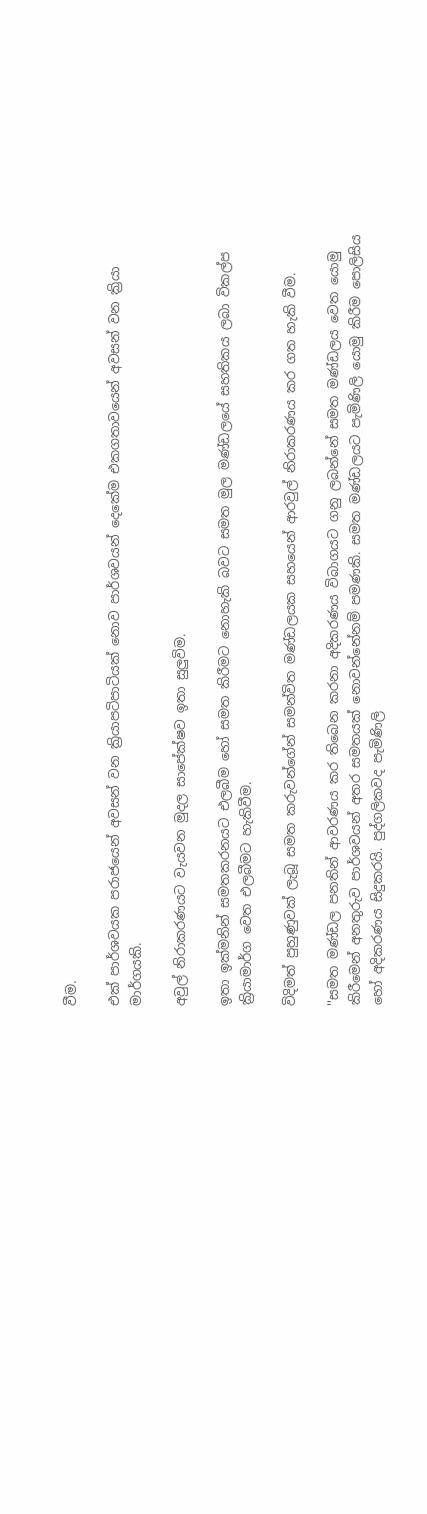වීම.

එක් පාර්ශවයක පරාජයෙන් අවසන් වන ක්‍රියාපටිපාටියක් නොව පාර්ශවයන් දෙකේම එකගතාවයෙන් අවසන් වන ක්‍රියා මාර්ගයකි.

අවුල් නිරාකරණයට වැයවන මුදල සාපේක්ෂව ඉතා සුලුවිම.

ඉතා ඉක්මනින් සමතකරනයට එලබීම හෝ සමත කිරීමට නොහැකි බවට සමත මුල මණ්ඩලයේ සහතිකය ලබා විකල්ප ක්‍රියාමාර්ග වෙත එලබීමට හැකිවීම.

විදිමත් පුහුණුවක් ලැබූ සමත කරුවන්ගේන් සමන්විත මණ්ඩලයක සහයෙන් ආරවුල් නිරාකරණය කර ගත හැකි වීම.

''සමත මණ්ඩල පනතින් ආවරණය කර තිබෙන කරනා අදිකරණය විබාගයට ගනු ලබන්නේ සමත මණ්ඩලය වෙත යොමු කිරීමෙන් අනතුරුව පාර්ශවයන් අතර සමතයක් නොවන්නේනම් පමණකි. සමත මණ්ඩලයට පැමිණිලි යොමු කිරීම පොලිසිය හෝ අදිකරණය සිදුකරයි. පුද්ගලිකවද පැමිණිලි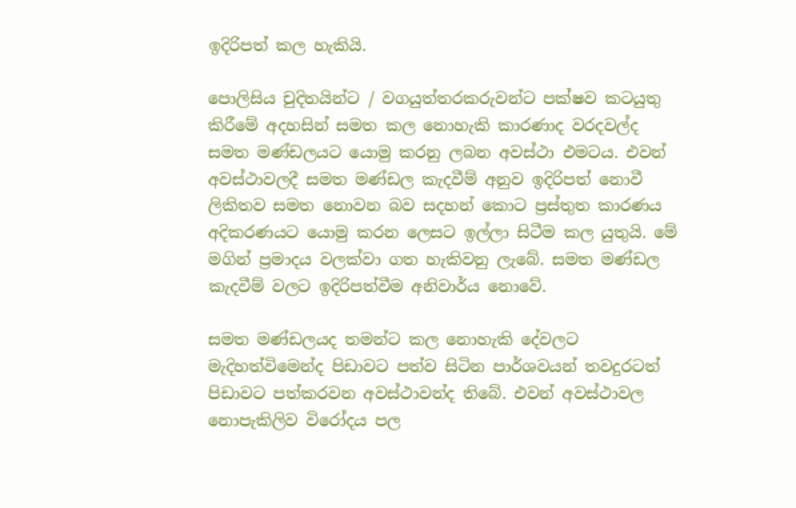ඉදිරිපත් කල හැකියි.

පොලිසිය චුදිතයින්ට / වගයුත්තරකරුවන්ට පක්ෂව කටයුතු කිරීමේ අදහසින් සමත කල නොහැකි කාරණාද වරදවල්ද සමත මණ්ඩලයට යොමු කරනු ලබන අවස්ථා එමටය. එවන් අවස්ථාවලදී සමත මණ්ඩල කැදවීම් අනුව ඉදිරිපත් නොවී ලිකිතව සමත නොවන බව සදහන් කොට ප්‍රස්තුත කාරණය අදිකරණයට යොමු කරන ලෙසට ඉල්ලා සිටීම කල යුතුයි. මේ මගින් ප්‍රමාදය වලක්වා ගත හැකිවනු ලැබේ. සමත මණ්ඩල කැදවීම් වලට ඉදිරිපත්වීම අනිවාර්ය නොවේ.

සමත මණ්ඩලයද තමන්ට කල නොහැකි දේවලට මැදිහත්විමෙන්ද පිඩාවට පත්ව සිටින පාර්ශවයන් තවදුරටත් පිඩාවට පත්කරවන අවස්ථාවන්ද තිබේ. එවන් අවස්ථාවල නොපැකිලිව විරෝදය පල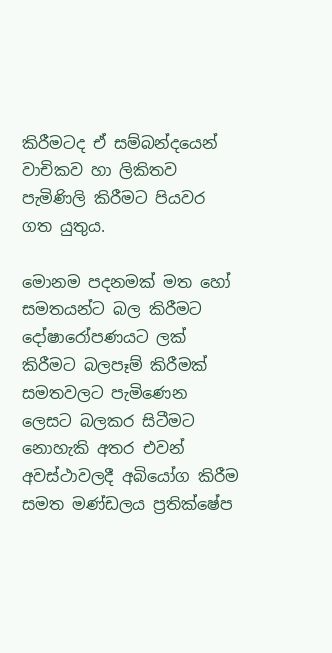කිරීමටද ඒ සම්බන්දයෙන් වාචිකව හා ලිකිතව පැමිණිලි කිරීමට පියවර ගත යුතුය.

මොනම පදනමක් මත හෝ සමතයන්ට බල කිරීමට දෝෂාරෝපණයට ලක් කිරීමට බලපෑම් කිරීමක් සමතවලට පැමිණෙන ලෙසට බලකර සිටීමට නොහැකි අතර එවන් අවස්ථාවලදී අබියෝග කිරීම සමත මණ්ඩලය ප්‍රතික්ෂේප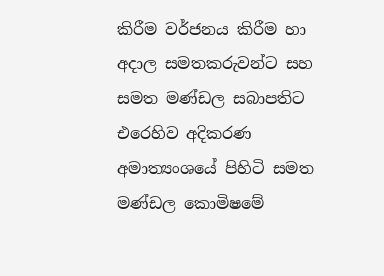කිරීම වර්ජනය කිරීම හා අදාල සමතකරුවන්ට සහ සමත මණ්ඩල සබාපතිට එරෙහිව අදිකරණ අමාත්‍යංශයේ පිහිටි සමත මණ්ඩල කොමිෂමේ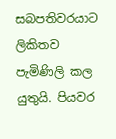සබපතිවරයාට ලිකිතව පැමිණිලි කල යුතුයි. පියවර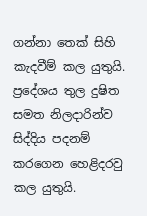ගන්නා තෙක් සිහි කැදවීම් කල යුතුයි. ප්‍රදේශය තුල දුෂිත සමත නිලදාරින්ව සිද්දිය පදනම් කරගෙන හෙළිදරවු කල යුතුයි.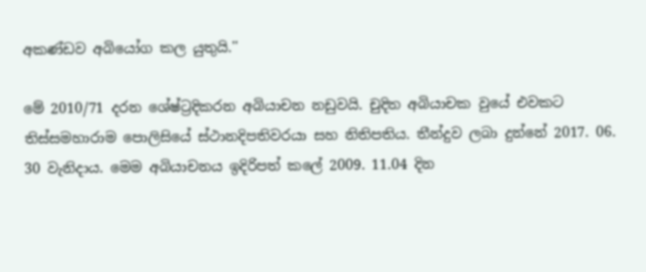අකණ්ඩව අබියෝග කල යුතුයි.''

මේ 2010/71 දරන ශේෂ්ට්‍රදිකරන අබියාචන නඩුවයි. චුදිත අබියාචක වුයේ එවකට තිස්සමහාරාම පොලිසියේ ස්ථානදිපතිවරයා සහ නිතිපතිය. තීන්දුව ලබා දුන්නේ 2017. 06. 30 වැනිදාය. මෙම අබියාචනය ඉදිරිපත් කලේ 2009. 11.04 දින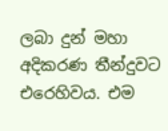ලබා දුන් මහා අදිකරණ තීන්දුවට එරෙහිවය. එම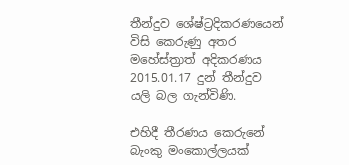තීන්දුව ශේෂ්ට්‍රදිකරණයෙන් විසි කෙරුණු අතර මහේස්ත්‍රාත් අදිකරණය 2015.01.17 දුන් තීන්දුව යලි බල ගැන්විණි.

එහිදී තීරණය කෙරුනේ බැංකු මංකොල්ලයක්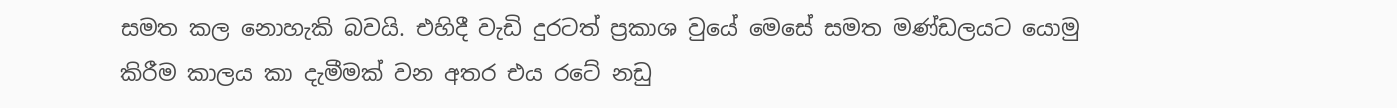සමත කල නොහැකි බවයි. එහිදී වැඩි දුරටත් ප්‍රකාශ වුයේ මෙසේ සමත මණ්ඩලයට යොමු කිරීම කාලය කා දැමීමක් වන අතර එය රටේ නඩු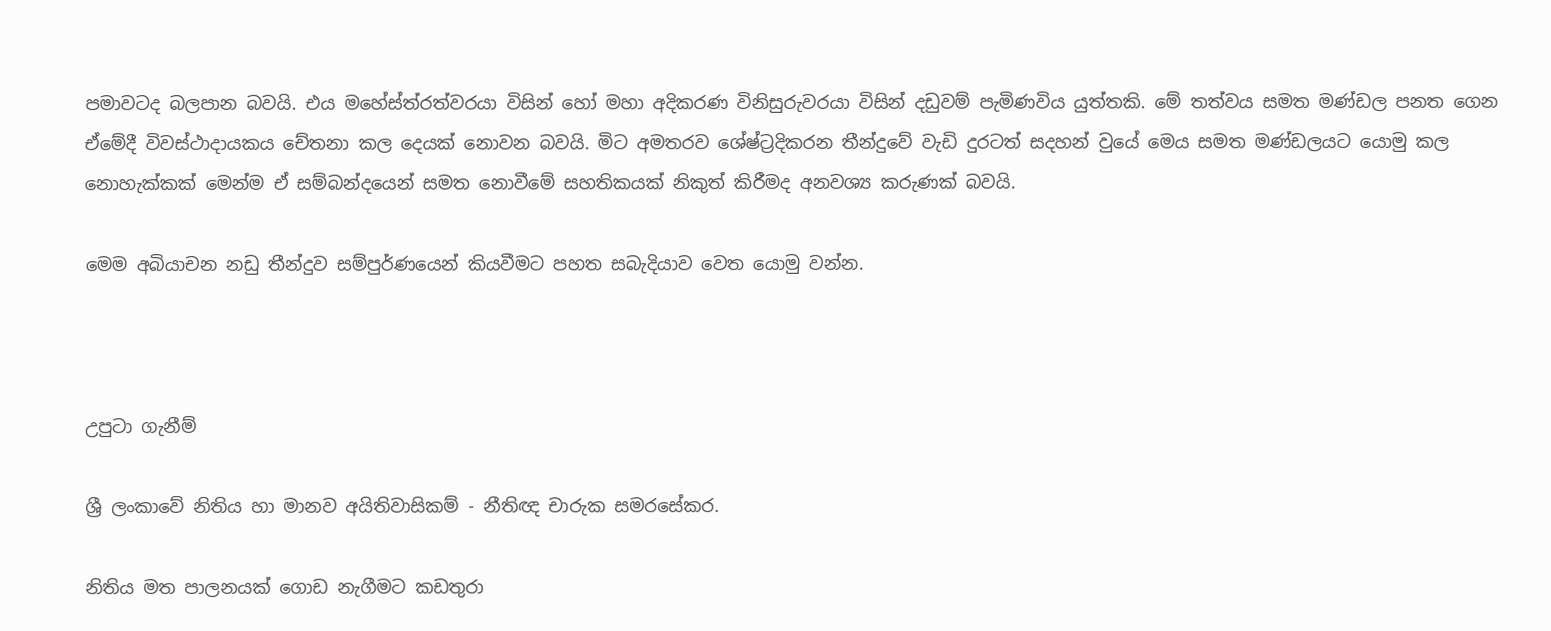පමාවටද බලපාන බවයි. එය මහේස්ත්රත්වරයා විසින් හෝ මහා අදිකරණ විනිසුරුවරයා විසින් දඩුවම් පැමිණවිය යුත්තකි. මේ තත්වය සමත මණ්ඩල පනත ගෙන ඒමේදී විවස්ථාදායකය චේතනා කල දෙයක් නොවන බවයි. මිට අමතරව ශේෂ්ට්‍රදිකරන තීන්දුවේ වැඩි දුරටත් සදහන් වුයේ මෙය සමත මණ්ඩලයට යොමු කල නොහැක්කක් මෙන්ම ඒ සම්බන්දයෙන් සමත නොවීමේ සහතිකයක් නිකුත් කිරීමද අනවශ්‍ය කරුණක් බවයි.

මෙම අබියාචන නඩු තීන්දුව සම්පුර්ණයෙන් කියවීමට පහත සබැදියාව වෙත යොමු වන්න.



උපුටා ගැනීම්

ශ්‍රී ලංකාවේ නිතිය හා මානව අයිතිවාසිකම් - නීතිඥ චාරුක සමරසේකර.

නිතිය මත පාලනයක් ගොඩ නැගීමට කඩතුරා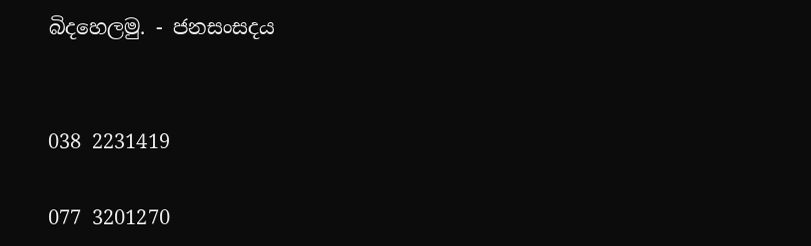බිදහෙලමු. - ජනසංසදය


038 2231419

077 3201270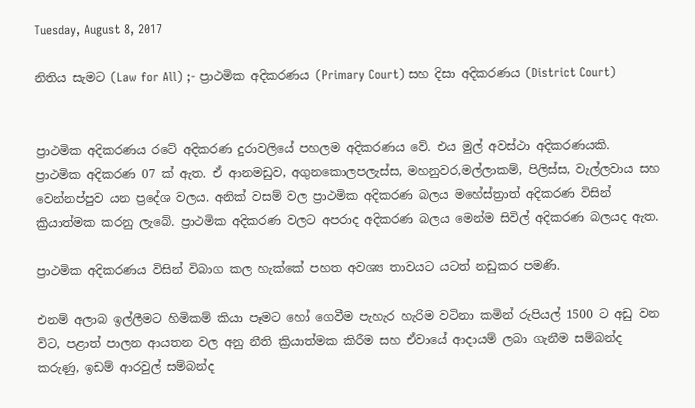Tuesday, August 8, 2017

නිතිය සැමට (Law for All) ;- ප්‍රාථමික අදිකරණය (Primary Court) සහ දිසා අදිකරණය (District Court)


ප්‍රාථමික අදිකරණය රටේ අදිකරණ දුරාවලියේ පහලම අදිකරණය වේ. එය මුල් අවස්ථා අදිකරණයකි. ප්‍රාථමික අදිකරණ 07 ක් ඇත. ඒ ආනමඩුව, අගුනකොලපලැස්ස, මහනුවර,මල්ලාකම්, පිලිස්ස, වැල්ලවාය සහ වෙන්නප්පුව යන ප්‍රදේශ වලය. අනික් වසම් වල ප්‍රාථමික අදිකරණ බලය මහේස්ත්‍රාත් අදිකරණ විසින් ක්‍රියාත්මක කරනු ලැබේ. ප්‍රාථමික අදිකරණ වලට අපරාද අදිකරණ බලය මෙන්ම සිවිල් අදිකරණ බලයද ඇත.

ප්‍රාථමික අදිකරණය විසින් විබාග කල හැක්කේ පහත අවශ්‍ය තාවයට යටත් නඩුකර පමණි.

එනම් අලාබ ඉල්ලීමට හිමිකම් කියා පෑමට හෝ ගෙවීම පැහැර හැරිම වටිනා කමින් රුපියල් 1500 ට අඩු වන විට, පළාත් පාලන ආයතන වල අනු නීති ක්‍රියාත්මක කිරීම සහ ඒවායේ ආදායම් ලබා ගැනීම සම්බන්ද කරුණු, ඉඩම් ආරවුල් සම්බන්ද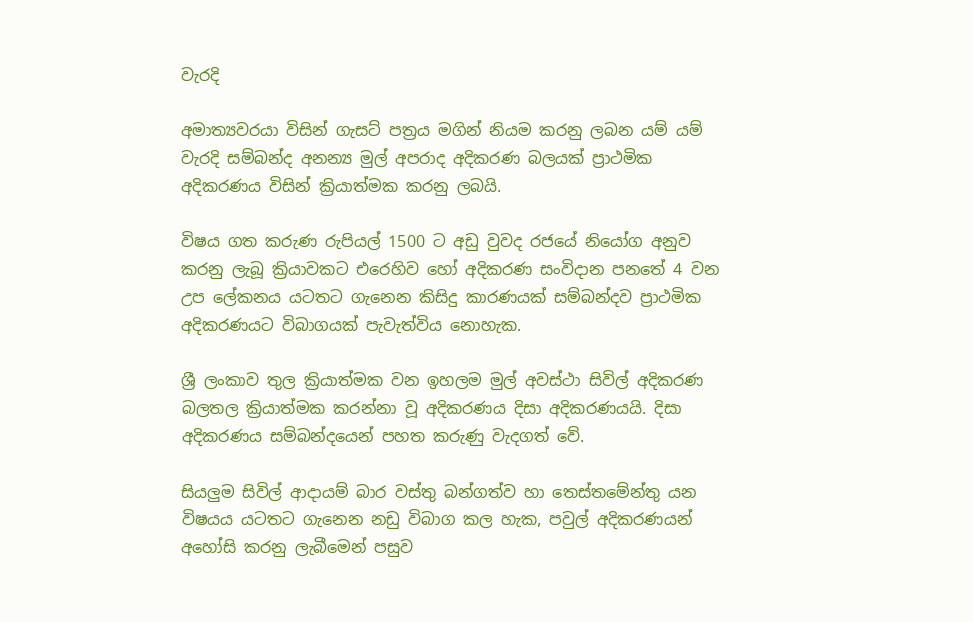වැරදි

අමාත්‍යවරයා විසින් ගැසට් පත්‍රය මගින් නියම කරනු ලබන යම් යම් වැරදි සම්බන්ද අනන්‍ය මුල් අපරාද අදිකරණ බලයක් ප්‍රාථමික අදිකරණය විසින් ක්‍රියාත්මක කරනු ලබයි.

විෂය ගත කරුණ රුපියල් 1500 ට අඩු වුවද රජයේ නියෝග අනුව කරනු ලැබූ ක්‍රියාවකට එරෙහිව හෝ අදිකරණ සංවිදාන පනතේ 4 වන උප ලේකනය යටතට ගැනෙන කිසිදු කාරණයක් සම්බන්දව ප්‍රාථමික අදිකරණයට විබාගයක් පැවැත්විය නොහැක.

ශ්‍රී ලංකාව තුල ක්‍රියාත්මක වන ඉහලම මුල් අවස්ථා සිවිල් අදිකරණ බලතල ක්‍රියාත්මක කරන්නා වූ අදිකරණය දිසා අදිකරණයයි. දිසා අදිකරණය සම්බන්දයෙන් පහත කරුණු වැදගත් වේ.

සියලුම සිවිල් ආදායම් බාර වස්තු බන්ගත්ව හා තෙස්තමේන්තු යන විෂයය යටතට ගැනෙන නඩු විබාග කල හැක, පවුල් අදිකරණයන් අහෝසි කරනු ලැබීමෙන් පසුව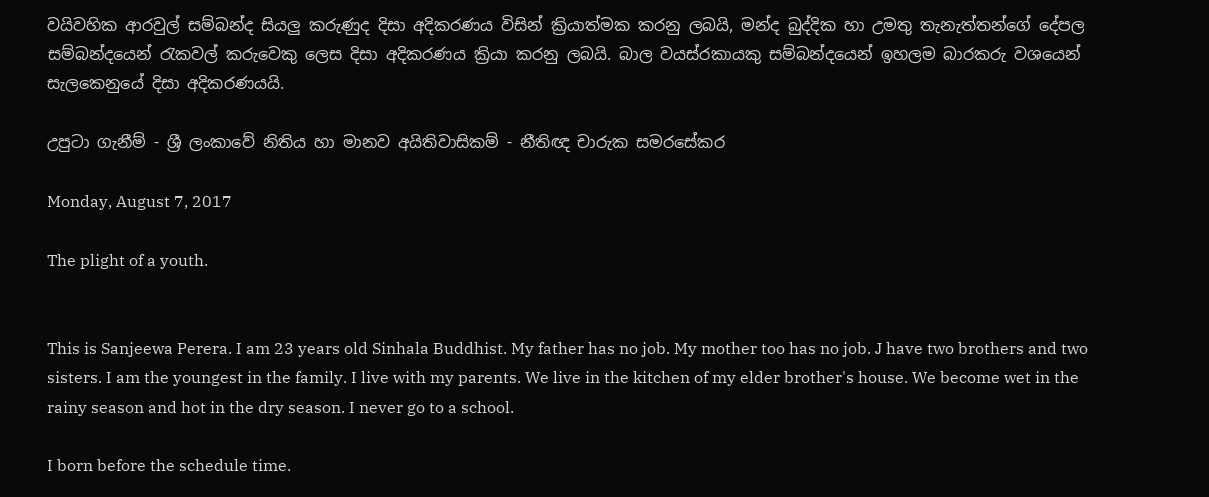වයිවහික ආරවුල් සම්බන්ද සියලු කරුණුද දිසා අදිකරණය විසින් ක්‍රියාත්මක කරනු ලබයි, මන්ද බුද්දික හා උමතු තැනැත්තන්ගේ දේපල සම්බන්දයෙන් රැකවල් කරුවෙකු ලෙස දිසා අදිකරණය ක්‍රියා කරනු ලබයි. බාල වයස්රකායකු සම්බන්දයෙන් ඉහලම බාරකරු වශයෙන් සැලකෙනුයේ දිසා අදිකරණයයි.

උපුටා ගැනීම් - ශ්‍රී ලංකාවේ නිතිය හා මානව අයිතිවාසිකම් - නීතිඥ චාරුක සමරසේකර

Monday, August 7, 2017

The plight of a youth.


This is Sanjeewa Perera. I am 23 years old Sinhala Buddhist. My father has no job. My mother too has no job. J have two brothers and two sisters. I am the youngest in the family. I live with my parents. We live in the kitchen of my elder brother's house. We become wet in the rainy season and hot in the dry season. I never go to a school.

I born before the schedule time.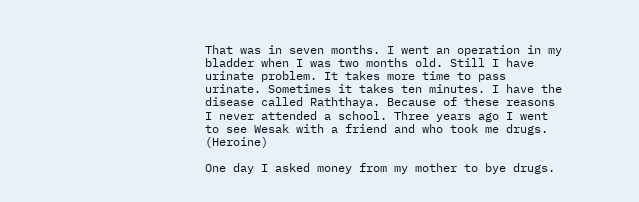That was in seven months. I went an operation in my bladder when I was two months old. Still I have urinate problem. It takes more time to pass urinate. Sometimes it takes ten minutes. I have the disease called Raththaya. Because of these reasons I never attended a school. Three years ago I went to see Wesak with a friend and who took me drugs. (Heroine)

One day I asked money from my mother to bye drugs.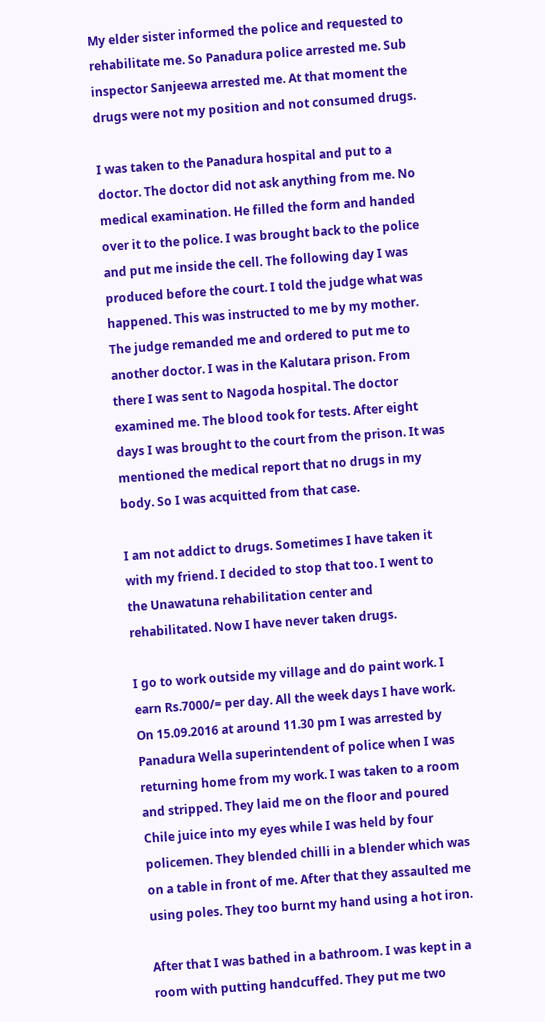My elder sister informed the police and requested to rehabilitate me. So Panadura police arrested me. Sub inspector Sanjeewa arrested me. At that moment the drugs were not my position and not consumed drugs.

I was taken to the Panadura hospital and put to a doctor. The doctor did not ask anything from me. No medical examination. He filled the form and handed over it to the police. I was brought back to the police and put me inside the cell. The following day I was produced before the court. I told the judge what was happened. This was instructed to me by my mother. The judge remanded me and ordered to put me to another doctor. I was in the Kalutara prison. From there I was sent to Nagoda hospital. The doctor examined me. The blood took for tests. After eight days I was brought to the court from the prison. It was mentioned the medical report that no drugs in my body. So I was acquitted from that case.

I am not addict to drugs. Sometimes I have taken it with my friend. I decided to stop that too. I went to the Unawatuna rehabilitation center and rehabilitated. Now I have never taken drugs.

I go to work outside my village and do paint work. I earn Rs.7000/= per day. All the week days I have work. On 15.09.2016 at around 11.30 pm I was arrested by Panadura Wella superintendent of police when I was returning home from my work. I was taken to a room and stripped. They laid me on the floor and poured Chile juice into my eyes while I was held by four policemen. They blended chilli in a blender which was on a table in front of me. After that they assaulted me using poles. They too burnt my hand using a hot iron.

After that I was bathed in a bathroom. I was kept in a room with putting handcuffed. They put me two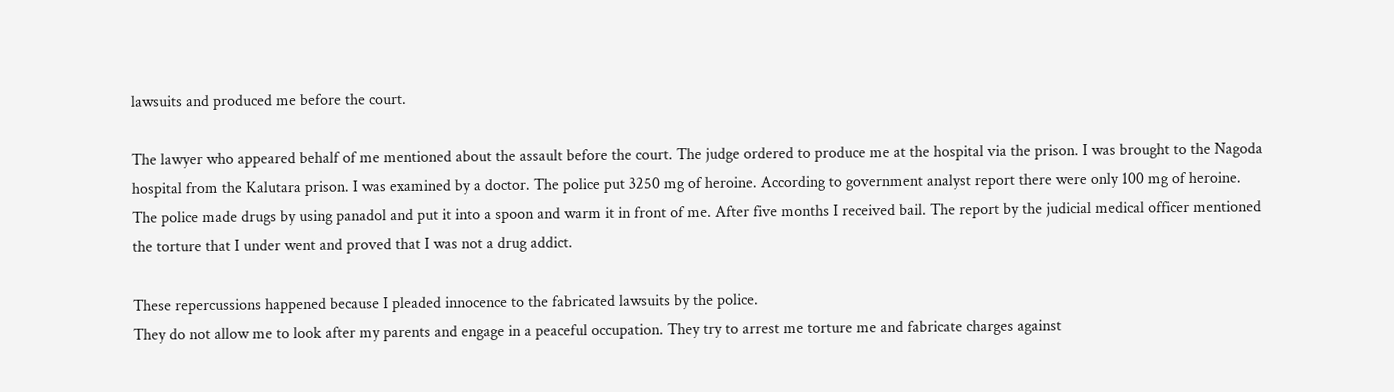lawsuits and produced me before the court.

The lawyer who appeared behalf of me mentioned about the assault before the court. The judge ordered to produce me at the hospital via the prison. I was brought to the Nagoda hospital from the Kalutara prison. I was examined by a doctor. The police put 3250 mg of heroine. According to government analyst report there were only 100 mg of heroine. The police made drugs by using panadol and put it into a spoon and warm it in front of me. After five months I received bail. The report by the judicial medical officer mentioned the torture that I under went and proved that I was not a drug addict.

These repercussions happened because I pleaded innocence to the fabricated lawsuits by the police.
They do not allow me to look after my parents and engage in a peaceful occupation. They try to arrest me torture me and fabricate charges against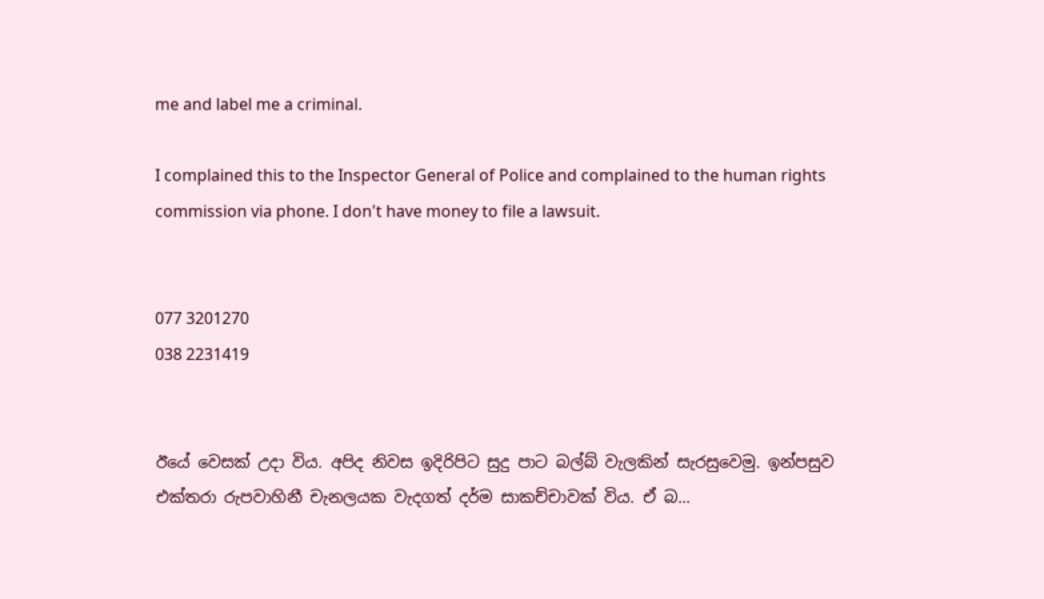me and label me a criminal.

I complained this to the Inspector General of Police and complained to the human rights commission via phone. I don't have money to file a lawsuit.


077 3201270
038 2231419


ඊයේ වෙසක් උදා විය. අපිද නිවස ඉදිරිපිට සුදු පාට බල්බ් වැලකින් සැරසුවෙමු. ඉන්පසුව එක්තරා රුපවාහිනී චැනලයක වැදගත් දර්ම සාකච්චාවක් විය. ඒ බ...